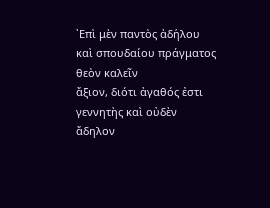᾿Επὶ μὲν παντὸς ἀδήλου καὶ σπουδαίου πράγματος θεὸν καλεῖν
ἄξιον, διότι ἀγαθός ἐστι γεννητὴς καὶ οὐδὲν ἄδηλον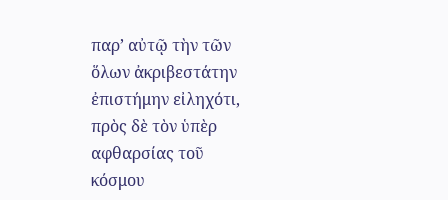παρ’ αὐτῷ τὴν τῶν
ὅλων ἀκριβεστάτην ἐπιστήμην εἰληχότι, πρὸς δὲ τὸν ὑπὲρ αφθαρσίας τοῦ
κόσμου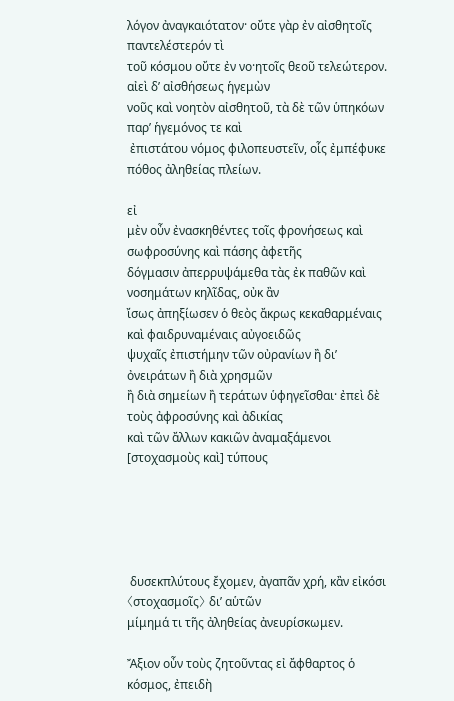λόγον ἀναγκαιότατον· οὔτε γὰρ ἐν αἰσθητοῖς παντελέστερόν τὶ
τοῦ κόσμου οὔτε ἐν νο·ητοῖς θεοῦ τελεώτερον. αἰεὶ δ’ αἰσθήσεως ἡγεμὼν
νοῦς καὶ νοητὸν αἰσθητοῦ, τὰ δὲ τῶν ὑπηκόων παρ’ ἡγεμόνος τε καὶ
 ἐπιστάτου νόμος φιλοπευστεῖν, οἷς ἐμπέφυκε πόθος ἀληθείας πλείων.

εἰ
μὲν οὖν ἐνασκηθέντες τοῖς φρονήσεως καὶ σωφροσύνης καὶ πάσης ἀφετῆς
δόγμασιν ἀπερρυψάμεθα τὰς ἐκ παθῶν καὶ νοσημάτων κηλῖδας, οὐκ ἂν
ἴσως ἀπηξίωσεν ὁ θεὸς ἄκρως κεκαθαρμέναις καὶ φαιδρυναμέναις αὐγοειδῶς
ψυχαῖς ἐπιστήμην τῶν οὐρανίων ἢ δι’ ὀνειράτων ἢ διὰ χρησμῶν
ἢ διὰ σημείων ἢ τεράτων ὑφηγεῖσθαι· ἐπεὶ δὲ τοὺς ἀφροσύνης καὶ ἀδικίας
καὶ τῶν ἄλλων κακιῶν ἀναμαξάμενοι [στοχασμοὺς καὶ] τύπους





 δυσεκπλύτους ἔχομεν, ἀγαπᾶν χρή, κἂν εἰκόσι 〈στοχασμοῖς〉 δι’ αὑτῶν
μίμημά τι τῆς ἀληθείας ἀνευρίσκωμεν.

Ἄξιον οὖν τοὺς ζητοῦντας εἰ ἄφθαρτος ὁ κόσμος, ἐπειδὴ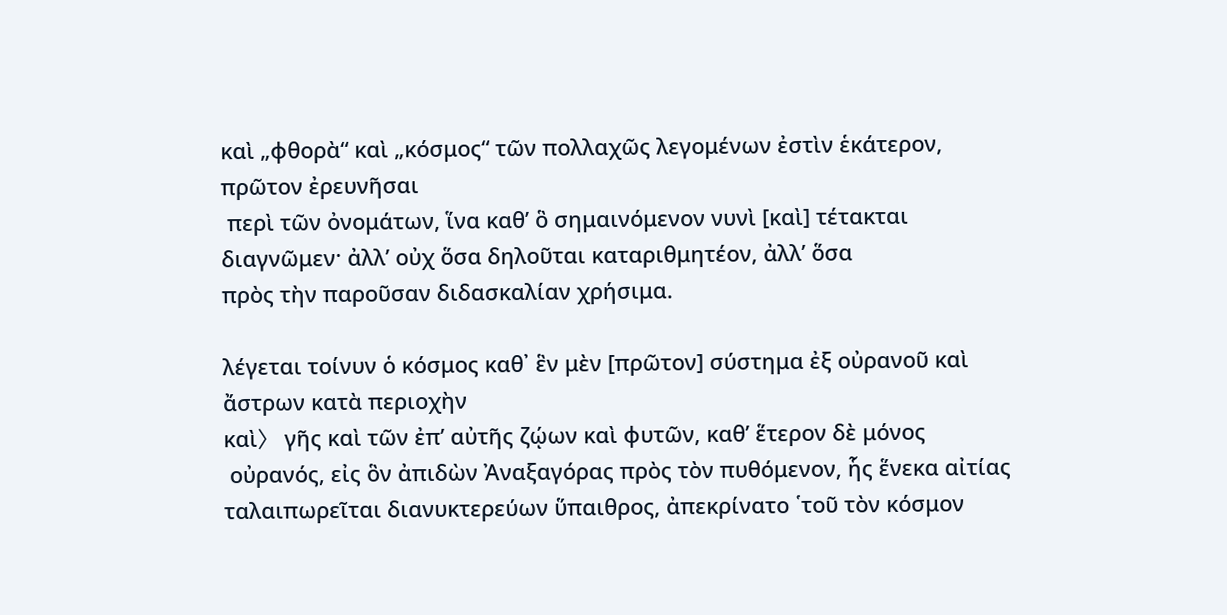καὶ „φθορὰ“ καὶ „κόσμος“ τῶν πολλαχῶς λεγομένων ἐστὶν ἑκάτερον, πρῶτον ἐρευνῆσαι
 περὶ τῶν ὀνομάτων, ἵνα καθ’ ὃ σημαινόμενον νυνὶ [καὶ] τέτακται
διαγνῶμεν· ἀλλ’ οὐχ ὅσα δηλοῦται καταριθμητέον, ἀλλ’ ὅσα
πρὸς τὴν παροῦσαν διδασκαλίαν χρήσιμα.

λέγεται τοίνυν ὁ κόσμος καθ᾿ ἓν μὲν [πρῶτον] σύστημα ἐξ οὐρανοῦ καὶ ἄστρων κατὰ περιοχὴν
καὶ〉 γῆς καὶ τῶν ἐπ’ αὐτῆς ζῴων καὶ φυτῶν, καθ’ ἕτερον δὲ μόνος
 οὐρανός, εἰς ὃν ἀπιδὼν Ἀναξαγόρας πρὸς τὸν πυθόμενον, ἧς ἕνεκα αἰτίας
ταλαιπωρεῖται διανυκτερεύων ὕπαιθρος, ἀπεκρίνατο ῾τοῦ τὸν κόσμον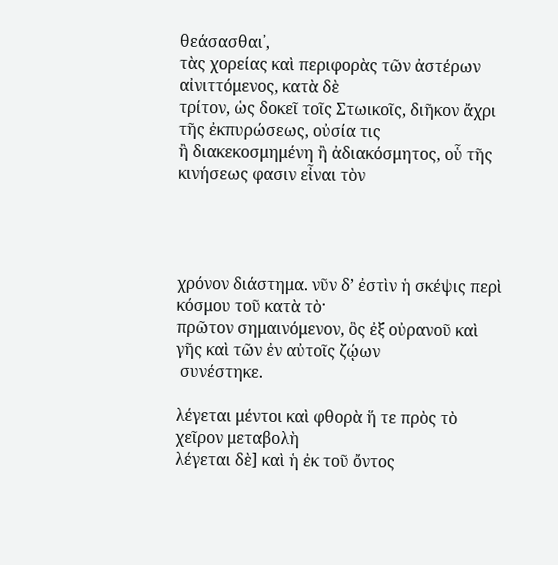θεάσασθαι᾿,
τὰς χορείας καὶ περιφορὰς τῶν ἀστέρων αἰνιττόμενος, κατὰ δὲ
τρίτον, ὡς δοκεῖ τοῖς Στωικοῖς, διῆκον ἄχρι τῆς ἐκπυρώσεως, οὐσία τις
ἢ διακεκοσμημένη ἢ ἀδιακόσμητος, οὗ τῆς κινήσεως φασιν εἶναι τὸν




χρόνον διάστημα. νῦν δ’ ἐστὶν ἡ σκέψις περὶ κόσμου τοῦ κατὰ τὸ·
πρῶτον σημαινόμενον, ὃς ἐξ οὐρανοῦ καὶ γῆς καὶ τῶν ἐν αὐτοῖς ζῴων
 συνέστηκε.

λέγεται μέντοι καὶ φθορὰ ἥ τε πρὸς τὸ χεῖρον μεταβολὴ
λέγεται δὲ] καὶ ἡ ἐκ τοῦ ὄντος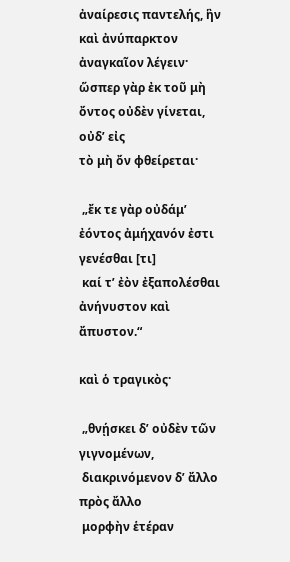ἀναίρεσις παντελής, ἣν καὶ ἀνύπαρκτον
ἀναγκαῖον λέγειν· ὥσπερ γὰρ ἐκ τοῦ μὴ ὄντος οὐδὲν γίνεται, οὐδ’ εἰς
τὸ μὴ ὄν φθείρεται·

 „ἔκ τε γὰρ οὐδάμ’ ἐόντος ἀμήχανόν ἐστι γενέσθαι [τι]
 καί τ’ ἐὸν ἐξαπολέσθαι ἀνήνυστον καὶ ἄπυστον.“

καὶ ὁ τραγικὸς·

 „θνῄσκει δ’ οὐδὲν τῶν γιγνομένων,
 διακρινόμενον δ’ ἄλλο πρὸς ἄλλο
 μορφὴν ἑτέραν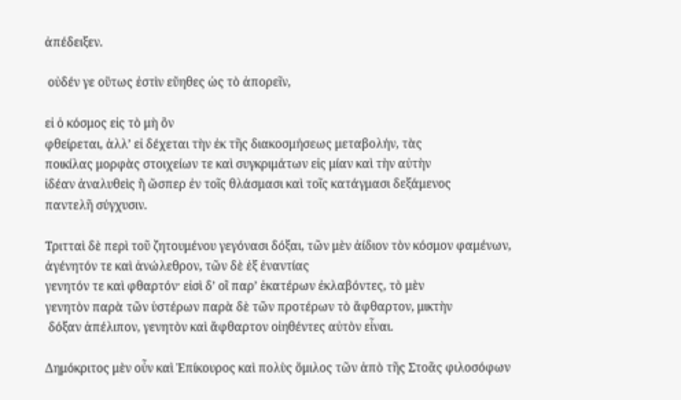ἀπέδειξεν.

 οὐδέν γε οὕτως ἐστὶν εὔηθες ὡς τὸ ἀπορεῖν,

εἰ ὁ κόσμος εἰς τὸ μὴ ὂν
φθείρεται, ἀλλ’ εἰ δέχεται τὴν ἐκ τῆς διακοσμήσεως μεταβολήν, τὰς
ποικίλας μορφὰς στοιχείων τε καὶ συγκριμάτων εἰς μίαν καὶ τὴν αὐτὴν
ἰδέαν ἀναλυθεὶς ἢ ὥσπερ ἐν τοῖς θλάσμασι καὶ τοῖς κατάγμασι δεξάμενος
παντελῆ σύγχυσιν.

Τριτταὶ δὲ περὶ τοῦ ζητουμένου γεγόνασι δόξαι, τῶν μὲν ἀίδιον τὸν κόσμον φαμένων, ἀγένητόν τε καὶ ἀνώλεθρον, τῶν δὲ ἐξ ἐναντίας
γενητόν τε καὶ φθαρτόν· εἰσὶ δ’ οἳ παρ’ ἑκατέρων ἐκλαβόντες, τὸ μὲν
γενητὸν παρὰ τῶν ὑστέρων παρὰ δὲ τῶν προτέρων τὸ ἄφθαρτον, μικτὴν
 δόξαν ἀπέλιπον, γενητὸν καὶ ἄφθαρτον οἰηθέντες αὐτὸν εἶναι.

Δημόκριτος μὲν οὖν καὶ Ἐπίκουρος καὶ πολὺς ὅμιλος τῶν ἀπὸ τῆς Στοᾶς φιλοσόφων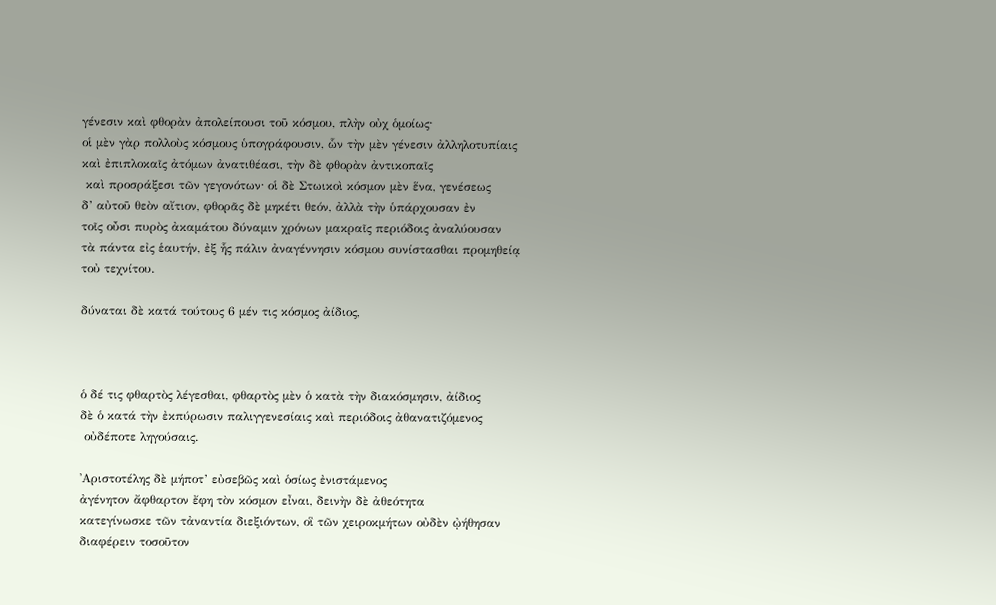γένεσιν καὶ φθορὰν ἀπολείπουσι τοῦ κόσμου, πλὴν οὐχ ὁμοίως·
οἱ μὲν γὰρ πολλοὺς κόσμους ὑπογράφουσιν, ὧν τὴν μὲν γένεσιν ἀλληλοτυπίαις
καὶ ἐπιπλοκαῖς ἀτόμων ἀνατιθέασι, τὴν δὲ φθορὰν ἀντικοπαῖς
 καὶ προσράξεσι τῶν γεγονότων· οἱ δὲ Στωικοὶ κόσμον μὲν ἕνα, γενέσεως
δ’ αὐτοῦ θεὸν αἴτιον, φθορᾶς δὲ μηκέτι θεόν, ἀλλὰ τὴν ὑπάρχουσαν ἐν
τοῖς οὖσι πυρὸς ἀκαμάτου δύναμιν χρόνων μακραῖς περιόδοις ἀναλύουσαν
τὰ πάντα εἰς ἑαυτήν, ἐξ ἧς πάλιν ἀναγέννησιν κόσμου συνίστασθαι προμηθείᾳ
τοὐ τεχνίτου.

δύναται δὲ κατά τούτους 6 μέν τις κόσμος ἀίδιος,



ὁ δέ τις φθαρτὸς λέγεσθαι, φθαρτὸς μὲν ὁ κατὰ τὴν διακόσμησιν, ἀίδιος
δὲ ὁ κατά τὴν ἐκπύρωσιν παλιγγενεσίαις καὶ περιόδοις ἀθανατιζόμενος
 οὐδέποτε ληγούσαις.

᾿Αριστοτέλης δὲ μήποτ’ εὐσεβῶς καὶ ὁσίως ἐνιστάμενος
ἀγένητον ἄφθαρτον ἔφη τὸν κόσμον εἶναι, δεινὴν δὲ ἀθεότητα
κατεγίνωσκε τῶν τἀναντία διεξιόντων, οἳ τῶν χειροκμήτων οὐδὲν ᾠήθησαν
διαφέρειν τοσοῦτον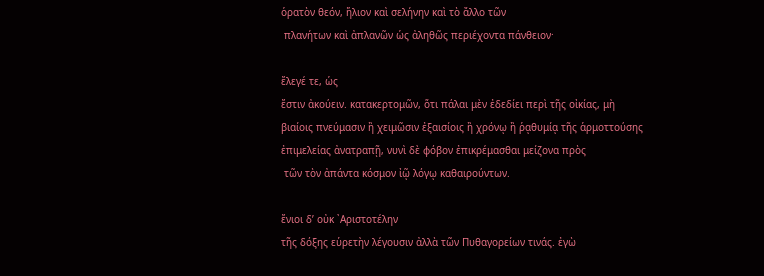ὁρατὸν θεόν, ἥλιον καὶ σελήνην καὶ τὸ ἄλλο τῶν
 πλανήτων καὶ ἀπλανῶν ὡς ἀληθῶς περιέχοντα πάνθειον·

ἔλεγέ τε, ὡς
ἔστιν ἀκούειν. κατακερτομῶν, ὅτι πάλαι μὲν ἐδεδίει περὶ τῆς οἰκίας, μὴ
βιαίοις πνεύμασιν ἢ χειμῶσιν ἐξαισίοις ἢ χρόνῳ ἢ ῥᾳθυμίᾳ τῆς ἁρμοττούσης
ἐπιμελείας ἀνατραπῇ, νυνὶ δὲ φόβον ἐπικρέμασθαι μείζονα πρὸς
 τῶν τὸν ἀπάντα κόσμον ἰῷ λόγῳ καθαιρούντων.

ἔνιοι δ’ οὐκ ᾿Αριστοτέλην
τῆς δόξης εὑρετὴν λέγουσιν ἀλλὰ τῶν Πυθαγορείων τινάς. ἐγὼ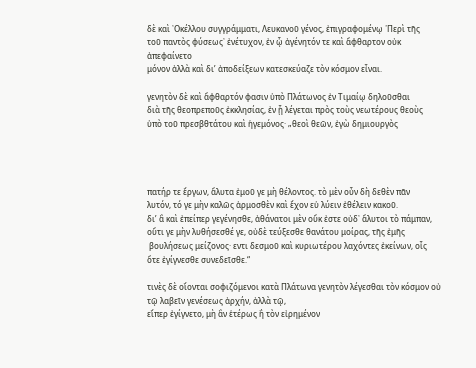δὲ καὶ ᾿Οκέλλου συγγράμματι, Λευκανοῦ γένος, ἐπιγραφομένῳ ῾Περὶ τῆς
τοῦ παντὸς φύσεως᾿ ἐνέτυχον, ἐν ᾧ ἀγένητόν τε καὶ ἄφθαρτον οὐκ ἀπεφαίνετο
μόνον ἀλλὰ καὶ δι’ ἀποδείξεων κατεσκεύαζε τὸν κόσμον εἶναι.

γενητὸν δὲ καὶ ἄφθαρτόν φασιν ὑπὸ Πλάτωνος ἐν Τιμαίῳ δηλοῦσθαι
διὰ τῆς θεοπρεποῦς ἐκκλησίας, ἐν ᾗ λέγεται πρὸς τοὺς νεωτέρους θεοὺς
ὑπὸ τοῦ πρεσβθτάτου καὶ ἡγεμόνος· „θεοὶ θεῶν, ἐγὼ δημιουργὸς




πατήρ τε ἔργων, ἄλυτα ἐμοῦ γε μὴ θέλοντος. τὸ μὲν οὖν δὴ δεθὲν πᾶν
λυτόν, τό γε μὴν καλῶς ἁρμοσθὲν καὶ ἔχον εὑ λύειν ἐθέλειν κακοῦ.
δι’ ἃ καὶ ἐπείπερ γεγένησθε, ἀθάνατοι μὲν οὔκ ἐστε οὐδ᾿ ἄλυτοι τὸ πάμπαν,
οὔτι γε μὴν λυθήσεσθέ γε, οὐδὲ τεύξεσθε θανάτου μοίρας, τῆς ἐμῆς
 βουλήσεως μείζονος· εντι δεσμοῦ καὶ κυριωτέρου λαχόντες ἐκείνων, οἷς
ὅτε ἐγίγνεσθε συνεδεῖσθε.“

τινὲς δὲ οἴονται σοφιζόμενοι κατὰ Πλάτωνα γενητὸν λέγεσθαι τὸν κόσμον οὐ τῷ λαβεῖν γενέσεως ἀρχήν, ἀλλὰ τῷ,
εἴπερ ἐγίγνετο, μὴ ἂν ἑτέρως ἢ τὸν εἰρημένον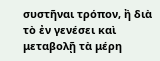συστῆναι τρόπον, ἢ διὰ
τὸ ἐν γενέσει καὶ μεταβολῇ τὰ μέρη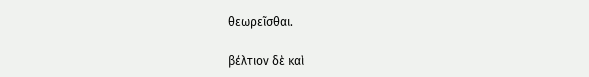θεωρεῖσθαι.

βέλτιον δὲ καὶ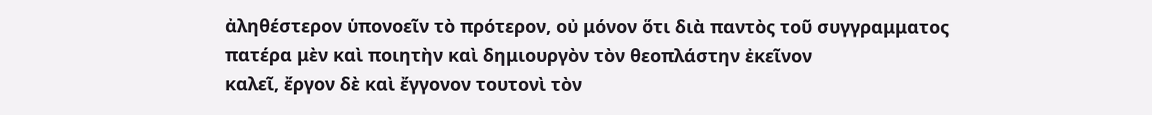ἀληθέστερον ὑπονοεῖν τὸ πρότερον, οὐ μόνον ὅτι διὰ παντὸς τοῦ συγγραμματος
πατέρα μὲν καὶ ποιητὴν καὶ δημιουργὸν τὸν θεοπλάστην ἐκεῖνον
καλεῖ, ἔργον δὲ καὶ ἔγγονον τουτονὶ τὸν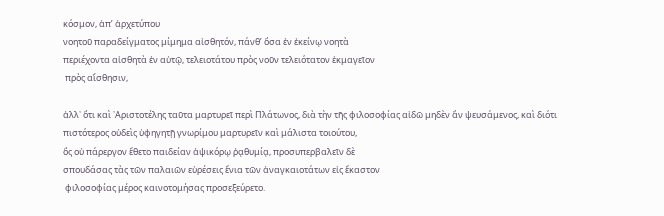κόσμον, ἀπ’ ἀρχετύπου
νοητοῦ παραδείγματος μίμημα αἰσθητόν, πάνθ’ ὅσα ἐν ἐκείνῳ νοητὰ
περιέχοντα αἰσθητὰ ἐν αὑτῷ, τελειοτάτου πρὸς νοῦν τελειότατον ἐκμαγεῖον
 πρὸς αἴσθησιν,

ἀλλ᾿ ὅτι καὶ ᾿Αριστοτέλης ταῦτα μαρτυρεῖ περὶ Πλάτωνος, διὰ τὴν τῆς φιλοσοφίας αἰδῶ μηδὲν ἄν ψευσάμενος, καὶ διότι
πιστότερος οὐδεὶς ὑφηγητῇ γνωρίμου μαρτυρεῖν καὶ μάλιστα τοιούτου,
ὃς οὐ πάρεργον ἔθετο παιδείαν ἁψικόρῳ ῥᾳθυμίᾳ, προσυπερβαλεῖν δὲ
σπουδάσας τὰς τῶν παλαιῶν εὑρέσεις ἔνια τῶν ἀναγκαιοτάτων εἰς ἔκαστον
 φιλοσοφίας μέρος καινοτομήσας προσεξεύρετο.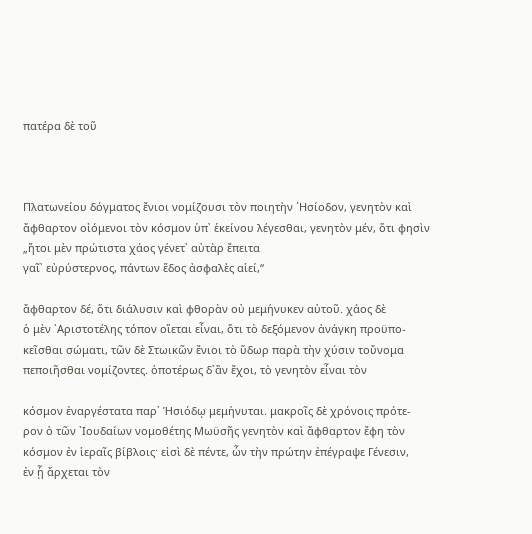πατέρα δὲ τοῦ



Πλατωνείου δόγματος ἔνιοι νομίζουσι τὸν ποιητὴν ῾Ησίοδον, γενητὸν καὶ
ἄφθαρτον οἰόμενοι τὸν κόσμον ὑπ᾿ ἑκείνου λέγεσθαι, γενητὸν μέν, ὅτι φησὶν
„ἤτοι μὲν πρώτιστα χάος γένετ᾿ αὐτὰρ ἔπειτα
γαῖ᾿ εὐρύστερνος, πάντων ἕδος ἀσφαλὲς αἰεί,“

ἄφθαρτον δέ, ὅτι διάλυσιν καὶ φθορὰν οὐ μεμήνυκεν αὐτοῦ. χάος δὲ
ὁ μὲν ᾿Αριστοτέλης τόπον οἴεται εἶναι, ὅτι τὸ δεξόμενον ἀνάγκη προϋπο-
κεῖσθαι σώματι, τῶν δὲ Στωικῶν ἔνιοι τὸ ὕδωρ παρὰ τὴν χύσιν τοὔνομα
πεποιῆσθαι νομίζοντες. ὁποτέρως δ᾿ἂν ἔχοι, τὸ γενητὸν εἶναι τὸν

κόσμον ἐναργέστατα παρ᾿ Ἡσιόδῳ μεμήνυται. μακροῖς δὲ χρόνοις πρότε-
ρον ὁ τῶν ᾿Ιουδαίων νομοθέτης Μωϋσῆς γενητὸν καὶ ἄφθαρτον ἔφη τὸν
κόσμον ἐν ἱεραῖς βίβλοις· εἰσὶ δὲ πέντε, ὧν τὴν πρώτην ἐπέγραψε Γένεσιν,
ἐν ᾗ ἄρχεται τὸν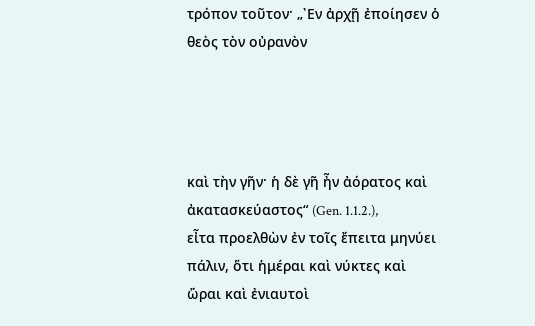τρόπον τοῦτον· „᾿Εν ἀρχῇ ἐποίησεν ὁ θεὸς τὸν οὐρανὸν




καὶ τὴν γῆν· ἡ δὲ γῆ ἦν ἀόρατος καὶ ἀκατασκεύαστος“ (Gen. 1.1.2.),
εἶτα προελθὼν ἐν τοῖς ἔπειτα μηνύει πάλιν, ὅτι ἡμέραι καὶ νύκτες καὶ
ὥραι καὶ ἐνιαυτοὶ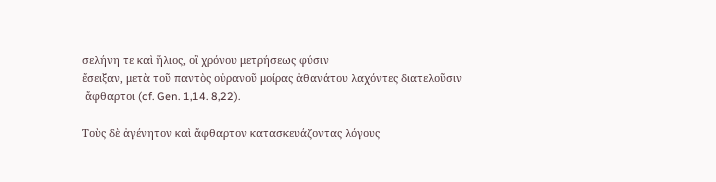σελήνη τε καὶ ἥλιος, οἳ χρόνου μετρήσεως φύσιν
ἔσειξαν, μετὰ τοῦ παντὸς οὐρανοῦ μοίρας ἀθανάτου λαχόντες διατελοῦσιν
 ἄφθαρτοι (cf. Gen. 1,14. 8,22).

Τοὺς δὲ ἀγένητον καὶ ἄφθαρτον κατασκευάζοντας λόγους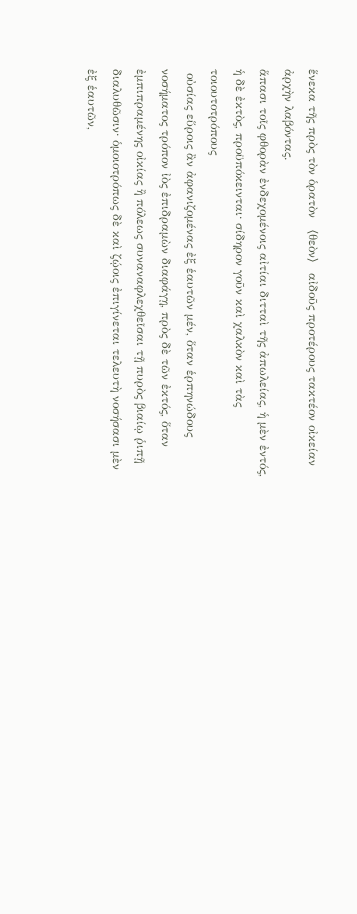ἕνεκα τῆς πρὸς τὸν ὁρατὸν 〈θεὸν〉 αἰδοῦς προτέρους τακτέον οἰκείαν ἀρχὴν λαβόντας.
ἅπασι τοῖς φθορὰν ἐνδεχομένοις αἰτίαι διτταὶ τῆς ἀπωλείας, ἡ μὲν ἐντός,
ἡ δὲ ἐκτὸς, προϋπόκεινται· σίδηρον γοῦν καὶ χαλκὸν καὶ τὰς τοιουτοτρόπους
 οὐσίας εὕροις ἂν ἀφανιζομένας ἐξ ἑαυτῶν μέν, ὅταν ἑρπηνώδους
νοσήματος τρόπον ἰὸς ἐπιδραμὼν διαφάγῃ, πρὸς δὲ τῶν ἐκτός, ὅταν
ἐμπιπραμένης οἰκίας ἢ πόλεως συναναφλεχθεῖσαι τῇ πυρὸς βιαίῳ ῥιπῇ
διαλυθῶσιν· ὁμοιοτρόπως δὲ καὶ ζῴοις ἐπιγίνεται τελευτὴ νοσήσασι μὲν
ἐξ ἑαυτῶν,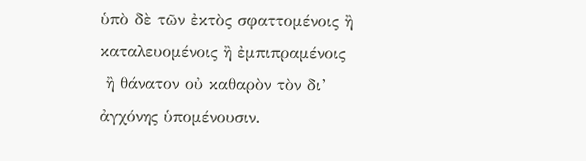ὑπὸ δὲ τῶν ἐκτὸς σφαττομένοις ἢ καταλευομένοις ἢ ἐμπιπραμένοις
 ἢ θάνατον οὐ καθαρὸν τὸν δι’ ἀγχόνης ὑπομένουσιν.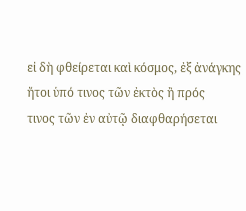εἰ δὴ φθείρεται καὶ κόσμος, ἐξ ἀνάγκης ἤτοι ὑπό τινος τῶν ἐκτὸς ἢ πρός
τινος τῶν ἐν αὐτῷ διαφθαρήσεται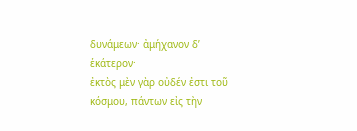δυνάμεων· ἀμήχανον δ’ ἑκάτερον·
ἐκτὸς μὲν γὰρ οὐδέν ἐστι τοῦ κόσμου, πάντων εἰς τὴν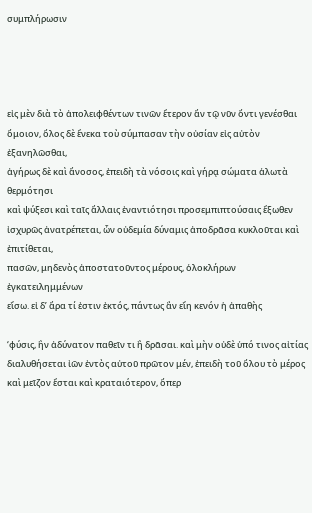συμπλήρωσιν




εἰς μὲν διὰ τὸ ἀπολειφθέντων τινῶν ἕτερον ἄν τῷ νῦν ὄντι γενέσθαι
ὅμοιον, ὅλος δὲ ἕνεκα τοὺ σύμπασαν τὴν οὐσίαν εἰς αὐτὸν ἐξανηλῶσθαι,
ἀγήρως δὲ καὶ ἄνοσος, ἐπειδὴ τὰ νόσοις καὶ γήρᾳ σώματα ἁλωτὰ θερμότησι
καὶ ψύξεσι καὶ ταῖς ἄλλαις ἐναντιότησι προσεμπιπτούσαις ἔξωθεν
ἰσχυρῶς ἀνατρέπεται, ὧν οὐδεμία δύναμις ἀποδρᾶσα κυκλοῦται καὶ ἐπιτίθεται,
πασῶν, μηδενὸς ἀποστατοῦντος μέρους, ὁλοκλήρων ἐγκατειλημμένων
εἴσω. εἰ δ’ ἄρα τί ἐστιν ἐκτός, πάντως ἂν εἴη κενόν ἡ ἀπαθὴς

‘φύσις, ἣν ἀδύνατον παθεῖν τι ἢ δρᾶσαι. καὶ μὴν οὐδὲ ὑπό τινος αἰτίας
διαλυθήσεται ἰῶν ἐντὸς αὐτοῦ πρῶτον μέν, ἐπειδὴ τοῦ ὅλου τὸ μέρος
καὶ μεῖζον ἔσται καὶ κραταιότερον, ὅπερ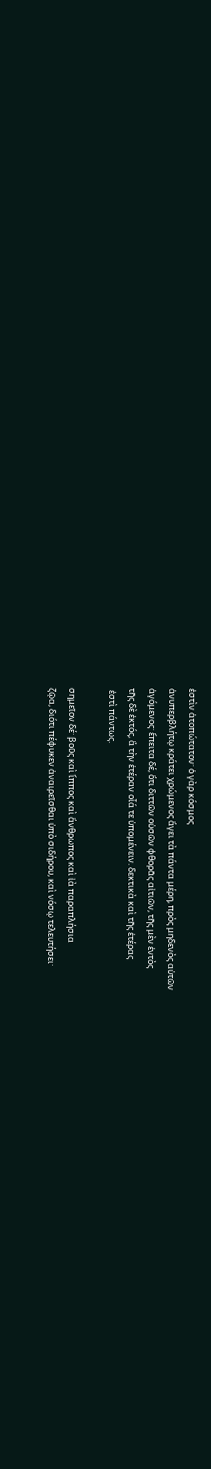ἐστὶν ἀτοπώτατον· ὁ γὰρ κόσμος
ἀνυπερβλήτῳ κράτει χρώμενος ἄγει τὰ πάντα μέρη, πρὸς μηδενὸς αὐτῶν
ἀγόμενος· ἔπειτα δέ, ὅτι διττῶν οὐσῶν φθορᾶς αἰτιῶν, τῆς μὲν ἐντὸς
τῆς δὲ ἐκτός, ἃ τὴν ἑτέραν οἷά τε ὑπομένειν. δεκτικὰ καὶ τῆς ἑτέρας
 ἐστὶ πάντως.

σημεῖον δέ· βοῦς καὶ ἵππος καὶ ἄνθρωπος καὶ ἰὰ παραπλήσια
ζῷα, διότι πέφυκεν ἀναιρεῖσθαι ὑπὸ σιδήρου, καὶ νόσῳ τελευτήσει·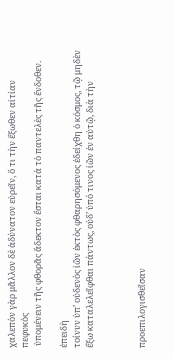χαλεπὸν γὰρ μᾶλλον δὲ ἀδύνατον εὑρεῖν, ὅ τι τὴν ἔξωθεν αἰτίαν πεφυκὸς
 ὑπομένειν τῆς φθορᾶς ἄδεκτον ἔσται κατά τὸ παντελὲς τῆς ἔνδοθεν.

ἐπειδὴ
τοίνυν ὑπ’ οὐδενὸς ἰῶν ἐκτὸς φθαρησόμενος ἐδείχθη ὁ κόσμος, τῷ μηδὲν
ἔξω καταλελεῖφθαι πάντως, οὐδ’ ὑπό τινος ἰῶν ἐν αὐτῷ, διὰ τὴν



προεπιλογισθεῖσαν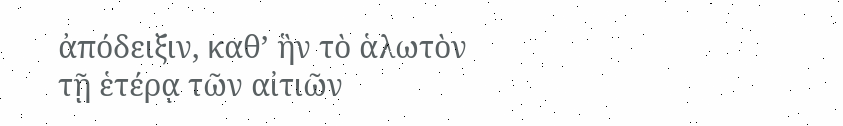ἀπόδειξιν, καθ’ ἣν τὸ ἁλωτὸν τῇ ἑτέρᾳ τῶν αἰτιῶν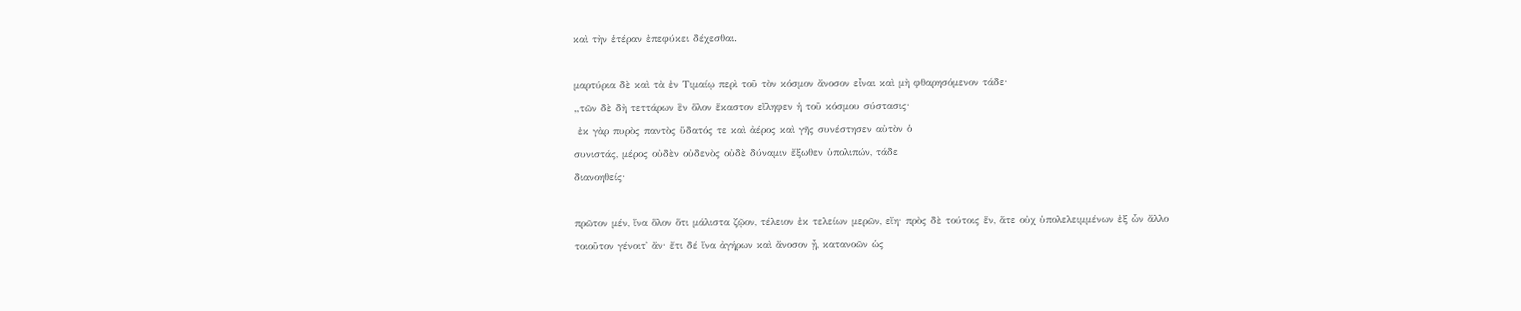καὶ τὴν ἑτέραν ἐπεφύκει δέχεσθαι.

μαρτύρια δὲ καὶ τὰ ἐν Τιμαίῳ περὶ τοῦ τὸν κόσμον ἄνοσον εἶναι καὶ μὴ φθαρησόμενον τάδε·
„τῶν δὲ δὴ τεττάρων ἓν ὅλον ἕκαστον εἴληφεν ἡ τοῦ κόσμου σύστασις·
 ἐκ γὰρ πυρὸς παντὸς ὕδατός τε καὶ ἀέρος καὶ γῆς συνέστησεν αὐτὸν ὁ
συνιστάς, μέρος οὐδὲν οὐδενὸς οὐδὲ δύναμιν ἔξωθεν ὑπολιπών, τάδε
διανοηθείς·

πρῶτον μέν, ἵνα ὅλον ὅτι μάλιστα ζῷον, τέλειον ἐκ τελείων μερῶν, εἴη· πρὸς δὲ τούτοις ἕν, ἅτε οὐχ ὑπολελειμμένων ἐξ ὧν ἄλλο
τοιοῦτον γένοιτ᾿ ἄν· ἔτι δέ ἵνα ἀγήρων καὶ ἄνοσον ᾖ, κατανοῶν ὡς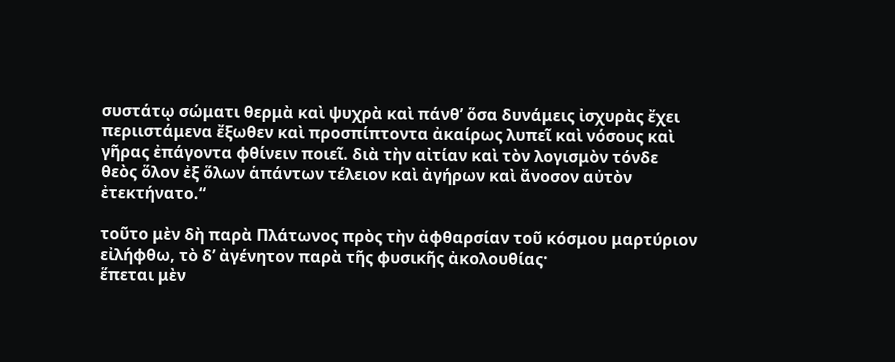συστάτῳ σώματι θερμὰ καὶ ψυχρὰ καὶ πάνθ’ ὅσα δυνάμεις ἰσχυρὰς ἔχει
περιιστάμενα ἔξωθεν καὶ προσπίπτοντα ἀκαίρως λυπεῖ καὶ νόσους καὶ
γῆρας ἐπάγοντα φθίνειν ποιεῖ. διὰ τὴν αἰτίαν καὶ τὸν λογισμὸν τόνδε
θεὸς ὅλον ἐξ ὅλων ἁπάντων τέλειον καὶ ἀγήρων καὶ ἄνοσον αὐτὸν
ἐτεκτήνατο.“

τοῦτο μὲν δὴ παρὰ Πλάτωνος πρὸς τὴν ἀφθαρσίαν τοῦ κόσμου μαρτύριον εἰλήφθω, τὸ δ’ ἀγένητον παρὰ τῆς φυσικῆς ἀκολουθίας·
ἕπεται μὲν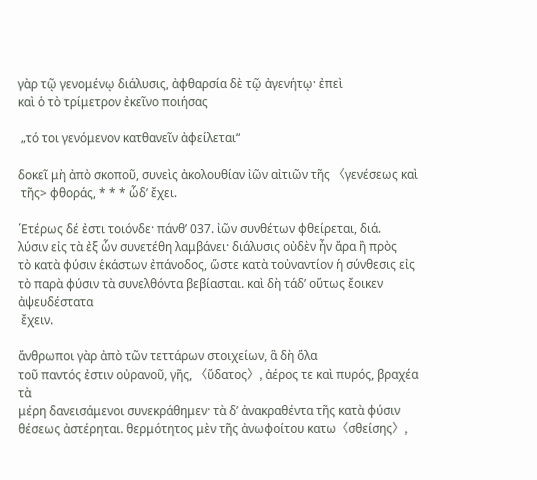γὰρ τῷ γενομένῳ διάλυσις, ἀφθαρσία δὲ τῷ ἀγενήτῳ· ἐπεὶ
καὶ ὁ τὸ τρίμετρον ἐκεῖνο ποιήσας

 „τό τοι γενόμενον κατθανεῖν ἀφείλεται“

δοκεῖ μὴ ἀπὸ σκοποῦ, συνεὶς ἀκολουθίαν ἰῶν αἰτιῶν τῆς 〈γενέσεως καὶ
 τῆς> φθοράς, * * * ὧδ’ ἔχει.

῾Ετέρως δέ ἐστι τοιόνδε· πάνθ’ 037. ἰῶν συνθέτων φθείρεται, διά.
λύσιν εἰς τὰ ἐξ ὧν συνετέθη λαμβάνει· διάλυσις οὐδὲν ἦν ἄρα ἢ πρὸς
τὸ κατὰ φύσιν ἑκάστων ἐπάνοδος, ὥστε κατὰ τοὐναντίον ἡ σύνθεσις εἰς
τὸ παρὰ φύσιν τὰ συνελθόντα βεβίασται. καὶ δὴ τάδ’ οὕτως ἔοικεν ἀψευδέστατα
 ἔχειν.

ἄνθρωποι γὰρ ἀπὸ τῶν τεττάρων στοιχείων, ἃ δὴ ὅλα
τοῦ παντός ἐστιν οὐρανοῦ, γῆς, 〈ὕδατος〉, ἀέρος τε καὶ πυρός, βραχέα τὰ
μέρη δανεισάμενοι συνεκράθημεν· τὰ δ’ ἀνακραθέντα τῆς κατὰ φύσιν
θέσεως ἀστέρηται. θερμότητος μὲν τῆς ἀνωφοίτου κατω〈σθείσης〉,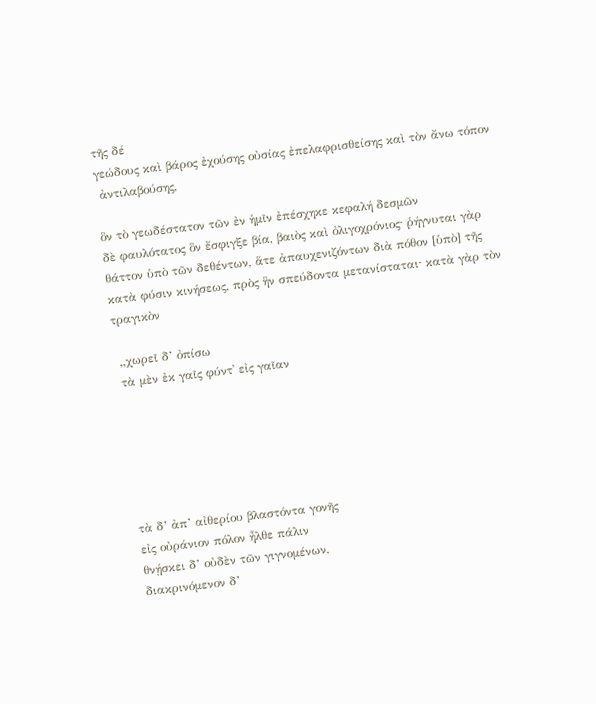τῆς δέ
γεώδους καὶ βάρος ἐχούσης οὐσίας ἐπελαφρισθείσης καὶ τὸν ἄνω τόπον
 ἀντιλαβούσης,

ὃν τὸ γεωδέστατον τῶν ἐν ἡμῖν ἐπέσχηκε κεφαλή δεσμῶν
δὲ φαυλότατος ὃν ἔσφιγξε βία, βαιὸς καὶ ὀλιγοχρόνιος· ῥήγνυται γὰρ
θάττον ὑπὸ τῶν δεθέντων, ἅτε ἀπαυχενιζόντων διὰ πόθον [ὑπὸ] τῆς
κατὰ φύσιν κινήσεως, πρὸς ἣν σπεύδοντα μετανίσταται· κατὰ γὰρ τὸν
τραγικὸν

 „χωρεῖ δ’ ὀπίσω
 τὰ μὲν ἐκ γαῖς φύντ᾿ εἰς γαῖαν






 τὰ δ’ ἀπ’ αἰθερίου βλαστόντα γονῆς
 εἰς οὐράνιον πόλον ἦλθε πάλιν
 θνῄσκει δ’ οὐδὲν τῶν γιγνομένων,
 διακρινόμενον δ’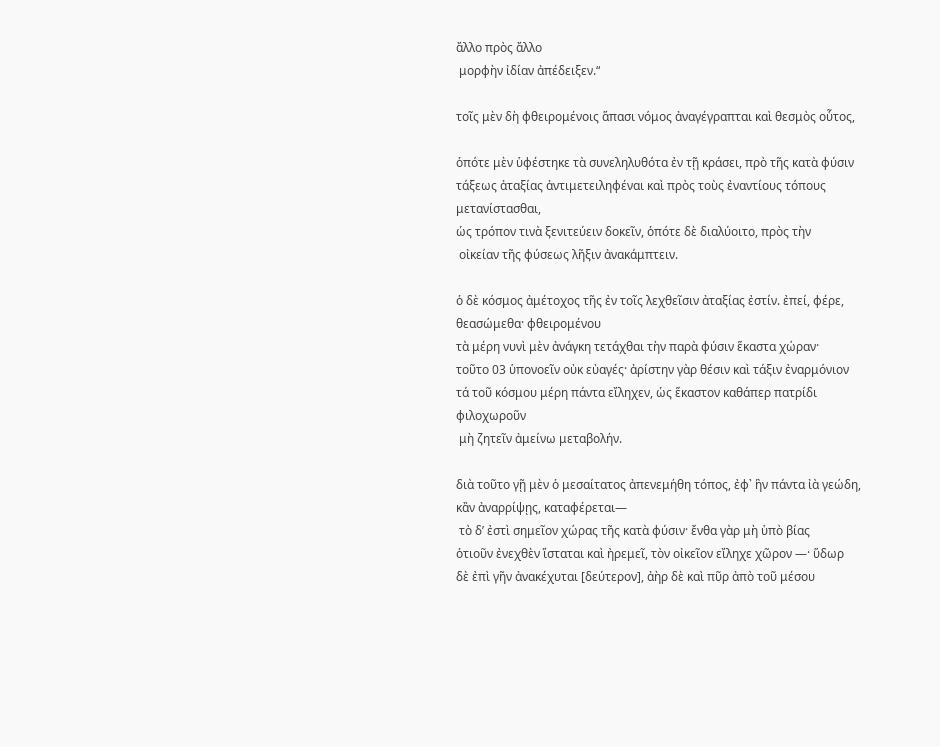ἄλλο πρὸς ἄλλο
 μορφὴν ἰδίαν ἀπέδειξεν.“

τοῖς μὲν δὴ φθειρομένοις ἅπασι νόμος ἀναγέγραπται καὶ θεσμὸς οὗτος,

ὁπότε μὲν ὑφέστηκε τὰ συνεληλυθότα ἐν τῇ κράσει, πρὸ τῆς κατὰ φύσιν
τάξεως ἀταξίας ἀντιμετειληφέναι καὶ πρὸς τοὺς ἐναντίους τόπους μετανίστασθαι,
ὡς τρόπον τινὰ ξενιτεύειν δοκεῖν, ὁπότε δὲ διαλύοιτο, πρὸς τὴν
 οἰκείαν τῆς φύσεως λῆξιν ἀνακάμπτειν.

ὁ δὲ κόσμος ἀμέτοχος τῆς ἐν τοῖς λεχθεῖσιν ἀταξίας ἐστίν. ἐπεί, φέρε, θεασώμεθα· φθειρομένου
τὰ μέρη νυνὶ μὲν ἀνάγκη τετάχθαι τὴν παρὰ φύσιν ἕκαστα χώραν·
τοῦτο 03 ὑπονοεῖν οὐκ εὐαγές· ἀρίστην γὰρ θέσιν καὶ τάξιν ἐναρμόνιον
τά τοῦ κόσμου μέρη πάντα εἴληχεν, ὡς ἕκαστον καθάπερ πατρίδι φιλοχωροῦν
 μὴ ζητεῖν ἀμείνω μεταβολήν.

διὰ τοῦτο γῇ μὲν ὁ μεσαίτατος ἀπενεμήθη τόπος, ἐφ᾿ ἣν πάντα ἰὰ γεώδη, κἂν ἀναρρίψῃς, καταφέρεται—
 τὸ δ’ ἐστὶ σημεῖον χώρας τῆς κατὰ φύσιν· ἔνθα γὰρ μὴ ὑπὸ βίας
ὁτιοῦν ἐνεχθὲν ἵσταται καὶ ἠρεμεῖ, τὸν οἰκεῖον εἴληχε χῶρον —· ὕδωρ
δὲ ἐπὶ γῆν ἀνακέχυται [δεύτερον], ἀὴρ δὲ καὶ πῦρ ἀπὸ τοῦ μέσου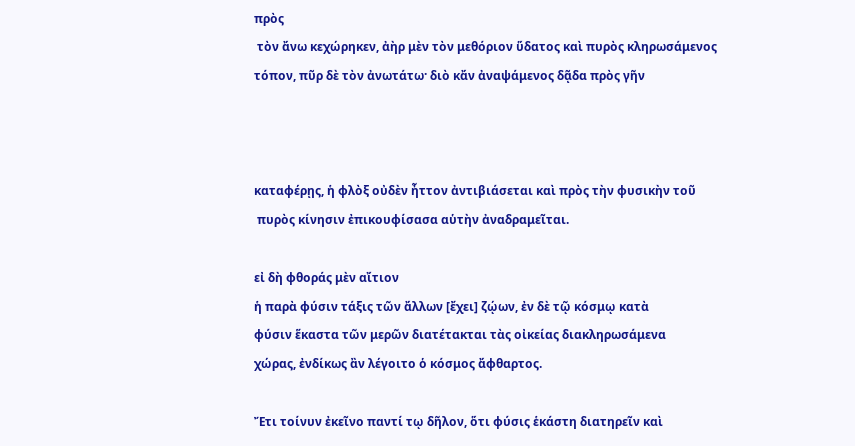πρὸς
 τὸν ἄνω κεχώρηκεν, ἀὴρ μὲν τὸν μεθόριον ὕδατος καὶ πυρὸς κληρωσάμενος
τόπον, πῦρ δὲ τὸν ἀνωτάτω· διὸ κἄν ἀναψάμενος δᾷδα πρὸς γῆν



καταφέρῃς, ἡ φλὸξ οὐδὲν ἦττον ἀντιβιάσεται καὶ πρὸς τὴν φυσικὴν τοῦ
 πυρὸς κίνησιν ἐπικουφίσασα αὑτὴν ἀναδραμεῖται.

εἰ δὴ φθοράς μὲν αἴτιον
ἡ παρὰ φύσιν τάξις τῶν ἄλλων [ἔχει] ζῴων, ἐν δὲ τῷ κόσμῳ κατὰ
φύσιν ἕκαστα τῶν μερῶν διατέτακται τὰς οἰκείας διακληρωσάμενα
χώρας, ἐνδίκως ἂν λέγοιτο ὁ κόσμος ἄφθαρτος.

Ἔτι τοίνυν ἐκεῖνο παντί τῳ δῆλον, ὅτι φύσις ἑκάστη διατηρεῖν καὶ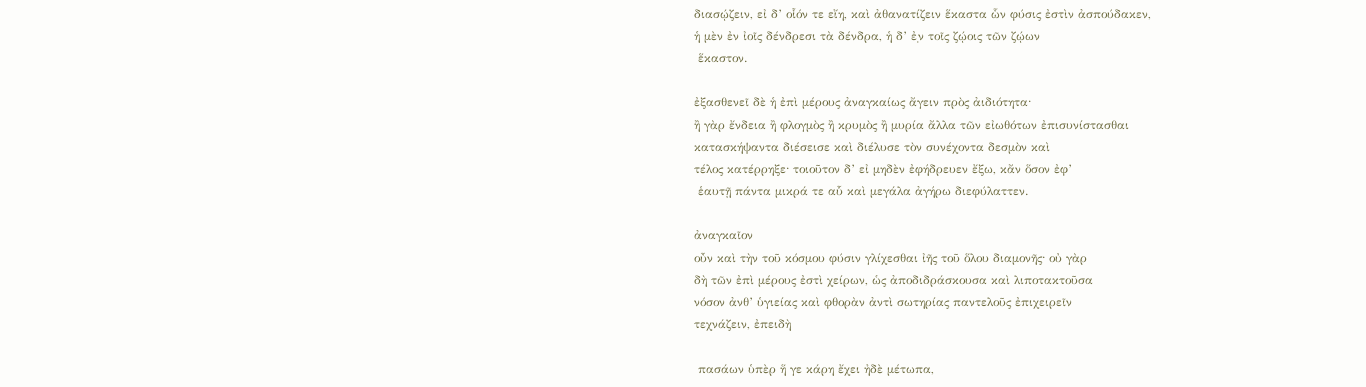διασῴζειν, εἰ δ’ οἷόν τε εἴη, καὶ ἀθανατίζειν ἕκαστα ὧν φύσις ἐστὶν ἀσπούδακεν,
ἡ μὲν ἐν ἰοῖς δένδρεσι τὰ δένδρα, ἡ δ’ ἐ̣ν τοῖς ζῴοις τῶν ζῴων
 ἕκαστον.

ἐξασθενεῖ δὲ ἡ ἐπὶ μέρους ἀναγκαίως ἄγειν πρὸς ἀιδιότητα·
ἢ γὰρ ἔνδεια ἢ φλογμὸς ἢ κρυμὸς ἢ μυρία ἄλλα τῶν εἰωθότων ἐπισυνίστασθαι
κατασκήψαντα διέσεισε καὶ διέλυσε τὸν συνέχοντα δεσμὸν καὶ
τέλος κατέρρηξε· τοιοῦτον δ’ εἰ μηδὲν ἐφήδρευεν ἔξω, κἄν ὅσον ἐφ’
 ἑαυτῇ πάντα μικρά τε αὗ καὶ μεγάλα ἀγήρω διεφύλαττεν.

ἀναγκαῖον
οὖν καὶ τὴν τοῦ κόσμου φύσιν γλίχεσθαι ἰῆς τοῦ ὅλου διαμονῆς· οὐ γὰρ
δὴ τῶν ἐπὶ μέρους ἐστὶ χείρων, ὡς ἀποδιδράσκουσα καὶ λιποτακτοῦσα
νόσον ἀνθ’ ὑγιείας καὶ φθορὰν ἀντὶ σωτηρίας παντελοῦς ἐπιχειρεῖν
τεχνάζειν, ἐπειδὴ

 πασάων ὑπὲρ ἥ γε κάρη ἔχει ἠδὲ μέτωπα,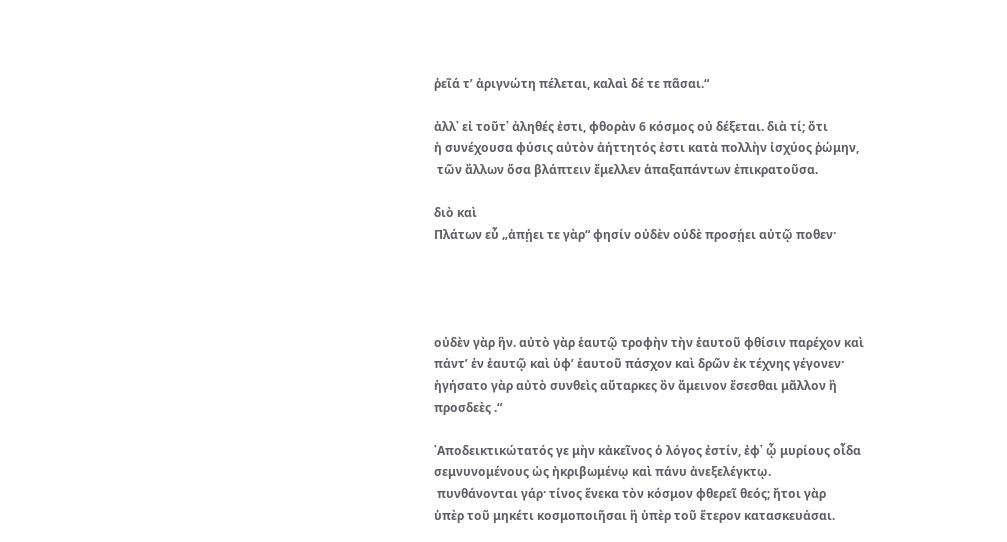ῥεῖά τ’ ἀριγνώτη πέλεται, καλαὶ δέ τε πᾶσαι.“

ἀλλ᾿ εἰ τοῦτ᾿ ἀληθές ἐστι, φθορὰν 6 κόσμος οὐ δέξεται. διὰ τί; ὅτι
ἡ συνέχουσα φύσις αὐτὸν ἀήττητός ἐστι κατὰ πολλὴν ἰσχύος ῥώμην,
 τῶν ἄλλων ὅσα βλάπτειν ἔμελλεν ἁπαξαπάντων ἐπικρατοῦσα.

διὸ καὶ
Πλάτων εὗ „ἀπῄει τε γὰρ“ φησίν οὐδὲν οὐδὲ προσῄει αὐτῷ ποθεν·




οὐδὲν γὰρ ἣν. αὐτὸ γὰρ ἑαυτῷ τροφὴν τὴν ἑαυτοῦ φθίσιν παρέχον καὶ
πάντ’ ἐν ἑαυτῷ καὶ ὑφ’ ἑαυτοῦ πάσχον καὶ δρῶν ἐκ τέχνης γέγονεν·
ἡγήσατο γὰρ αὐτὸ συνθεὶς αὔταρκες ὂν ἄμεινον ἔσεσθαι μᾶλλον ἢ
προσδεὲς .“

᾿Αποδεικτικώτατός γε μὴν κἀκεῖνος ὁ λόγος ἐστίν, ἐφ᾿ ᾧ μυρίους οἶδα σεμνυνομένους ὡς ἠκριβωμένῳ καὶ πάνυ ἀνεξελέγκτῳ.
 πυνθάνονται γάρ· τίνος ἕνεκα τὸν κόσμον φθερεῖ θεός; ἤτοι γὰρ
ὑπὲρ τοῦ μηκέτι κοσμοποιῆσαι ἢ ὑπὲρ τοῦ ἕτερον κατασκευάσαι.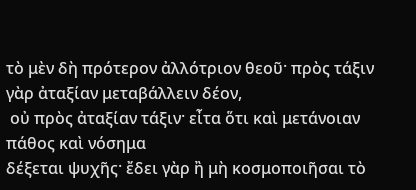τὸ μὲν δὴ πρότερον ἀλλότριον θεοῦ· πρὸς τάξιν γὰρ ἀταξίαν μεταβάλλειν δέον,
 οὐ πρὸς ἀταξίαν τάξιν· εἶτα ὅτι καὶ μετάνοιαν πάθος καὶ νόσημα
δέξεται ψυχῆς· ἔδει γὰρ ἢ μὴ κοσμοποιῆσαι τὸ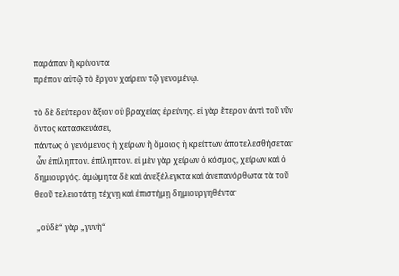παράπαν ἢ κρίνοντα
πρέπον αὑτῷ τὸ ἔργον χαίρειν τῷ γενομένῳ.

τὸ δὲ δεύτερον ἄξιον οὐ βραχείας ἐρεύνης. εἰ γὰρ ἕτερον ἀντὶ τοῦ νῦν ὄντος κατασκευάσει,
πάντως ὁ γενόμενος ἡ χείρων ἢ ὅμοιος ἡ κρείττων ἀποτελεσθήσεται·
 ὧν ἐπίληπτον. ἐπίληπτον. εἰ μὲν γὰρ χείρων ὁ κόσμος, χείρων καὶ ὁ
δημιουργός. ἀμώμητα δὲ καὶ ἀνεξέλεγκτα καὶ ἀνεπανόρθωτα τὰ τοῦ
θεοῦ τελειοτάτῃ τέχνῃ καὶ ἐπιστήμῃ δημιουργηθέντα·

 „οὐδὲ“ γὰρ „γυνὴ“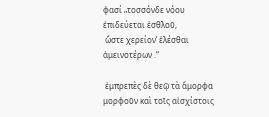φασί „τοσσόνδε νόου ἐπιδεύεται ἐσθλοῦ,
 ὥστε χερείον’ ἑλέσθαι ἀμεινοτέρων .“

 ἐμπρεπὲς δὲ θεῷ τὰ ἄμορφα μορφοῦν καὶ τοῖς αἰσχίστοις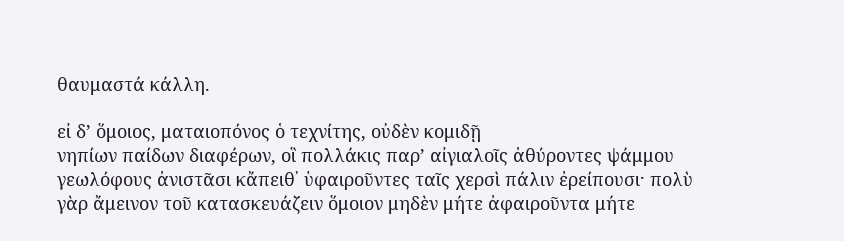θαυμαστά κάλλη.

εἰ δ’ ὅμοιος, ματαιοπόνος ὁ τεχνίτης, οὐδὲν κομιδῇ
νηπίων παίδων διαφέρων, οἳ πολλάκις παρ’ αἰγιαλοῖς ἀθύροντες ψάμμου
γεωλόφους ἀνιστᾶσι κἄπειθ᾿ ὑφαιροῦντες ταῖς χερσὶ πάλιν ἐρείπουσι· πολὺ
γὰρ ἄμεινον τοῦ κατασκευάζειν ὅμοιον μηδὲν μήτε ἀφαιροῦντα μήτε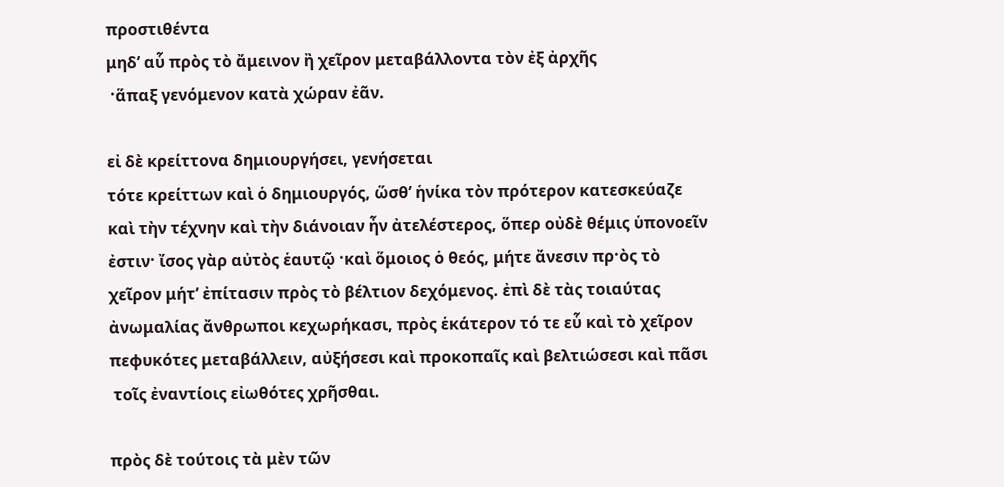προστιθέντα
μηδ’ αὗ πρὸς τὸ ἄμεινον ἢ χεῖρον μεταβάλλοντα τὸν ἐξ ἀρχῆς
 ·ἅπαξ γενόμενον κατὰ χώραν ἐᾶν.

εἰ δὲ κρείττονα δημιουργήσει, γενήσεται
τότε κρείττων καὶ ὁ δημιουργός, ὥσθ’ ἡνίκα τὸν πρότερον κατεσκεύαζε
καὶ τὴν τέχνην καὶ τὴν διάνοιαν ἦν ἀτελέστερος, ὅπερ οὐδὲ θέμις ὑπονοεῖν
ἐστιν· ἴσος γὰρ αὐτὸς ἑαυτῷ ·καὶ ὅμοιος ὁ θεός, μήτε ἄνεσιν πρ·ὸς τὸ
χεῖρον μήτ’ ἐπίτασιν πρὸς τὸ βέλτιον δεχόμενος. ἐπὶ δὲ τὰς τοιαύτας
ἀνωμαλίας ἄνθρωποι κεχωρήκασι, πρὸς ἑκάτερον τό τε εὗ καὶ τὸ χεῖρον
πεφυκότες μεταβάλλειν, αὐξήσεσι καὶ προκοπαῖς καὶ βελτιώσεσι καὶ πᾶσι
 τοῖς ἐναντίοις εἰωθότες χρῆσθαι.

πρὸς δὲ τούτοις τὰ μὲν τῶν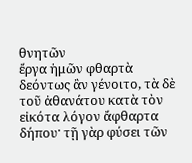θνητῶν
ἔργα ἡμῶν φθαρτὰ δεόντως ἂν γένοιτο, τὰ δὲ τοῦ ἀθανάτου κατὰ τὸν
εἰκότα λόγον ἄφθαρτα δήπου· τῇ γὰρ φύσει τῶν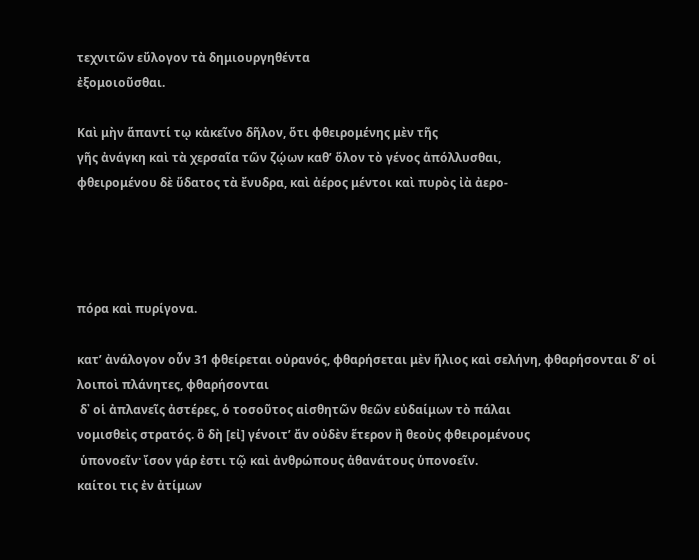τεχνιτῶν εὔλογον τὰ δημιουργηθέντα
ἐξομοιοῦσθαι.

Καὶ μὴν ἅπαντί τῳ κἀκεῖνο δῆλον, ὅτι φθειρομένης μὲν τῆς
γῆς ἀνάγκη καὶ τὰ χερσαῖα τῶν ζῴων καθ’ ὅλον τὸ γένος ἀπόλλυσθαι,
φθειρομένου δὲ ὕδατος τὰ ἔνυδρα, καὶ ἀέρος μέντοι καὶ πυρὸς ἰὰ ἀερο-




πόρα καὶ πυρίγονα.

κατ’ ἀνάλογον οὗν 31 φθείρεται οὐρανός, φθαρήσεται μὲν ἥλιος καὶ σελήνη, φθαρήσονται δ’ οἱ λοιποὶ πλάνητες, φθαρήσονται
 δ᾿ οἱ ἀπλανεῖς ἀστέρες, ὁ τοσοῦτος αἰσθητῶν θεῶν εὐδαίμων τὸ πάλαι
νομισθεὶς στρατός. ὃ δὴ [εἰ] γένοιτ’ ἄν οὐδὲν ἕτερον ἢ θεοὺς φθειρομένους
 ὑπονοεῖν· ἴσον γάρ ἐστι τῷ καὶ ἀνθρώπους ἀθανάτους ὑπονοεῖν.
καίτοι τις ἐν ἀτίμων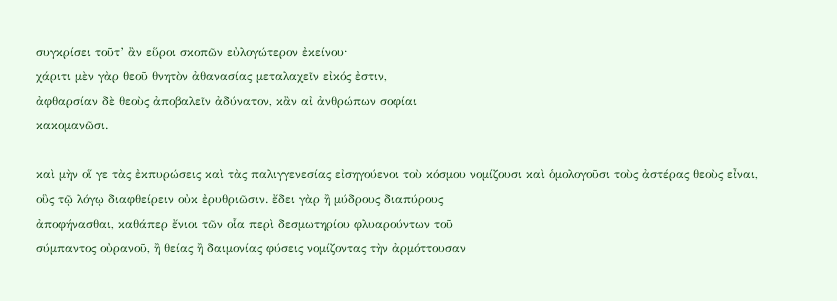συγκρίσει τοῦτ’ ἂν εὕροι σκοπῶν εὐλογώτερον ἐκείνου·
χάριτι μὲν γὰρ θεοῦ θνητὸν ἀθανασίας μεταλαχεῖν εἰκός ἐστιν,
ἀφθαρσίαν δὲ θεοὺς ἀποβαλεῖν ἀδύνατον, κἂν αἰ ἀνθρώπων σοφίαι
κακομανῶσι.

καὶ μὴν οἵ γε τὰς ἐκπυρώσεις καὶ τὰς παλιγγενεσίας εἰσηγούενοι τοὺ κόσμου νομίζουσι καὶ ὁμολογοῦσι τοὺς ἀστέρας θεοὺς εἶναι,
οὓς τῷ λόγῳ διαφθείρειν οὐκ ἐρυθριῶσιν. ἔδει γὰρ ἢ μύδρους διαπύρους
ἀποφήνασθαι, καθάπερ ἔνιοι τῶν οἷα περὶ δεσμωτηρίου φλυαρούντων τοῦ
σύμπαντος οὐρανοῦ, ἢ θείας ἢ δαιμονίας φύσεις νομίζοντας τὴν ἀρμόττουσαν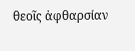θεοῖς ἀφθαρσίαν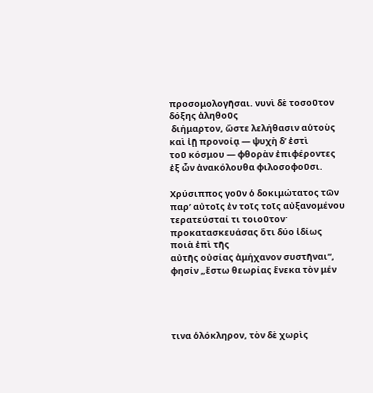προσομολογῆσαι. νυνὶ δὲ τοσοῦτον δόξης ἀληθοῦς
 διήμαρτον, ὤστε λελήθασιν αὑτοὺς καὶ ἰῇ προνοίᾳ — ψυχὴ δ’ ἐστὶ
τοῦ κόσμου — φθορὰν ἐπιφέροντες ἐξ ὧν ἀνακόλουθα φιλοσοφοῦσι.

Χρύσιππος γοῦν ὁ δοκιμώτατος τῶν παρ’ αὐτοῖς ἐν τοῖς τοῖς αὐξανομένου τερατεύσταί τι τοιοῦτον· προκατασκευάσας ὅτι δύο ἰδίως ποιὰ ἐπὶ τῆς
αὐτῆς οὐσίας ἀμήχανον συστῆναι“, φησίν „ἔστω θεωρίας ἕνεκα τὸν μέν




τινα ὁλόκληρον, τὸν δὲ χωρὶς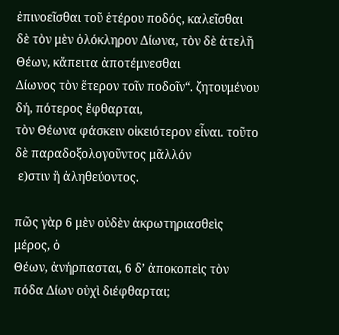ἐπινοεῖσθαι τοῦ ἑτέρου ποδός, καλεῖσθαι
δὲ τὸν μὲν ὁλόκληρον Δίωνα, τὸν δὲ ἀτελῆ Θέων, κἄπειτα ἀποτέμνεσθαι
Δίωνος τὸν ἕτερον τοῖν ποδοῖν“. ζητουμένου δή, πότερος ἔφθαρται,
τὸν Θέωνα φάσκειν οἰκειότερον εἶναι. τοῦτο δὲ παραδοξολογοῦντος μᾶλλόν
 ε)στιν ἢ ἀληθεύοντος.

πῶς γὰρ 6 μὲν οὐδὲν ἀκρωτηριασθεὶς μέρος, ὁ
Θέων, ἀνήρπασται, 6 δ’ ἀποκοπεὶς τὸν πόδα Δίων οὐχὶ διέφθαρται;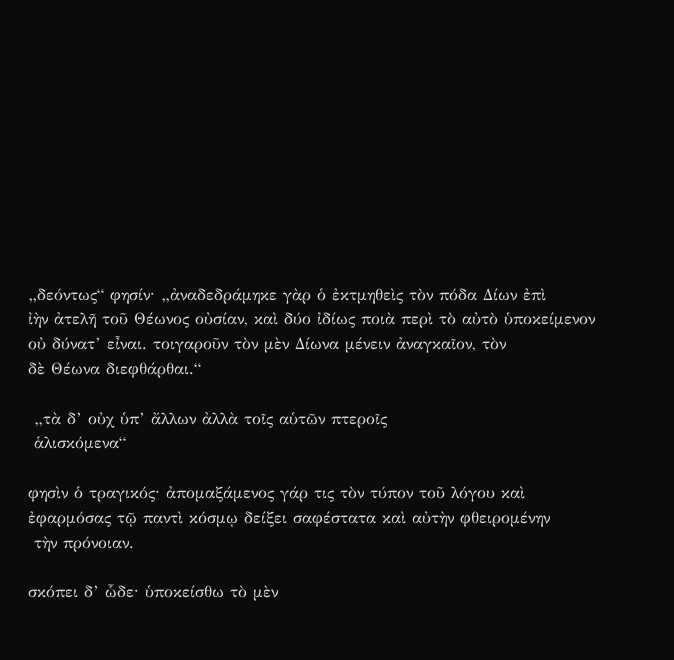„δεόντως“ φησίν· „ἀναδεδράμηκε γὰρ ὁ ἐκτμηθεὶς τὸν πόδα Δίων ἐπὶ
ἰὴν ἀτελῆ τοῦ Θέωνος οὐσίαν, καὶ δύο ἰδίως ποιὰ περὶ τὸ αὐτὸ ὑποκείμενον
οὐ δύνατ’ εἶναι. τοιγαροῦν τὸν μὲν Δίωνα μένειν ἀναγκαῖον, τὸν
δὲ Θέωνα διεφθάρθαι.“

 „τὰ δ’ οὐχ ὑπ’ ἄλλων ἀλλὰ τοῖς αὑτῶν πτεροῖς
 ἁλισκόμενα“

φησὶν ὁ τραγικός· ἀπομαξάμενος γάρ τις τὸν τύπον τοῦ λόγου καὶ
ἐφαρμόσας τῷ παντὶ κόσμῳ δείξει σαφέστατα καὶ αὐτὴν φθειρομένην
 τὴν πρόνοιαν.

σκόπει δ’ ὧδε· ὑποκείσθω τὸ μὲν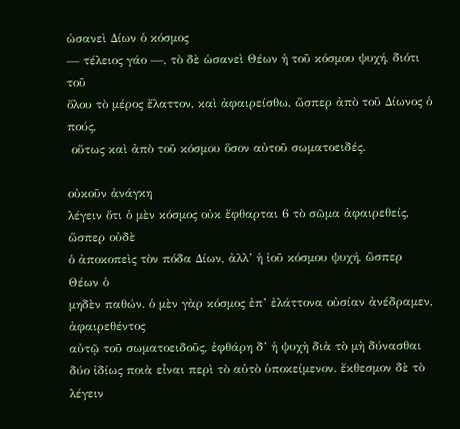ὡσανεὶ Δίων ὁ κόσμος
— τέλειος γάο —, τὸ δὲ ὡσανεὶ Θέων ἡ τοῦ κόσμου ψυχή, διότι τοῦ
ὄλου τὸ μέρος ἔλαττον, καὶ ἀφαιρείσθω, ὥσπερ ἀπὸ τοῦ Δίωνος ὁ πούς,
 οὕτως καὶ ἀπὸ τοῦ κόσμου ὅσον αὐτοῦ σωματοειδές.

οὐκοῦν ἀνάγκη
λέγειν ὅτι ὁ μὲν κόσμος οὐκ ἔφθαρται 6 τὸ σῶμα ἀφαιρεθείς, ὥσπερ οὐδὲ
ὁ ἀποκοπεὶς τὸν πόδα Δίων, ἀλλ’ ἡ ἰοῦ κόσμου ψυχή, ὥσπερ Θέων ὁ
μηδὲν παθών. ὁ μὲν γὰρ κόσμος ἐπ’ ἐλάττονα οὐσίαν ἀνέδραμεν, ἀφαιρεθέντος
αὐτῷ τοῦ σωματοειδοῦς, ἐφθάρη δ’ ἡ ψυχὴ διὰ τὸ μὴ δύνασθαι
δύο ἰδίως ποιὰ εἶναι περὶ τὸ αὐτὸ ὑποκείμενον. ἔκθεσμον δὲ τὸ λέγειν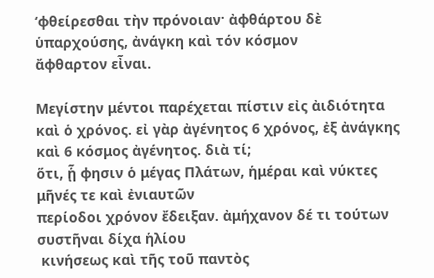‘φθείρεσθαι τὴν πρόνοιαν· ἀφθάρτου δὲ ὑπαρχούσης, ἀνάγκη καὶ τόν κόσμον
ἄφθαρτον εἶναι.

Μεγίστην μέντοι παρέχεται πίστιν εἰς ἀιδιότητα καὶ ὁ χρόνος. εἰ γὰρ ἀγένητος 6 χρόνος, ἐξ ἀνάγκης καὶ 6 κόσμος ἀγένητος. διὰ τί;
ὅτι, ᾗ φησιν ὁ μέγας Πλάτων, ἡμέραι καὶ νύκτες μῆνές τε καὶ ἐνιαυτῶν
περίοδοι χρόνον ἔδειξαν. ἀμήχανον δέ τι τούτων συστῆναι δίχα ἡλίου
 κινήσεως καὶ τῆς τοῦ παντὸς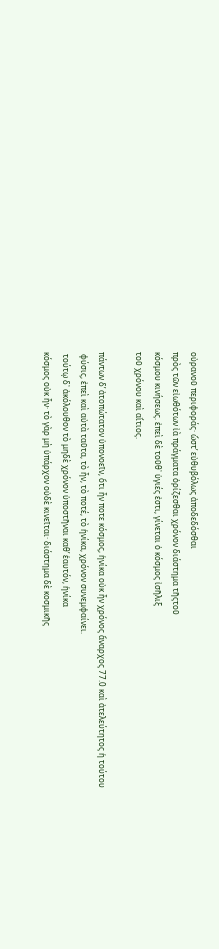οὐρανοῦ περιφοράς· ὥστ’ εὐθυβόλως ἀποδεδόσθαι
πρὸς τῶν εἰωθότων ἰὰ πράγματα ὁρίζεσθαι χρόνον διάστημα τῆςτοῦ
κόσμου κινήσεως. ἐπεὶ δὲ τοῦθ᾿ ὑγιές ἐστι, γίνεται ὁ κόσμος ἰσῆλιξ
τοῦ χρόνου καὶ αἴτιος.

πάντων δ’ ἀτοπώτατον ὑπονοεῖν, ὅτι ἦν ποτε κόσμος, ἡνίκα οὐκ ἦν χρόνος ἄναρχος 77.0 καὶ ἀτελεύτητος ἡ τούτου
 φύσις, ἐπεὶ καὶ αὐτὰ ταῦτα, τὸ ἦν, τὸ ποτέ, τὸ ἡνίκα, χρόνον συνεμφαίνει.
 τούτῳ δ᾿ ἀκόλουθον τὸ μηδὲ χρόνον ὑποστῆναι καθ’ ἑαυτόν, ἡνίκα
κόσμος οὐκ ἦν· τὸ γὰρ μὴ ὑπάρχον οὐδὲ κινεῖται· διάστημα δὲ κοσμικῆς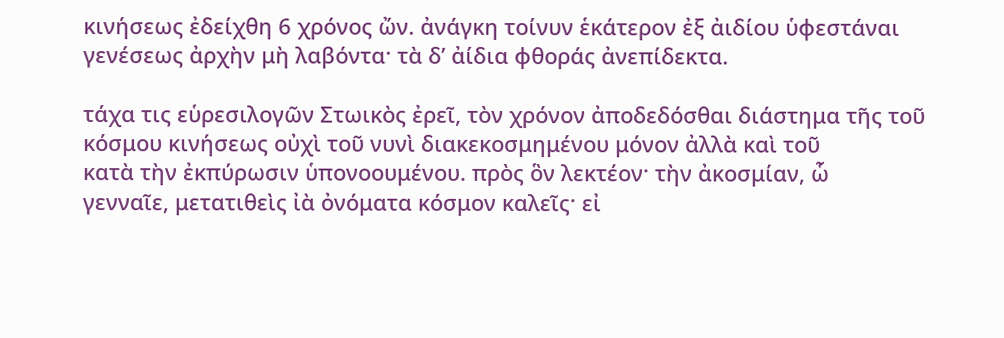κινήσεως ἐδείχθη 6 χρόνος ὤν. ἀνάγκη τοίνυν ἑκάτερον ἐξ ἀιδίου ὑφεστάναι
γενέσεως ἀρχὴν μὴ λαβόντα· τὰ δ’ ἀίδια φθοράς ἀνεπίδεκτα.

τάχα τις εὑρεσιλογῶν Στωικὸς ἐρεῖ, τὸν χρόνον ἀποδεδόσθαι διάστημα τῆς τοῦ
κόσμου κινήσεως οὐχὶ τοῦ νυνὶ διακεκοσμημένου μόνον ἀλλὰ καὶ τοῦ
κατὰ τὴν ἐκπύρωσιν ὑπονοουμένου. πρὸς ὃν λεκτέον· τὴν ἀκοσμίαν, ὧ
γενναῖε, μετατιθεὶς ἰὰ ὀνόματα κόσμον καλεῖς· εἰ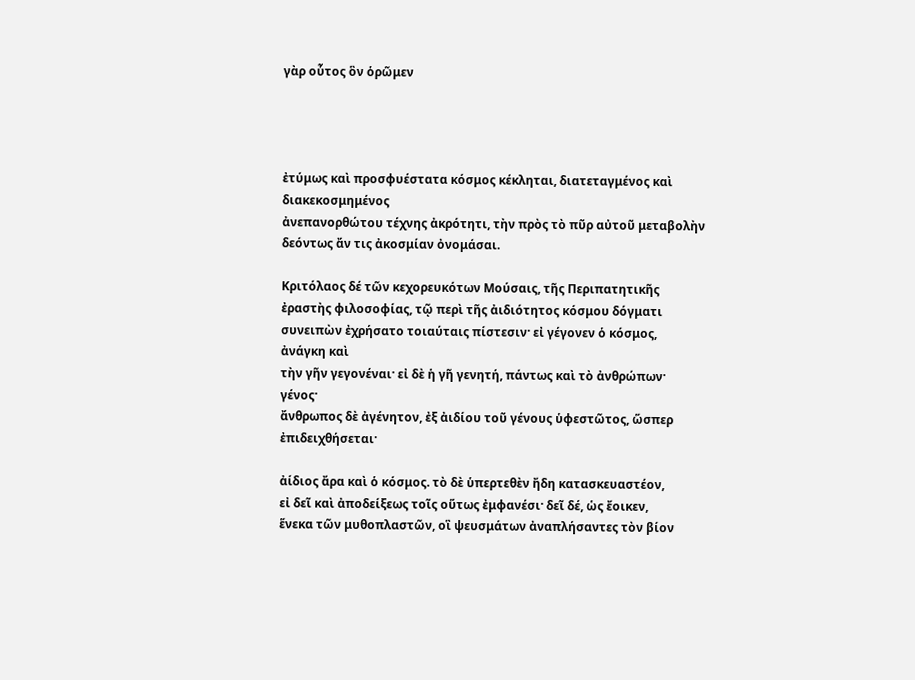γὰρ οὗτος ὃν ὁρῶμεν




ἐτύμως καὶ προσφυέστατα κόσμος κέκληται, διατεταγμένος καὶ διακεκοσμημένος
ἀνεπανορθώτου τέχνης ἀκρότητι, τὴν πρὸς τὸ πῦρ αὐτοῦ μεταβολὴν
δεόντως ἄν τις ἀκοσμίαν ὀνομάσαι.

Κριτόλαος δέ τῶν κεχορευκότων Μούσαις, τῆς Περιπατητικῆς
ἐραστὴς φιλοσοφίας, τῷ περὶ τῆς ἀιδιότητος κόσμου δόγματι
συνειπὼν ἐχρήσατο τοιαύταις πίστεσιν· εἰ γέγονεν ὁ κόσμος, ἀνάγκη καὶ
τὴν γῆν γεγονέναι· εἰ δὲ ἡ γῆ γενητή, πάντως καὶ τὸ ἀνθρώπων· γένος·
ἄνθρωπος δὲ ἀγένητον, ἐξ ἀιδίου τοῦ γένους ὑφεστῶτος, ὥσπερ ἐπιδειχθήσεται·

ἀίδιος ἄρα καὶ ὁ κόσμος. τὸ δὲ ὑπερτεθὲν ἤδη κατασκευαστέον,
εἰ δεῖ καὶ ἀποδείξεως τοῖς οὕτως ἐμφανέσι· δεῖ δέ, ὡς ἔοικεν,
ἕνεκα τῶν μυθοπλαστῶν, οἳ ψευσμάτων ἀναπλήσαντες τὸν βίον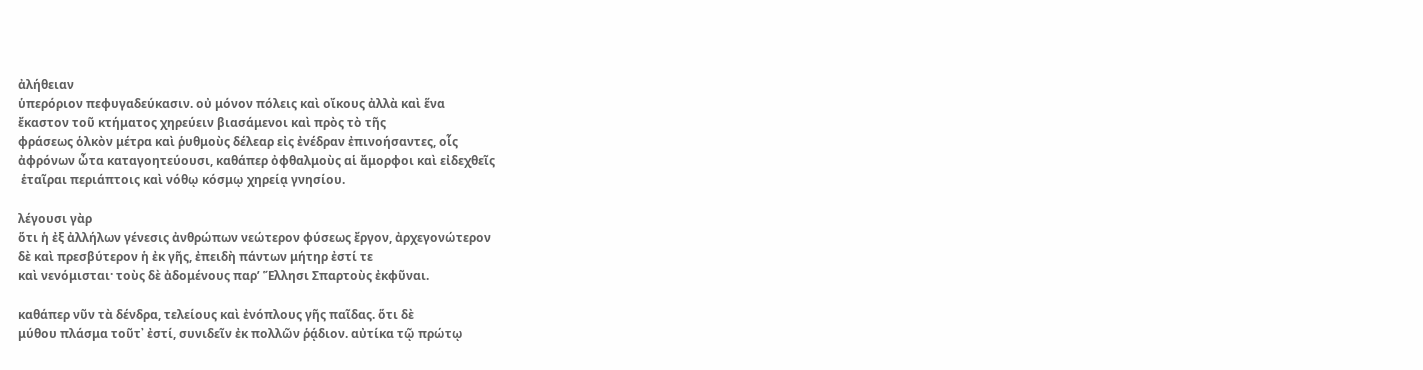ἀλήθειαν
ὑπερόριον πεφυγαδεύκασιν. οὐ μόνον πόλεις καὶ οἴκους ἀλλὰ καὶ ἕνα
ἔκαστον τοῦ κτήματος χηρεύειν βιασάμενοι καὶ πρὸς τὸ τῆς
φράσεως ὁλκὸν μέτρα καὶ ῥυθμοὺς δέλεαρ εἰς ἐνέδραν ἐπινοήσαντες, οἷς
ἀφρόνων ὦτα καταγοητεύουσι, καθάπερ ὀφθαλμοὺς αἱ ἄμορφοι καὶ εἰδεχθεῖς
 ἑταῖραι περιάπτοις καὶ νόθῳ κόσμῳ χηρείᾳ γνησίου.

λέγουσι γὰρ
ὅτι ἡ ἐξ ἀλλήλων γένεσις ἀνθρώπων νεώτερον φύσεως ἔργον, ἀρχεγονώτερον
δὲ καὶ πρεσβύτερον ἡ ἐκ γῆς, ἐπειδὴ πάντων μήτηρ ἐστί τε
καὶ νενόμισται· τοὺς δὲ ἀδομένους παρ’ Ἕλλησι Σπαρτοὺς ἐκφῦναι.

καθάπερ νῦν τὰ δένδρα, τελείους καὶ ἐνόπλους γῆς παῖδας. ὅτι δὲ
μύθου πλάσμα τοῦτ᾿ ἐστί, συνιδεῖν ἐκ πολλῶν ῥᾴδιον. αὐτίκα τῷ πρώτῳ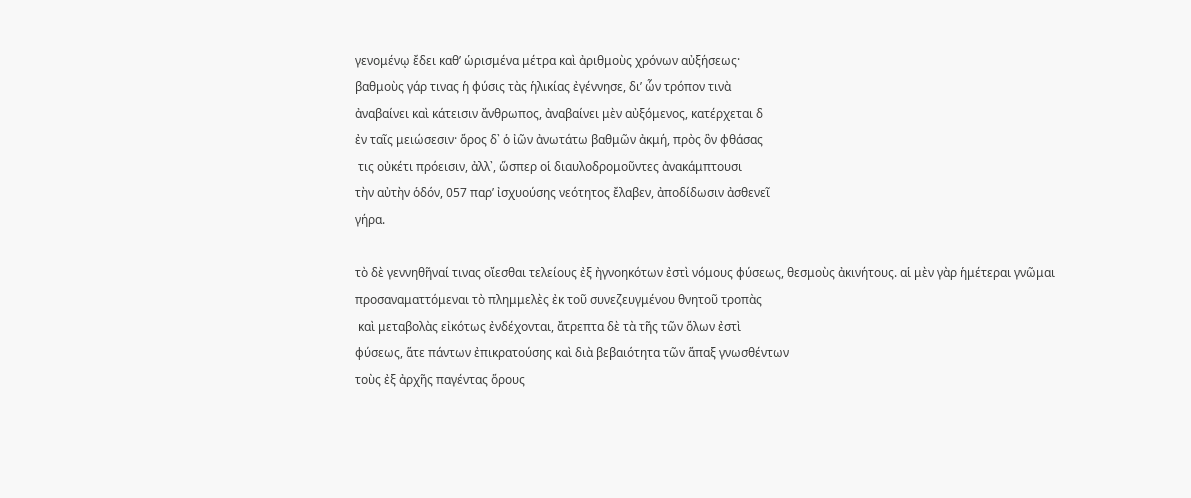γενομένῳ ἔδει καθ’ ὡρισμένα μέτρα καὶ ἀριθμοὺς χρόνων αὐξήσεως·
βαθμοὺς γάρ τινας ἡ φύσις τὰς ἡλικίας ἐγέννησε, δι’ ὧν τρόπον τινὰ
ἀναβαίνει καὶ κάτεισιν ἄνθρωπος, ἀναβαίνει μὲν αὐξόμενος, κατέρχεται δ
ἐν ταῖς μειώσεσιν· ὅρος δ᾿ ὁ ἰῶν ἀνωτάτω βαθμῶν ἀκμή, πρὸς ὃν φθάσας
 τις οὐκέτι πρόεισιν, ἀλλ᾿, ὥσπερ οἱ διαυλοδρομοῦντες ἀνακάμπτουσι
τὴν αὐτὴν ὁδόν, 057 παρ’ ἰσχυούσης νεότητος ἔλαβεν, ἀποδίδωσιν ἀσθενεῖ
γήρα.

τὸ δὲ γεννηθῆναί τινας οἴεσθαι τελείους ἐξ ἠγνοηκότων ἐστὶ νόμους φύσεως, θεσμοὺς ἀκινήτους. αἱ μὲν γὰρ ἡμέτεραι γνῶμαι
προσαναματτόμεναι τὸ πλημμελὲς ἐκ τοῦ συνεζευγμένου θνητοῦ τροπὰς
 καὶ μεταβολὰς εἰκότως ἐνδέχονται, ἄτρεπτα δὲ τὰ τῆς τῶν ὅλων ἐστὶ
φύσεως, ἅτε πάντων ἐπικρατούσης καὶ διὰ βεβαιότητα τῶν ἅπαξ γνωσθέντων
τοὺς ἐξ ἀρχῆς παγέντας ὅρους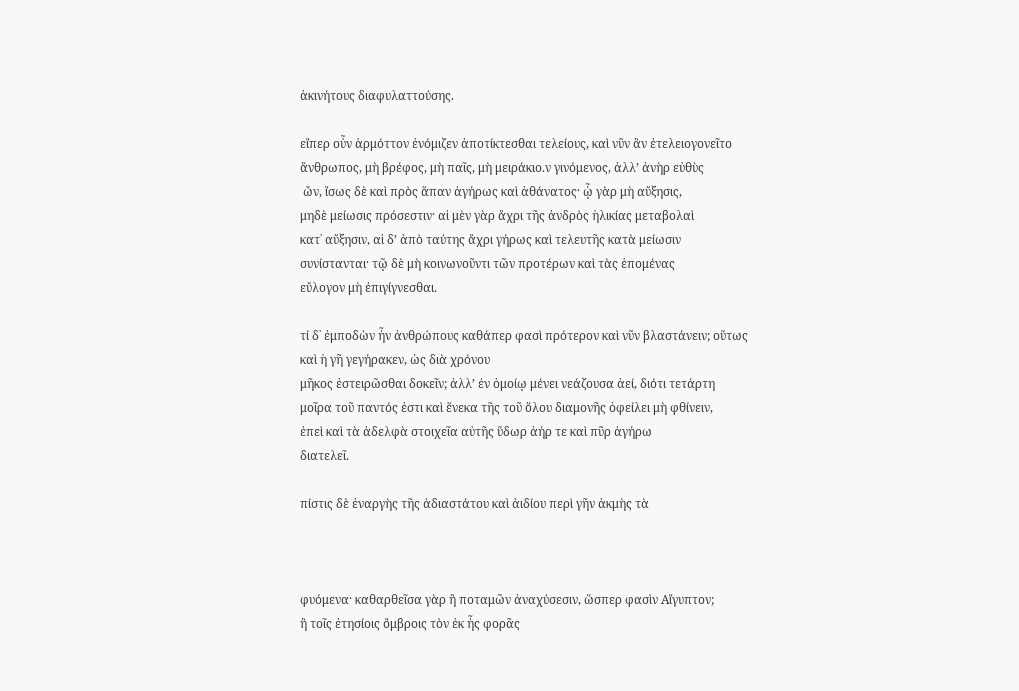ἀκινήτους διαφυλαττούσης.

εἴπερ οὖν ἁρμόττον ἐνόμιζεν ἀποτίκτεσθαι τελείους, καὶ νῦν ἂν ἐτελειογονεῖτο
ἄνθρωπος, μὴ βρέφος, μὴ παῖς, μὴ μειράκιο.ν γινόμενος, ἀλλ’ ἀνὴρ εὐθὺς
 ὤν, ἴσως δὲ καὶ πρὸς ἅπαν ἀγήρως καὶ ἀθάνατος· ᾧ γὰρ μὴ αὔξησις,
μηδὲ μείωσις πρόσεστιν· αἱ μὲν γὰρ ἄχρι τῆς ἀνδρὸς ἡλικίας μεταβολαὶ
κατ᾿ αὔξησιν, αἱ δ’ ἀπὸ ταύτης ἄχρι γήρως καὶ τελευτῆς κατὰ μείωσιν
συνίστανται· τῷ δὲ μὴ κοινωνοῦντι τῶν προτέρων καὶ τὰς ἑπομένας
εὔλογον μὴ ἐπιγίγνεσθαι.

τί δ᾿ ἐμποδὼν ἦν ἀνθρώπους καθάπερ φασὶ πρότερον καὶ νῦν βλαστάνειν; οὕτως καὶ ἡ γῆ γεγήρακεν, ὡς διὰ χρόνου
μῆκος ἐστειρῶσθαι δοκεῖν; ἀλλ’ ἐν ὁμοίῳ μένει νεάζουσα ἀεί, διότι τετάρτη
μοῖρα τοῦ παντός ἐστι καὶ ἕνεκα τῆς τοῦ ὅλου διαμονῆς ὀφείλει μὴ φθίνειν,
ἐπεὶ καὶ τὰ ἀδελφὰ στοιχεῖα αὐτῆς ὕδωρ ἀήρ τε καὶ πῦρ ἀγήρω
διατελεῖ.

πίστις δὲ ἐναργὴς τῆς ἀδιαστάτου καὶ ἀιδίου περὶ γῆν ἀκμὴς τὰ



φυόμενα· καθαρθεῖσα γὰρ ἢ ποταμῶν ἀναχύσεσιν, ὥσπερ φασὶν Αἴγυπτον;
ἢ τοῖς ἐτησίοις ὄμβροις τὸν ἐκ ἦς φορᾶς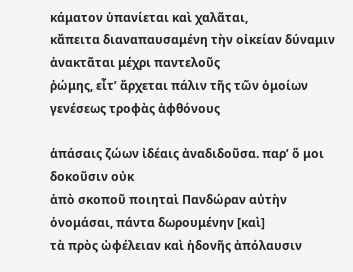κάματον ὑπανίεται καὶ χαλᾶται,
κἄπειτα διαναπαυσαμένη τὴν οἰκείαν δύναμιν ἀνακτᾶται μέχρι παντελοῦς
ῥώμης, εἶτ’ ἄρχεται πάλιν τῆς τῶν ὁμοίων γενέσεως τροφὰς ἀφθόνους

ἁπάσαις ζώων ἰδέαις ἀναδιδοῦσα. παρ’ ὅ μοι δοκοῦσιν οὐκ
ἀπὸ σκοποῦ ποιηταὶ Πανδώραν αὐτὴν ὀνομάσαι, πάντα δωρουμένην [καὶ]
τὰ πρὸς ὠφέλειαν καὶ ἡδονῆς ἀπόλαυσιν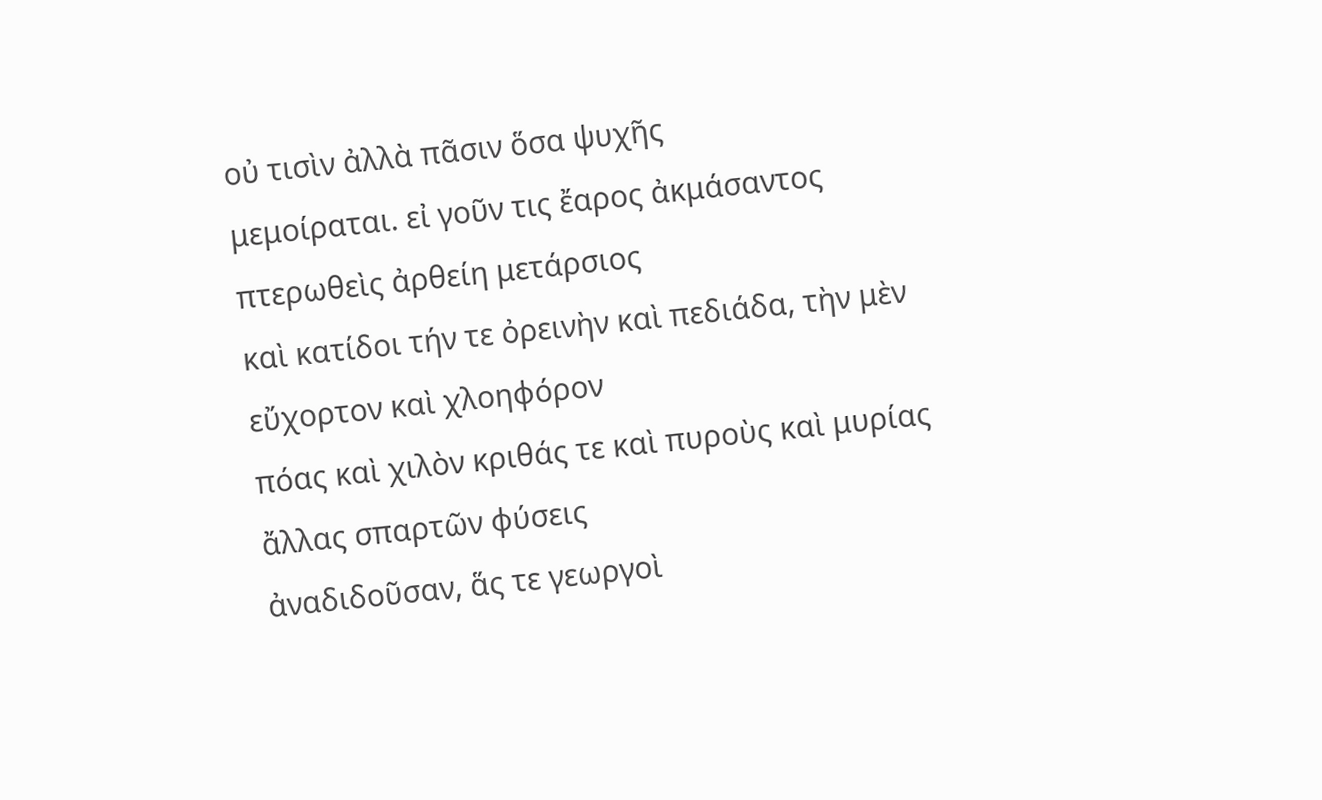οὐ τισὶν ἀλλὰ πᾶσιν ὅσα ψυχῆς
μεμοίραται. εἰ γοῦν τις ἔαρος ἀκμάσαντος πτερωθεὶς ἀρθείη μετάρσιος
καὶ κατίδοι τήν τε ὀρεινὴν καὶ πεδιάδα, τὴν μὲν εὔχορτον καὶ χλοηφόρον
πόας καὶ χιλὸν κριθάς τε καὶ πυροὺς καὶ μυρίας ἄλλας σπαρτῶν φύσεις
ἀναδιδοῦσαν, ἅς τε γεωργοὶ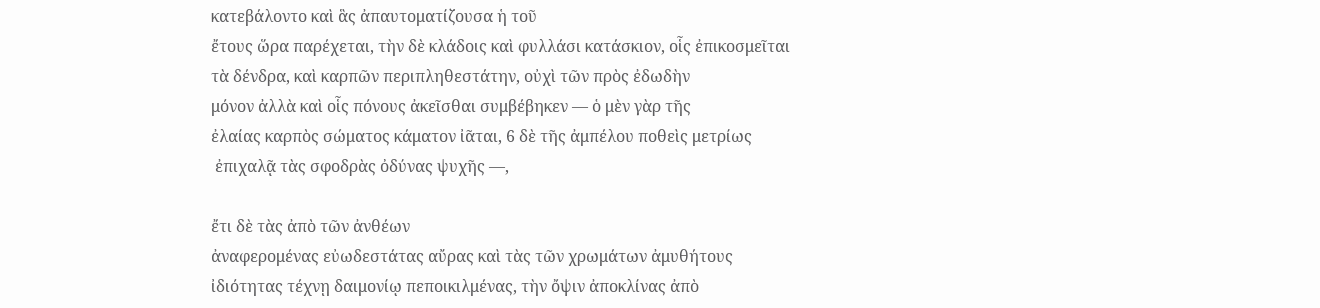κατεβάλοντο καὶ ἃς ἀπαυτοματίζουσα ἡ τοῦ
ἔτους ὥρα παρέχεται, τὴν δὲ κλάδοις καὶ φυλλάσι κατάσκιον, οἷς ἐπικοσμεῖται
τὰ δένδρα, καὶ καρπῶν περιπληθεστάτην, οὐχὶ τῶν πρὸς ἐδωδὴν
μόνον ἀλλὰ καὶ οἷς πόνους ἀκεῖσθαι συμβέβηκεν — ὁ μὲν γὰρ τῆς
ἐλαίας καρπὸς σώματος κάματον ἰᾶται, 6 δὲ τῆς ἀμπέλου ποθεὶς μετρίως
 ἐπιχαλᾷ τὰς σφοδρὰς ὀδύνας ψυχῆς —,

ἔτι δὲ τὰς ἀπὸ τῶν ἀνθέων
ἀναφερομένας εὐωδεστάτας αὔρας καὶ τὰς τῶν χρωμάτων ἀμυθήτους
ἰδιότητας τέχνῃ δαιμονίῳ πεποικιλμένας, τὴν ὄψιν ἀποκλίνας ἀπὸ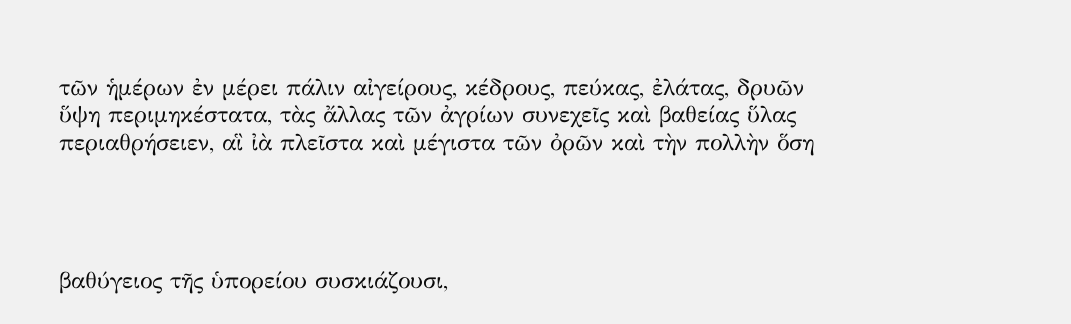τῶν ἡμέρων ἐν μέρει πάλιν αἰγείρους, κέδρους, πεύκας, ἐλάτας, δρυῶν
ὕψη περιμηκέστατα, τὰς ἄλλας τῶν ἀγρίων συνεχεῖς καὶ βαθείας ὕλας
περιαθρήσειεν, αἳ ἰὰ πλεῖστα καὶ μέγιστα τῶν ὀρῶν καὶ τὴν πολλὴν ὅση




βαθύγειος τῆς ὑπορείου συσκιάζουσι,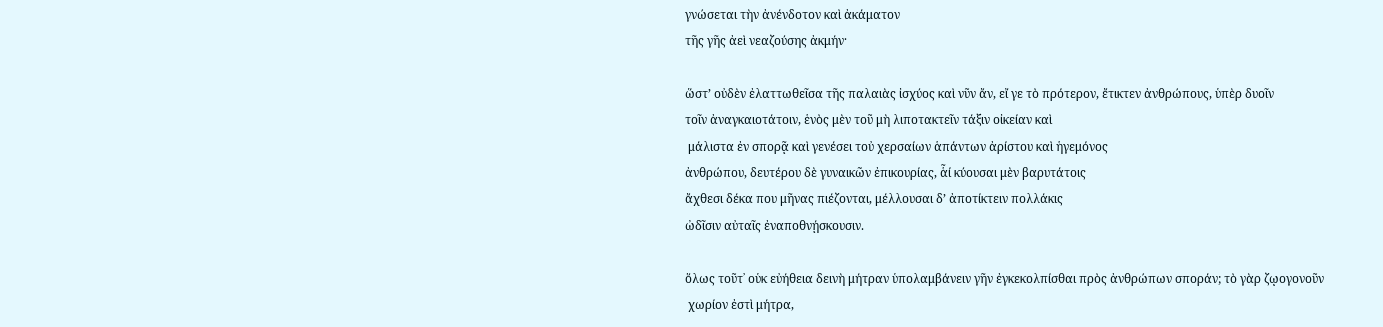γνώσεται τὴν ἀνένδοτον καὶ ἀκάματον
τῆς γῆς ἀεὶ νεαζούσης ἀκμήν·

ὥστ’ οὐδὲν ἐλαττωθεῖσα τῆς παλαιὰς ἰσχύος καὶ νῦν ἄν, εἴ γε τὸ πρότερον, ἔτικτεν ἀνθρώπους, ὑπὲρ δυοῖν
τοῖν ἀναγκαιοτάτοιν, ἑνὸς μὲν τοῦ μὴ λιποτακτεῖν τάξιν οἰκείαν καὶ
 μάλιστα ἐν σπορᾷ καὶ γενέσει τοὐ χερσαίων ἁπάντων ἀρίστου καὶ ἡγεμόνος
ἀνθρώπου, δευτέρου δὲ γυναικῶν ἐπικουρίας, ἇί κύουσαι μὲν βαρυτάτοις
ἄχθεσι δέκα που μῆνας πιέζονται, μέλλουσαι δ’ ἀποτίκτειν πολλάκις
ὠδῖσιν αὐταῖς ἐναποθνῄσκουσιν.

ὅλως τοῦτ᾿ οὑκ εὐήθεια δεινὴ μήτραν ὑπολαμβάνειν γῆν ἐγκεκολπίσθαι πρὸς ἀνθρώπων σποράν; τὸ γὰρ ζῳογονοῦν
 χωρίον ἐστὶ μήτρα,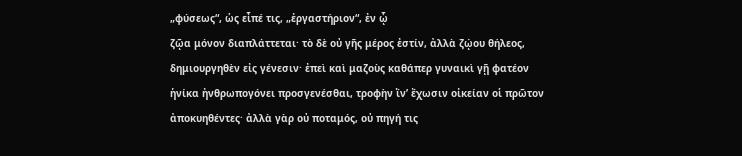„φύσεως“, ὡς εἶπέ τις, „ἐργαστήριον“, ἐν ᾧ
ζῷα μόνον διαπλάττεται· τὸ δὲ οὐ γῆς μέρος ἐστίν, ἀλλὰ ζῴου θήλεος,
δημιουργηθὲν εἰς γένεσιν· ἐπεὶ καὶ μαζοὺς καθάπερ γυναικὶ γῇ φατέον
ἡνίκα ἠνθρωπογόνει προσγενέσθαι, τροφὴν ἵν’ ἔχωσιν οἰκείαν οἱ πρῶτον
ἀποκυηθέντες· ἀλλὰ γὰρ οὐ ποταμός, οὐ πηγή τις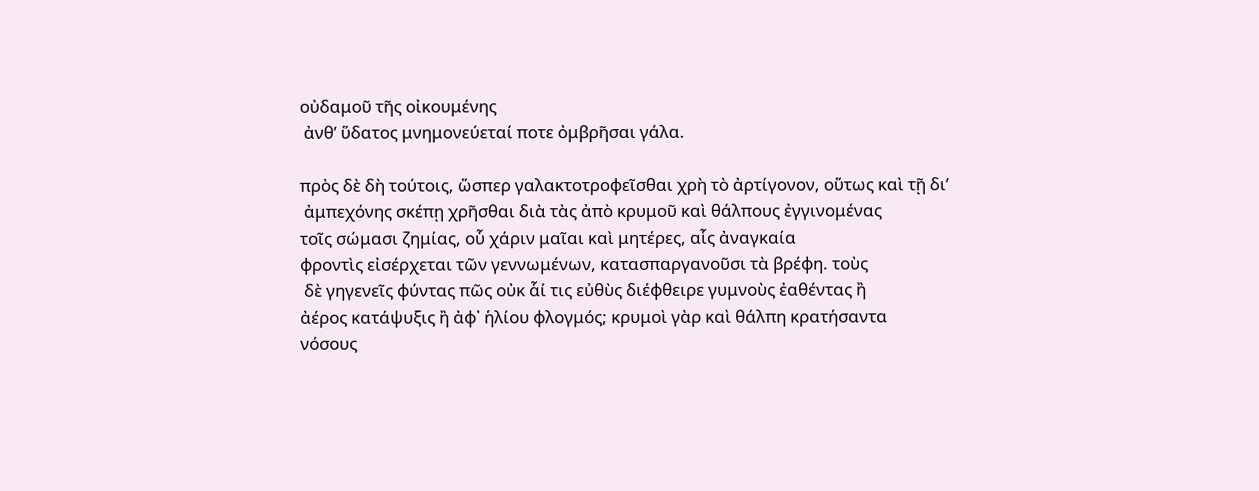οὐδαμοῦ τῆς οἰκουμένης
 ἀνθ’ ὕδατος μνημονεύεταί ποτε ὀμβρῆσαι γάλα.

πρὸς δὲ δὴ τούτοις, ὥσπερ γαλακτοτροφεῖσθαι χρὴ τὸ ἀρτίγονον, οὕτως καὶ τῇ δι’
 ἀμπεχόνης σκέπῃ χρῆσθαι διὰ τὰς ἀπὸ κρυμοῦ καὶ θάλπους ἐγγινομένας
τοῖς σώμασι ζημίας, οὗ χάριν μαῖαι καὶ μητέρες, αἷς ἀναγκαία
φροντὶς εἰσέρχεται τῶν γεννωμένων, κατασπαργανοῦσι τὰ βρέφη. τοὺς
 δὲ γηγενεῖς φύντας πῶς οὐκ ἇί τις εὐθὺς διέφθειρε γυμνοὺς ἐαθέντας ἢ
ἀέρος κατάψυξις ἢ ἀφ᾿ ἡλίου φλογμός; κρυμοὶ γὰρ καὶ θάλπη κρατήσαντα
νόσους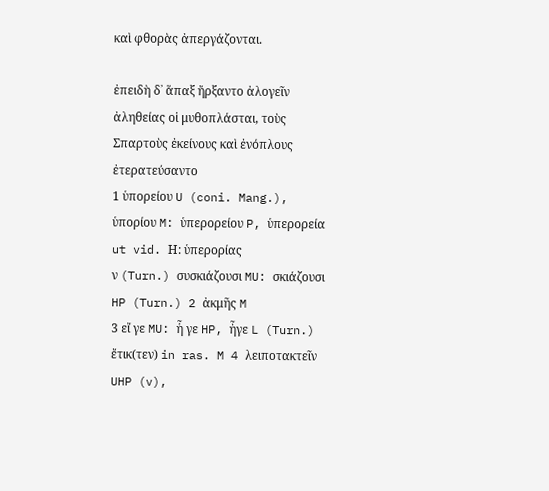καὶ φθορὰς ἀπεργάζονται.

ἐπειδὴ δ᾿ ἅπαξ ἤρξαντο ἀλογεῖν ἀληθείας οἱ μυθοπλάσται, τοὺς Σπαρτοὺς ἐκείνους καὶ ἐνόπλους ἐτερατεύσαντο
1 ὑπορείου U (coni. Mang.), ὑπορίου M: ὑπερορείου P, ὑπερορεία ut vid. Η: ὑπερορίας
ν (Turn.) συσκιάζουσι MU: σκιάζουσι HP (Turn.) 2 ἀκμῆς M
3 εἴ γε MU: ἧ γε HP, ἦγε L (Turn.) ἔτικ(τεν) in ras. M 4 λειποτακτεῖν
UHP (v),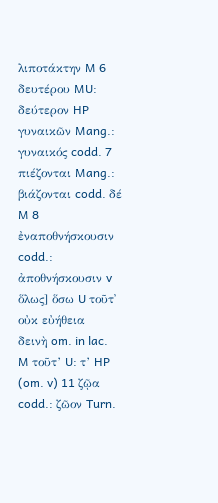λιποτάκτην M 6 δευτέρου MU: δεύτερον HP γυναικῶν Mang.:
γυναικός codd. 7 πιέζονται Mang.: βιάζονται codd. δέ M 8 ἐναποθνήσκουσιν
codd.: ἀποθνήσκουσιν v ὅλως] ὅσω U τοῦτ᾿ οὐκ εὐήθεια
δεινὴ om. in lac. M τοῦτ’ U: τ’ HP (om. v) 11 ζῷα codd.: ζῶον Turn.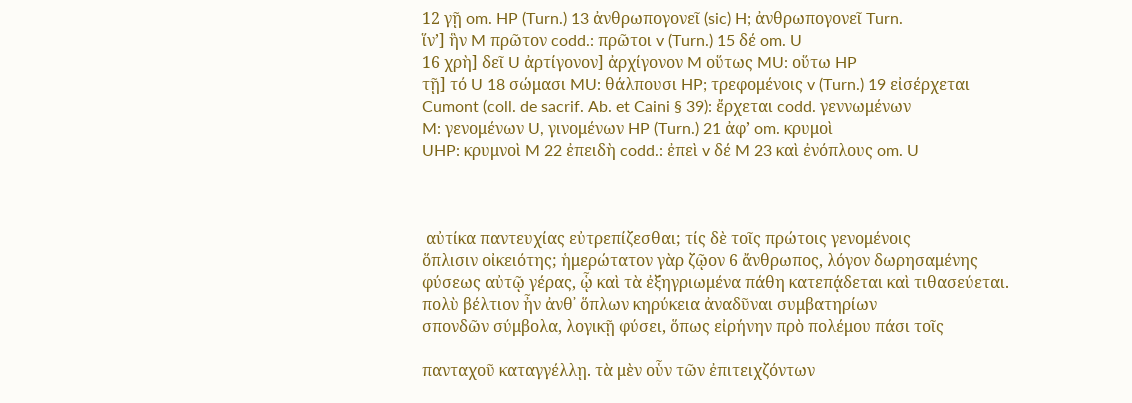12 γῇ om. HP (Turn.) 13 ἀνθρωπογονεῖ (sic) H; ἀνθρωπογονεῖ Turn.
ἵν’] ἣν M πρῶτον codd.: πρῶτοι v (Turn.) 15 δέ om. U
16 χρὴ] δεῖ U ἀρτίγονον] ἀρχίγονον M οὕτως MU: οὕτω HP
τῇ] τό U 18 σώμασι MU: θάλπουσι HP; τρεφομένοις v (Turn.) 19 εἰσέρχεται
Cumont (coll. de sacrif. Ab. et Caini § 39): ἔρχεται codd. γεννωμένων
M: γενομένων U, γινομένων HP (Turn.) 21 ἀφ’ om. κρυμοὶ
UHP: κρυμνοὶ M 22 ἐπειδὴ codd.: ἐπεὶ v δέ M 23 καὶ ἐνόπλους om. U



 αὐτίκα παντευχίας εὐτρεπίζεσθαι; τίς δὲ τοῖς πρώτοις γενομένοις
ὅπλισιν οἰκειότης; ἡμερώτατον γὰρ ζῷον 6 ἄνθρωπος, λόγον δωρησαμένης
φύσεως αὐτῷ γέρας, ᾧ καὶ τὰ ἐξηγριωμένα πάθη κατεπᾴδεται καὶ τιθασεύεται.
πολὺ βέλτιον ἦν ἀνθ᾿ ὅπλων κηρύκεια ἀναδῦναι συμβατηρίων
σπονδῶν σύμβολα, λογικῇ φύσει, ὅπως εἰρήνην πρὸ πολέμου πάσι τοῖς

πανταχοῦ καταγγέλλῃ. τὰ μὲν οὗν τῶν ἐπιτειχζόντων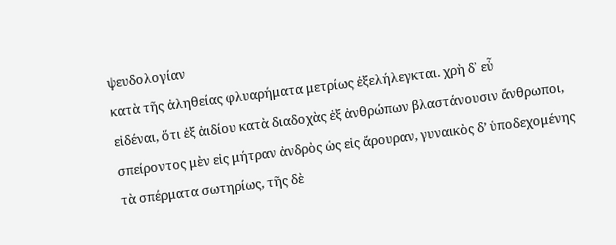ψευδολογίαν
κατὰ τῆς ἀληθείας φλυαρήματα μετρίως ἐξελήλεγκται. χρὴ δ᾿ εὗ
εἰδέναι, ὅτι ἐξ ἀιδίου κατὰ διαδοχὰς ἐξ ἀνθρώπων βλαστάνουσιν ἄνθρωποι,
σπείροντος μὲν εἰς μήτραν ἀνδρὸς ὡς εἰς ἄρουραν, γυναικὸς δ’ ὑποδεχομένης
τὰ σπέρματα σωτηρίως, τῆς δὲ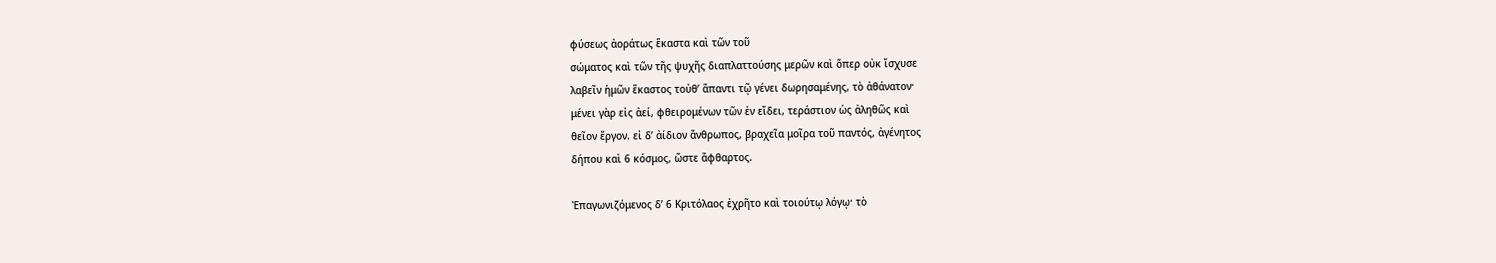φύσεως ἀοράτως ἕκαστα καὶ τῶν τοῦ
σώματος καὶ τῶν τῆς ψυχῆς διαπλαττούσης μερῶν καὶ ὅπερ οὐκ ἴσχυσε
λαβεῖν ἡμῶν ἕκαστος τοὐθ’ ἅπαντι τῷ γένει δωρησαμένης, τὸ ἀθάνατον·
μένει γὰρ εἰς ἀεί, φθειρομένων τῶν ἐν εἴδει, τεράστιον ὡς ἀληθῶς καὶ
θεῖον ἔργον. εἰ δ’ ἀίδιον ἄνθρωπος, βραχεῖα μοῖρα τοῦ παντός, ἀγένητος
δήπου καὶ 6 κόσμος, ὥστε ἄφθαρτος.

Ἐπαγωνιζόμενος δ’ 6 Κριτόλαος ἐχρῆτο καὶ τοιούτῳ λόγῳ· τὸ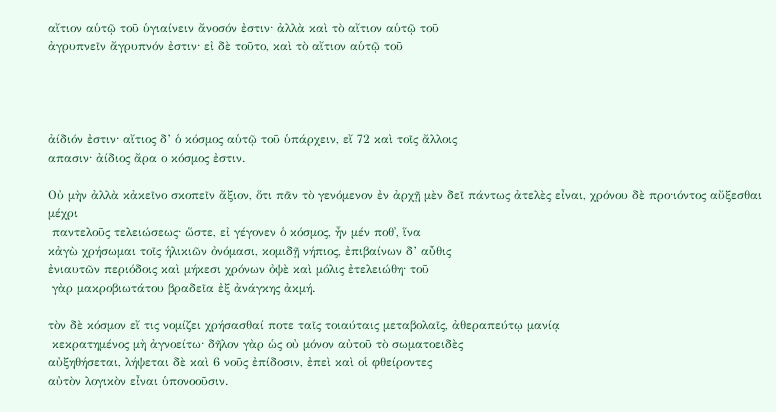αἴτιον αὑτῷ τοῦ ὑγιαίνειν ἄνοσόν ἐστιν· ἀλλὰ καὶ τὸ αἴτιον αὑτῷ τοῦ
ἀγρυπνεῖν ἄγρυπνόν ἐστιν· εἰ δὲ τοῦτο, καὶ τὸ αἴτιον αὑτῷ τοῦ




ἀίδιόν ἐστιν· αἴτιος δ’ ὁ κόσμος αὑτῷ τοῦ ὑπάρχειν, εἴ 72 καὶ τοῖς ἄλλοις
απασιν· ἀίδιος ἄρα ο κόσμος ἐστιν.

Οὐ μὴν ἀλλὰ κἀκεῖνο σκοπεῖν ἄξιον, ὅτι πᾶν τὸ γενόμενον ἐν ἀρχῇ μὲν δεῖ πάντως ἀτελὲς εἶναι, χρόνου δὲ προ·ιόντος αὔξεσθαι μέχρι
 παντελοῦς τελειώσεως· ὥστε, εἰ γέγονεν ὁ κόσμος, ἦν μέν ποθ᾿, ἵνα
κἀγὼ χρήσωμαι τοῖς ἡλικιῶν ὀνόμασι, κομιδῇ νήπιος, ἐπιβαίνων δ’ αὖθις
ἐνιαυτῶν περιόδοις καὶ μήκεσι χρόνων ὀψὲ καὶ μόλις ἐτελειώθη· τοῦ
 γὰρ μακροβιωτάτου βραδεῖα ἐξ ἀνάγκης ἀκμή.

τὸν δὲ κόσμον εἴ τις νομίζει χρήσασθαί ποτε ταῖς τοιαύταις μεταβολαῖς, ἀθεραπεύτῳ μανίᾳ
 κεκρατημένος μὴ ἀγνοείτω· δῆλον γὰρ ὡς οὐ μόνον αὐτοῦ τὸ σωματοειδὲς
αὐξηθήσεται, λήψεται δὲ καὶ 6 νοῦς ἐπίδοσιν, ἐπεὶ καὶ οἱ φθείροντες
αὐτὸν λογικὸν εἶναι ὑπονοοῦσιν.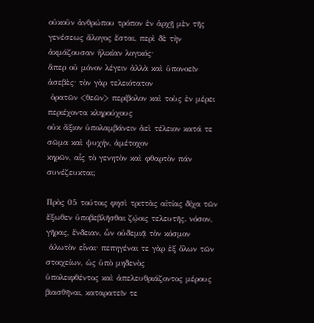οὐκοῦν ἀνθρώπου τρόπον ἐν ἀρχῇ μὲν τῆς γενέσεως ἄλογος ἔσται, περὶ δὲ τὴν ἀκμάζουσαν ἡλικίαν λογικός·
ἅπερ οὐ μόνον λέγειν ἀλλὰ καὶ ὑπονοεῖν ἀσεβὲς· τὸν γὰρ τελειότατον
 ὁρατῶν <θεῶν> περίβολον καὶ τοὺς ἐν μέρει περιέχοντα κληρούχους
οὐκ ἄξιον ὑπολαμβάνειν ἀεὶ τέλειον κατά τε σῶμα καὶ ψυχήν, ἀμέτοχον
κηρῶν, αἷς τὸ γενητὸν καὶ φθαρτὸν πάν συνέζευκται;

Πρὸς 05 τούτοις φησὶ τριττὰς αἰτίας δίχα τῶν ἔξωθεν ὑποβεβλῆσθαι ζῴοις τελευτῆς. νόσον, γῆρας, ἔνδειαν, ὧν οὐδεμιᾷ τὸν κόσμον
 ἁλωτὸν εἷναι· πεπηγέναι τε γὰρ ἐξ ὅλων τῶν στοιχείων, ὡς ὑπὸ μηδενὸς
ὑπολειφθέντος καὶ ἀπελευθριάζοντος μέρους βιασθῆναι, καταρατεῖν τε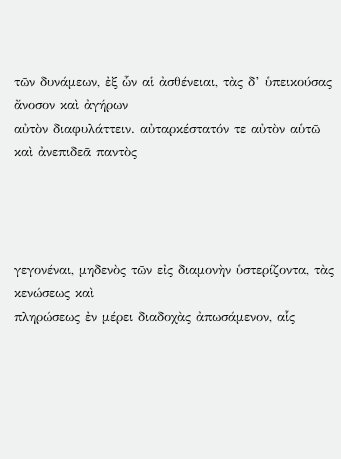τῶν δυνάμεων, ἐξ ὧν αἱ ἀσθένειαι, τὰς δ’ ὑπεικούσας ἄνοσον καὶ ἀγήρων
αὐτὸν διαφυλάττειν. αὐταρκέστατόν τε αὐτὸν αὑτῶ καὶ ἀνεπιδεᾶ παντὸς




γεγονέναι, μηδενὸς τῶν εἰς διαμονὴν ὑστερίζοντα, τὰς κενώσεως καὶ
πληρώσεως ἐν μέρει διαδοχὰς ἀπωσάμενον, αἷς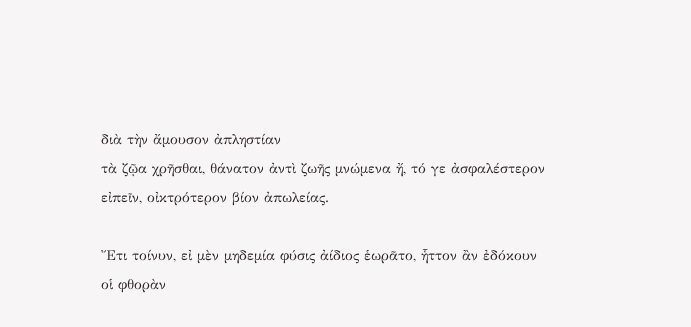διὰ τὴν ἄμουσον ἀπληστίαν
τὰ ζῷα χρῆσθαι, θάνατον ἀντὶ ζωῆς μνώμενα ἤ, τό γε ἀσφαλέστερον
εἰπεῖν, οἰκτρότερον βίον ἀπωλείας.

Ἔτι τοίνυν, εἰ μὲν μηδεμία φύσις ἀίδιος ἑωρᾶτο, ἧττον ἂν ἐδόκουν
οἱ φθορὰν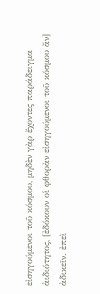εἰσηγούμενοι τοῦ κόσμου, μηδὲν γὰρ ἔχοντες παράδειγμα
ἀιδιότητος, [ἐδόκουν οἱ φθορὰν εἰσηγούμενοι τοῦ κόσμου ἄν]
ἀδικεῖν. ἐπεὶ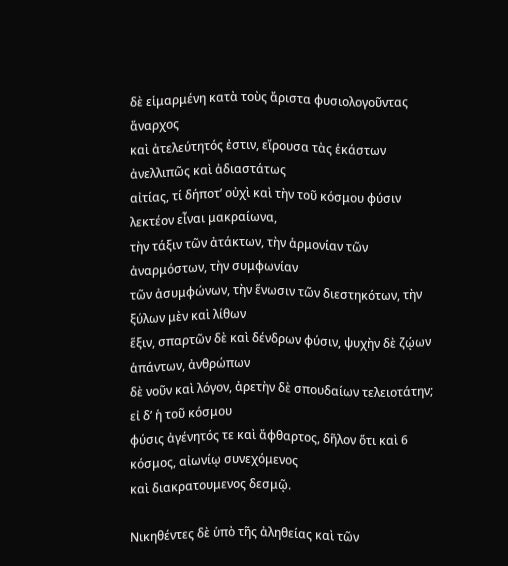δὲ εἱμαρμένη κατὰ τοὺς ἄριστα φυσιολογοῦντας ἄναρχος
καὶ ἀτελεύτητός ἐστιν, εἴρουσα τὰς ἑκάστων ἀνελλιπῶς καὶ ἀδιαστάτως
αἰτίας, τί δήποτ’ οὐχὶ καὶ τὴν τοῦ κόσμου φύσιν λεκτέον εἶναι μακραίωνα,
τὴν τάξιν τῶν ἀτάκτων, τὴν ἁρμονίαν τῶν ἀναρμόστων, τὴν συμφωνίαν
τῶν ἀσυμφώνων, τὴν ἕνωσιν τῶν διεστηκότων, τὴν ξύλων μὲν καὶ λίθων
ἕξιν, σπαρτῶν δὲ καὶ δένδρων φύσιν, ψυχὴν δὲ ζῴων ἁπάντων, ἀνθρώπων
δὲ νοῦν καὶ λόγον, ἀρετὴν δὲ σπουδαίων τελειοτάτην; εἰ δ’ ἡ τοῦ κόσμου
φύσις ἀγένητός τε καὶ ἄφθαρτος, δῆλον ὅτι καὶ 6 κόσμος, αἰωνίῳ συνεχόμενος
καὶ διακρατουμενος δεσμῷ.

Νικηθέντες δὲ ὑπὸ τῆς ἀληθείας καὶ τῶν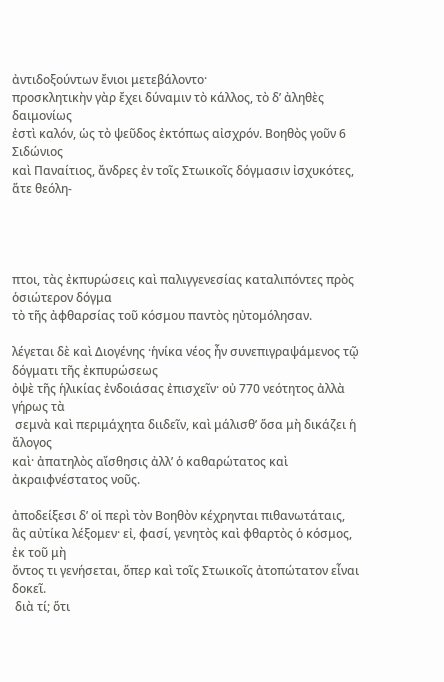ἀντιδοξούντων ἔνιοι μετεβάλοντο·
προσκλητικὴν γὰρ ἔχει δύναμιν τὸ κάλλος, τὸ δ’ ἀληθὲς δαιμονίως
ἐστὶ καλόν, ὡς τὸ ψεῦδος ἐκτόπως αἰσχρόν. Βοηθὸς γοῦν 6 Σιδώνιος
καὶ Παναίτιος, ἄνδρες ἐν τοῖς Στωικοῖς δόγμασιν ἰσχυκότες, ἅτε θεόλη-




πτοι, τὰς ἐκπυρώσεις καὶ παλιγγενεσίας καταλιπόντες πρὸς ὁσιώτερον δόγμα
τὸ τῆς ἀφθαρσίας τοῦ κόσμου παντὸς ηὐτομόλησαν.

λέγεται δὲ καὶ Διογένης ·ἡνίκα νέος ἦν συνεπιγραψάμενος τῷ δόγματι τῆς ἐκπυρώσεως
ὀψὲ τῆς ἡλικίας ἐνδοιάσας ἐπισχεῖν· οὐ 770 νεότητος ἀλλὰ γήρως τὰ
 σεμνὰ καὶ περιμάχητα διιδεῖν, καὶ μάλισθ’ ὅσα μὴ δικάζει ἡ ἄλογος
καὶ· ἀπατηλὸς αἴσθησις ἀλλ’ ὁ καθαρώτατος καὶ ἀκραιφνέστατος νοῦς.

ἀποδείξεσι δ’ οἱ περὶ τὸν Βοηθὸν κέχρηνται πιθανωτάταις, ἃς αὐτίκα λέξομεν· εἰ, φασί, γενητὸς καὶ φθαρτὸς ὁ κόσμος, ἐκ τοῦ μὴ
ὄντος τι γενήσεται, ὅπερ καὶ τοῖς Στωικοῖς ἀτοπώτατον εἶναι δοκεῖ.
 διὰ τί; ὅτι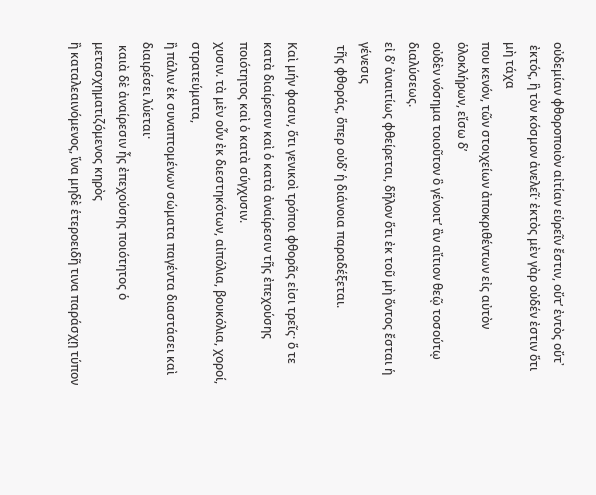οὐδεμίαν φθοροποιὸν αἰτίαν εὑρεῖν ἔστιν, οὔτ’ ἐντὸς οὔτ᾿
 ἐκτός, ἣ τὸν κόσμον ἀνελεῖ· ἐκτὸς μὲν γὰρ οὐδέν ἐστιν ὅτι μὴ τάχα
που κενόν, τῶν στοιχείων ἀποκριθέντων εἰς αὐτὸν ὁλοκλήρων, εἴσω δ’
οὐδὲν νόσημα τοιοῦτον ὃ γένοιτ’ ἂν αἴτιον θεῷ τοσούτῳ διαλύσεως.
εἰ δ’ ἀναιτίως φθείρεται, δῆλον ὅτι ἐκ τοῦ μὴ ὄντος ἔσται ἡ γένεσις
 τῆς φθοράς, ὅπερ οὐδ’ ἡ διάνοια παραδέξεται.

Καὶ μήν φασιν, ὅτι γενικοὶ τρόποι φθορᾶς εἰσι τρεῖς· ὅ τε κατὰ διαίρεσιν καὶ ὁ κατὰ ἀναίρεσιν τῆς ἐπεχούσης ποιότητος καὶ ὁ κατὰ σύγχυσιν.
χυσιν. τὰ μὲν οὗν ἐκ διεστηκότων, αἰπόλια, βουκόλια, χοροί, στρατεύματα,
ἢ πάλιν ἐκ συναπτομένων σώματα παγέντα διαστάσει καὶ διαιρέσει λύεται·
 καιὰ δὲ ἀναίρεσιν ἦς ἐπεχούσης ποιότητος ὁ μετασχηματιζόμενος κηρὸς
ἢ καταλεαινόμενος, ἵνα μηδὲ ἑτεροειδῆ τινα παράσχῃ τύπον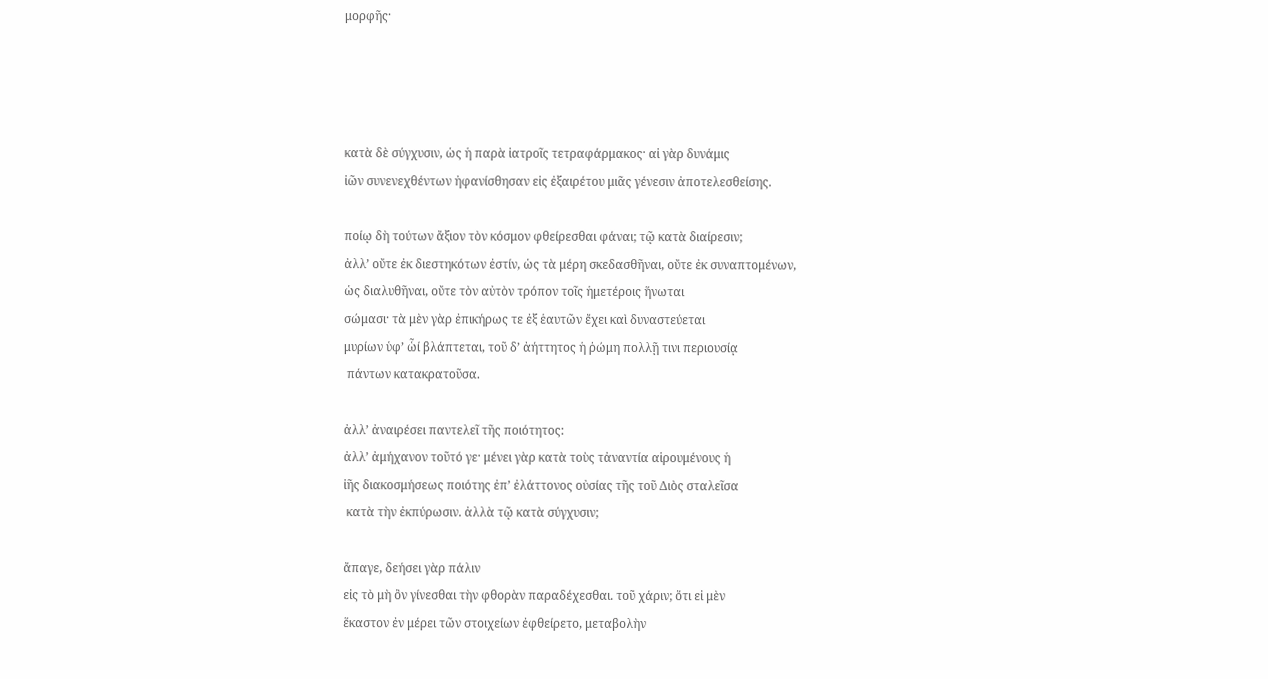μορφῆς·




κατὰ δὲ σύγχυσιν, ὡς ἡ παρὰ ἰατροῖς τετραφάρμακος· αἰ γὰρ δυνάμις
ἰῶν συνενεχθέντων ἠφανίσθησαν εἰς ἐξαιρέτου μιᾶς γένεσιν ἀποτελεσθείσης.

ποίῳ δὴ τούτων ἄξιον τὸν κόσμον φθείρεσθαι φάναι; τῷ κατὰ διαίρεσιν;
ἀλλ’ οὔτε ἐκ διεστηκότων ἐστίν, ὡς τὰ μέρη σκεδασθῆναι, οὔτε ἐκ συναπτομένων,
ὡς διαλυθῆναι, οὔτε τὸν αὐτὸν τρόπον τοῖς ἡμετέροις ἥνωται
σώμασι· τὰ μὲν γὰρ ἐπικήρως τε ἐξ ἑαυτῶν ἔχει καὶ δυναστεύεται
μυρίων ὑφ’ ὧί βλάπτεται, τοῦ δ’ ἀήττητος ἡ ῥώμη πολλῇ τινι περιουσίᾳ
 πάντων κατακρατοῦσα.

ἀλλ’ ἀναιρέσει παντελεῖ τῆς ποιότητος:
ἀλλ’ ἀμήχανον τοῦτό γε· μένει γὰρ κατὰ τοὺς τἀναντία αἱρουμένους ἡ
ἰῆς διακοσμήσεως ποιότης ἐπ’ ἐλάττονος οὐσίας τῆς τοῦ Διὸς σταλεῖσα
 κατὰ τὴν ἐκπύρωσιν. ἀλλὰ τῷ κατὰ σύγχυσιν;

ἄπαγε, δεήσει γὰρ πάλιν
εἰς τὸ μὴ ὂν γίνεσθαι τὴν φθορὰν παραδέχεσθαι. τοῦ χάριν; ὅτι εἰ μὲν
ἕκαστον ἐν μέρει τῶν στοιχείων ἐφθείρετο, μεταβολὴν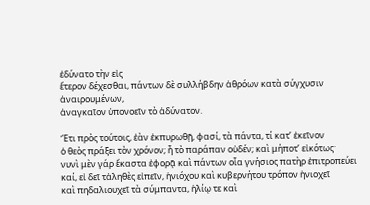ἐδύνατο τὴν εἰς
ἕτερον δέχεσθαι, πάντων δὲ συλλήβδην ἀθρόων κατὰ σύγχυσιν ἀναιρουμένων,
ἀναγκαῖον ὑπονοεῖν τὸ ἀδύνατον.

Ἔτι πρὸς τούτοις, ἐὰν ἐκπυρωθῇ, φασί, τὰ πάντα, τί κατ’ ἐκεῖνον
ὁ θεὸς πράξει τὸν χρόνον; ἦ τὸ παράπαν οὐδέν; καὶ μήποτ’ εἰκότως·
νυνὶ μὲν γάρ ἕκαστα ἐφορᾷ καὶ πάντων οἷα γνήσιος πατὴρ ἐπιτροπεύει
καί, εἰ δεῖ τἀληθὲς εἰπεῖν, ἡνιόχου καὶ κυβερνήτου τρόπον ἡνιοχεῖ
καὶ πηδαλιουχεῖ τὰ σύμπαντα, ἡλίῳ τε καὶ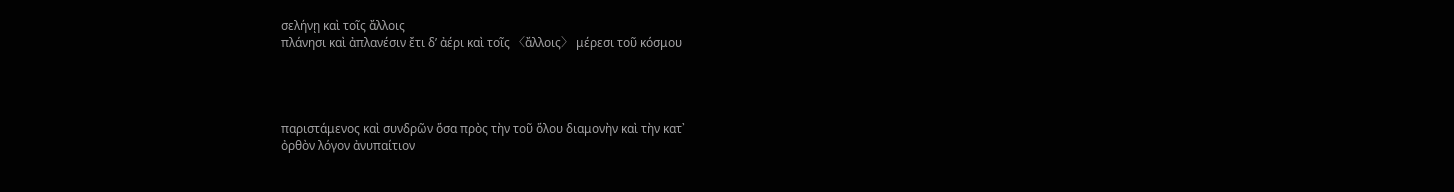σελήνῃ καὶ τοῖς ἄλλοις
πλάνησι καὶ ἀπλανέσιν ἔτι δ’ ἀέρι καὶ τοῖς 〈ἄλλοις〉 μέρεσι τοῦ κόσμου




παριστάμενος καὶ συνδρῶν ὅσα πρὸς τὴν τοῦ ὅλου διαμονὴν καὶ τὴν κατ᾿
ὀρθὸν λόγον ἀνυπαίτιον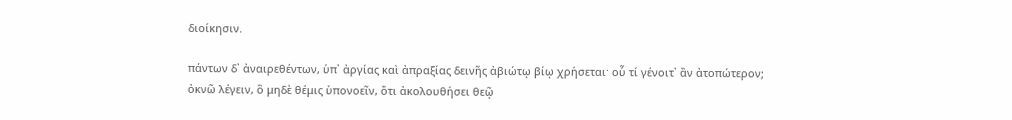διοίκησιν.

πάντων δ᾿ ἀναιρεθέντων, ὑπ᾿ ἀργίας καὶ ἀπραξίας δεινῆς ἀβιώτῳ βίῳ χρήσεται· οὗ τί γένοιτ᾿ ἂν ἀτοπώτερον;
ὀκνῶ λέγειν, ὃ μηδὲ θέμις ὑπονοεῖν, ὅτι ἀκολουθήσει θεῷ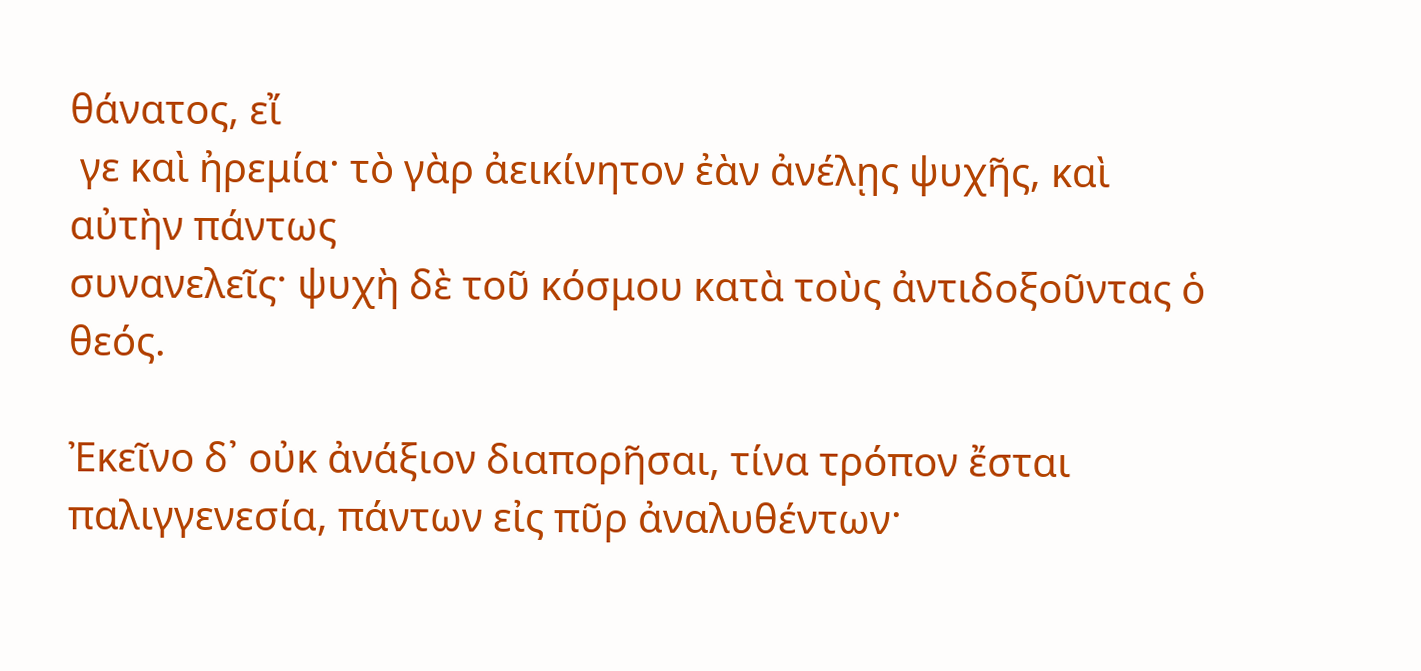θάνατος, εἴ
 γε καὶ ἠρεμία· τὸ γὰρ ἀεικίνητον ἐὰν ἀνέλῃς ψυχῆς, καὶ αὐτὴν πάντως
συνανελεῖς· ψυχὴ δὲ τοῦ κόσμου κατὰ τοὺς ἀντιδοξοῦντας ὁ θεός.

Ἐκεῖνο δ᾿ οὐκ ἀνάξιον διαπορῆσαι, τίνα τρόπον ἔσται παλιγγενεσία, πάντων εἰς πῦρ ἀναλυθέντων·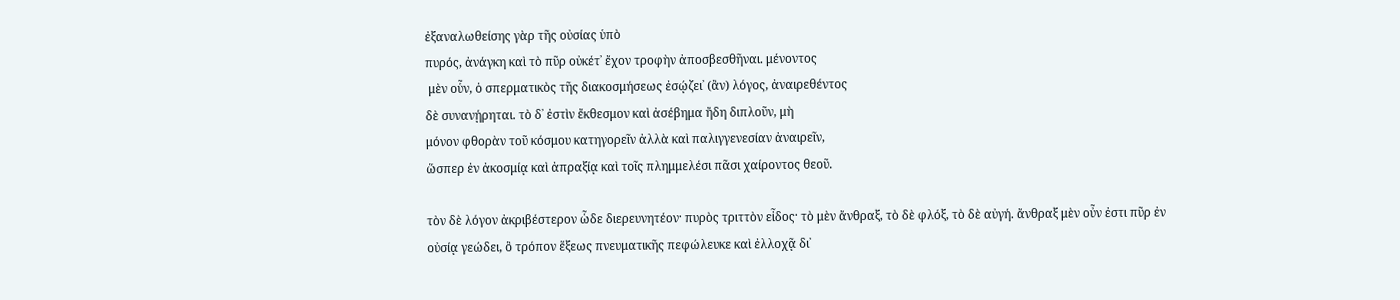ἐξαναλωθείσης γὰρ τῆς οὐσίας ὑπὸ
πυρός, ἀνάγκη καὶ τὸ πῦρ οὐκέτ᾿ ἔχον τροφὴν ἀποσβεσθῆναι. μένοντος
 μὲν οὗν, ὁ σπερματικὸς τῆς διακοσμήσεως ἐσῴζει᾿ (ἂν) λόγος, ἀναιρεθέντος
δὲ συνανῄρηται. τὸ δ᾿ ἐστὶν ἔκθεσμον καὶ ἀσέβημα ἤδη διπλοῦν, μὴ
μόνον φθορὰν τοῦ κόσμου κατηγορεῖν ἀλλὰ καὶ παλιγγενεσίαν ἀναιρεῖν,
ὥσπερ ἐν ἀκοσμίᾳ καὶ ἀπραξίᾳ καὶ τοῖς πλημμελέσι πᾶσι χαίροντος θεοῦ.

τὸν δὲ λόγον ἀκριβέστερον ὧδε διερευνητέον· πυρὸς τριττὸν εἶδος· τὸ μὲν ἄνθραξ, τὸ δὲ φλόξ, τὸ δὲ αὐγή. ἄνθραξ μὲν οὖν ἐστι πῦρ ἐν
οὐσίᾳ γεώδει, ὃ τρόπον ἕξεως πνευματικῆς πεφώλευκε καὶ ἐλλοχᾷ δι᾿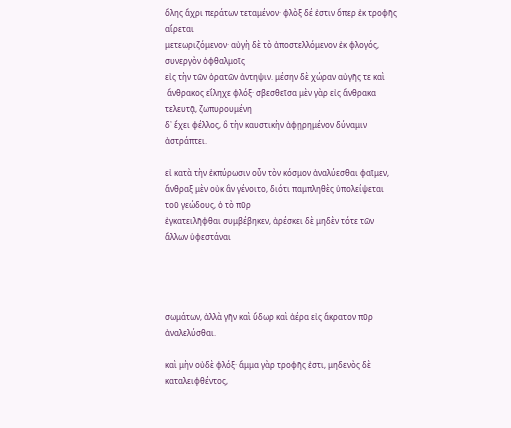ὅλης ἄχρι περάτων τεταμένον· φλὸξ δέ ἐστιν ὅπερ ἐκ τροφῆς αἴρεται
μετεωριζόμενον· αὐγὴ δὲ τὸ ἀποστελλόμενον ἐκ φλογός, συνεργὸν ὀφθαλμοῖς
εἰς τὴν τῶν ὁρατῶν ἀντηψιν. μέσην δὲ χώραν αὐγῆς τε καὶ
 ἄνθρακος εἴληχε φλόξ· σβεσθεῖσα μὲν γὰρ εἰς ἄνθρακα τελευτᾷ, ζωπυρουμένη
δ᾿ ἔχει φέλλος, ὃ τὴν καυστικὴν ἀφῃρημένον δύναμιν ἀστράπτει.

εἰ κατὰ τὴν ἐκπύρωσιν οὖν τὸν κόσμον ἀναλύεσθαι φαῖμεν, ἄνθραξ μὲν οὐκ ἂν γένοιτο, διότι παμπληθὲς ὑπολείψεται τοῦ γεώδους, ὁ τὸ πῦρ
ἐγκατειλῆφθαι συμβέβηκεν, ἀρέσκει δὲ μηδὲν τότε τῶν ἄλλων ὑφεστάναι




σωμάτων, ἀλλὰ γῆν καὶ ὕδωρ καὶ ἀέρα εἰς ἄκρατον πῦρ ἀναλελύσθαι.

καὶ μὴν οὐδὲ φλόξ· ἅμμα γὰρ τροφῆς ἐστι, μηδενὸς δὲ καταλειφθέντος,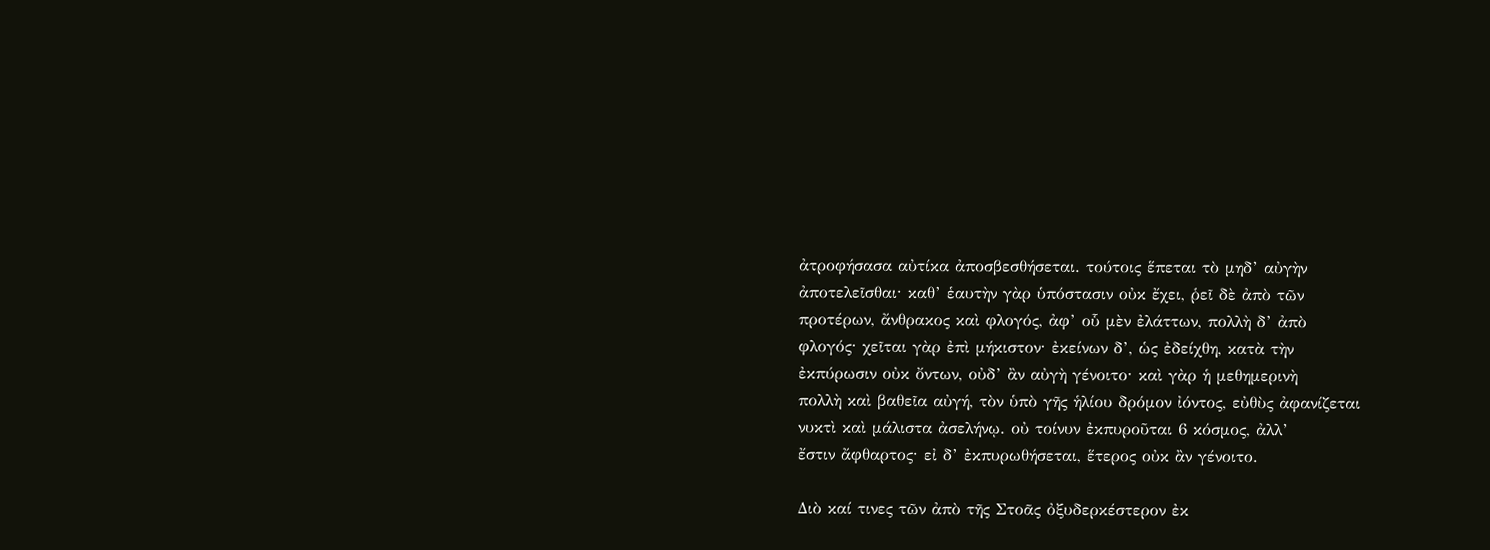ἀτροφήσασα αὐτίκα ἀποσβεσθήσεται. τούτοις ἕπεται τὸ μηδ’ αὐγὴν
ἀποτελεῖσθαι· καθ’ ἑαυτὴν γὰρ ὑπόστασιν οὐκ ἔχει, ῥεῖ δὲ ἀπὸ τῶν
προτέρων, ἄνθρακος καὶ φλογός, ἀφ’ οὗ μὲν ἐλάττων, πολλὴ δ’ ἀπὸ
φλογός· χεῖται γὰρ ἐπὶ μήκιστον· ἐκείνων δ’, ὡς ἐδείχθη, κατὰ τὴν
ἐκπύρωσιν οὐκ ὄντων, οὐδ’ ἂν αὐγὴ γένοιτο· καὶ γὰρ ἡ μεθημερινὴ
πολλὴ καὶ βαθεῖα αὐγή, τὸν ὑπὸ γῆς ἡλίου δρόμον ἰόντος, εὐθὺς ἀφανίζεται
νυκτὶ καὶ μάλιστα ἀσελήνῳ. οὐ τοίνυν ἐκπυροῦται 6 κόσμος, ἀλλ’
ἔστιν ἄφθαρτος· εἰ δ’ ἐκπυρωθήσεται, ἕτερος οὐκ ἂν γένοιτο.

Διὸ καί τινες τῶν ἀπὸ τῆς Στοᾶς ὀξυδερκέστερον ἐκ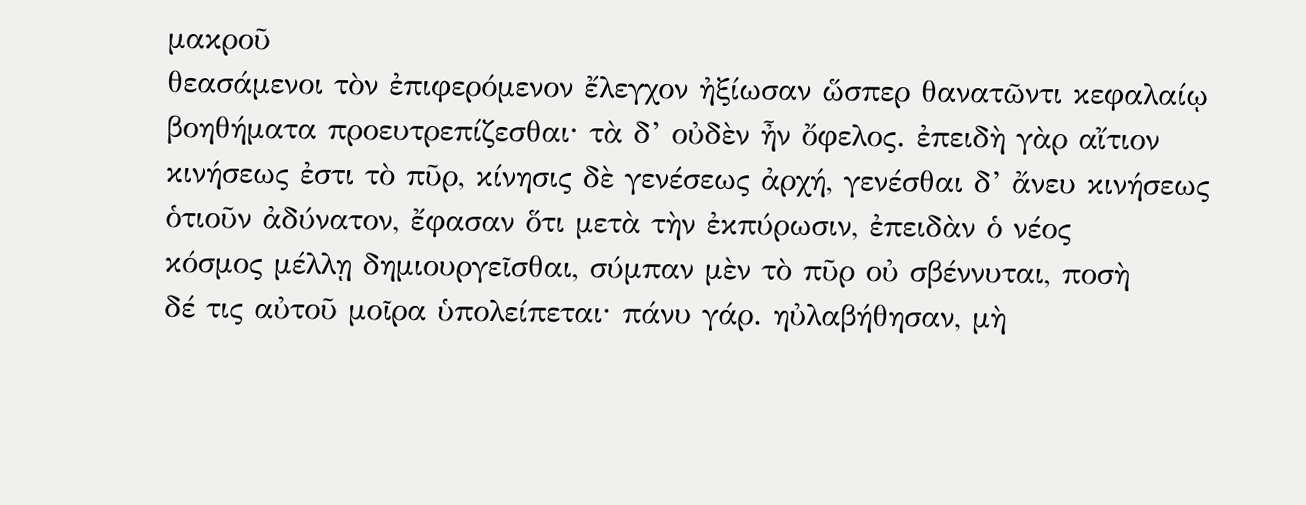μακροῦ
θεασάμενοι τὸν ἐπιφερόμενον ἔλεγχον ἠξίωσαν ὥσπερ θανατῶντι κεφαλαίῳ
βοηθήματα προευτρεπίζεσθαι· τὰ δ’ οὐδὲν ἦν ὄφελος. ἐπειδὴ γὰρ αἴτιον
κινήσεως ἐστι τὸ πῦρ, κίνησις δὲ γενέσεως ἀρχή, γενέσθαι δ’ ἄνευ κινήσεως
ὁτιοῦν ἀδύνατον, ἔφασαν ὅτι μετὰ τὴν ἐκπύρωσιν, ἐπειδὰν ὁ νέος
κόσμος μέλλῃ δημιουργεῖσθαι, σύμπαν μὲν τὸ πῦρ οὐ σβέννυται, ποσὴ
δέ τις αὐτοῦ μοῖρα ὑπολείπεται· πάνυ γάρ. ηὐλαβήθησαν, μὴ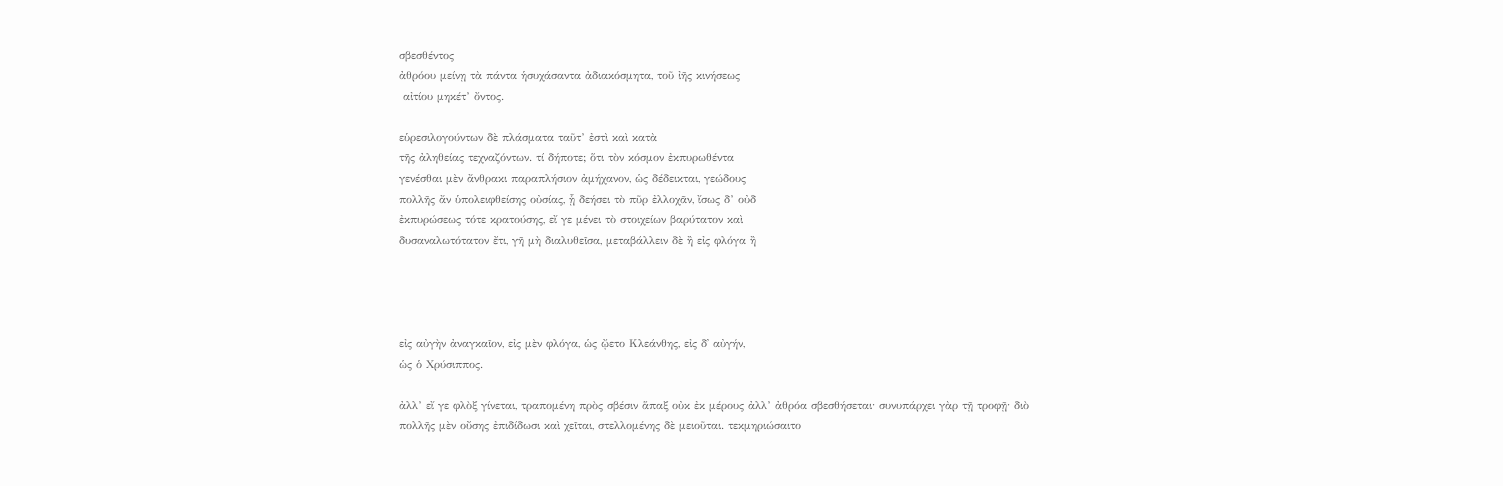σβεσθέντος
ἀθρόου μείνῃ τὰ πάντα ἡσυχάσαντα ἀδιακόσμητα, τοῦ ἰῆς κινήσεως
 αἰτίου μηκέτ’ ὄντος.

εὑρεσιλογούντων δὲ πλάσματα ταῦτ’ ἐστὶ καὶ κατὰ
τῆς ἀληθείας τεχναζόντων. τί δήποτε; ὅτι τὸν κόσμον ἐκπυρωθέντα
γενέσθαι μὲν ἄνθρακι παραπλήσιον ἀμήχανον, ὡς δέδεικται, γεώδους
πολλῆς ἄν ὑπολειφθείσης οὐσίας, ᾗ δεήσει τὸ πῦρ ἐλλοχᾶν, ἴσως δ’ οὐδ
ἐκπυρώσεως τότε κρατούσης, εἴ γε μένει τὸ στοιχείων βαρύτατον καὶ
δυσαναλωτότατον ἔτι, γῆ μὴ διαλυθεῖσα, μεταβάλλειν δὲ ἢ εἰς φλόγα ἢ




εἰς αὐγὴν ἀναγκαῖον, εἰς μὲν φλόγα, ὡς ᾤετο Κλεάνθης, εἰς δ᾿ αὐγήν,
ὡς ὁ Χρύσιππος.

ἀλλ’ εἴ γε φλὸξ γίνεται, τραπομένη πρὸς σβέσιν ἅπαξ οὐκ ἐκ μέρους ἀλλ’ ἀθρόα σβεσθήσεται· συνυπάρχει γὰρ τῇ τροφῇ· διὸ
πολλῆς μὲν οὔσης ἐπιδίδωσι καὶ χεῖται, στελλομένης δὲ μειοῦται. τεκμηριώσαιτο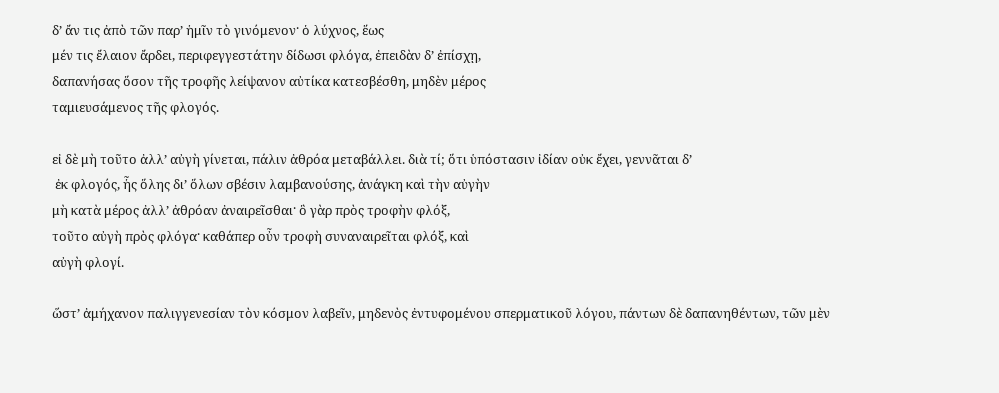δ’ ἄν τις ἀπὸ τῶν παρ’ ἡμῖν τὸ γινόμενον· ὁ λύχνος, ἕως
μέν τις ἔλαιον ἄρδει, περιφεγγεστάτην δίδωσι φλόγα, ἐπειδὰν δ’ ἐπίσχῃ,
δαπανήσας ὅσον τῆς τροφῆς λείψανον αὐτίκα κατεσβέσθη, μηδὲν μέρος
ταμιευσάμενος τῆς φλογός.

εἰ δὲ μὴ τοῦτο ἀλλ’ αὐγὴ γίνεται, πάλιν ἀθρόα μεταβάλλει. διὰ τί; ὅτι ὑπόστασιν ἰδίαν οὐκ ἔχει, γεννᾶται δ’
 ἐκ φλογός, ἧς ὅλης δι’ ὅλων σβέσιν λαμβανούσης, ἀνάγκη καὶ τὴν αὐγὴν
μὴ κατὰ μέρος ἀλλ’ ἀθρόαν ἀναιρεῖσθαι· ὃ γὰρ πρὸς τροφὴν φλόξ,
τοῦτο αὐγὴ πρὸς φλόγα· καθάπερ οὖν τροφὴ συναναιρεῖται φλόξ, καὶ
αὐγὴ φλογί.

ὥστ’ ἀμήχανον παλιγγενεσίαν τὸν κόσμον λαβεῖν, μηδενὸς ἐντυφομένου σπερματικοῦ λόγου, πάντων δὲ δαπανηθέντων, τῶν μὲν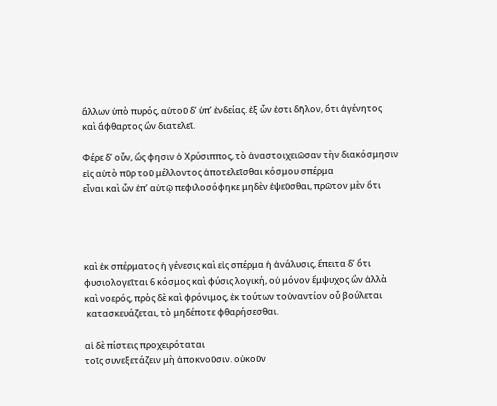ἄλλων ὑπὸ πυρός, αὐτοῦ δ’ ὑπ’ ἐνδείας. ἐξ ὧν ἐστι δῆλον, ὅτι ἀγένητος
καὶ ἄφθαρτος ὢν διατελεῖ.

Φέρε δ’ οὗν, ὥς φησιν ὁ Χρύσιππος, τὸ ἀναστοιχειῶσαν τὴν διακόσμησιν εἰς αὑτὸ πῦρ τοῦ μέλλοντος ἀποτελεῖσθαι κόσμου σπέρμα
εἶναι καὶ ὧν ἐπ’ αὐτῷ πεφιλοσόφηκε μηδὲν ἐψεῦσθαι, πρῶτον μὲν ὅτι




καὶ ἐκ σπέρματος ἡ γένεσις καὶ εἰς σπέρμα ἡ ἀνάλυσις, ἔπειτα δ’ ὅτι
φυσιολογεῖται 6 κόσμος καὶ φύσις λογική, οὐ μόνον ἔμψυχος ὢν ἀλλὰ
καὶ νοερός, πρὸς δὲ καὶ φρόνιμος, ἐκ τούτων τοὐναντίον οὗ βούλεται
 κατασκευάζεται, τὸ μηδέποτε φθαρήσεσθαι.

αἱ δὲ πίστεις προχειρόταται
τοῖς συνεξετάζειν μὴ ἀποκνοῦσιν. οὐκοῦν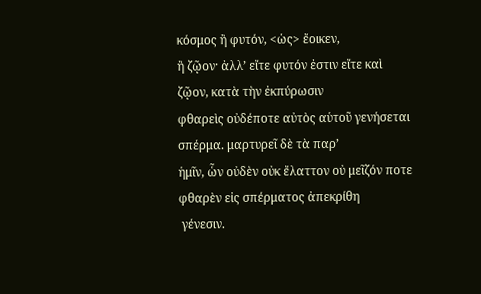κόσμος ἢ φυτόν, <ὡς> ἔοικεν,
ἢ ζῷον· ἀλλ’ εἴτε φυτόν ἐστιν εἴτε καὶ ζῷον, κατὰ τὴν ἐκπύρωσιν
φθαρεὶς οὐδέποτε αὐτὸς αὑτοῦ γενήσεται σπέρμα. μαρτυρεῖ δὲ τὰ παρ’
ἡμῖν, ὧν οὐδὲν οὐκ ἔλαττον οὐ μεῖζόν ποτε φθαρὲν εἰς σπέρματος ἀπεκρίθη
 γένεσιν.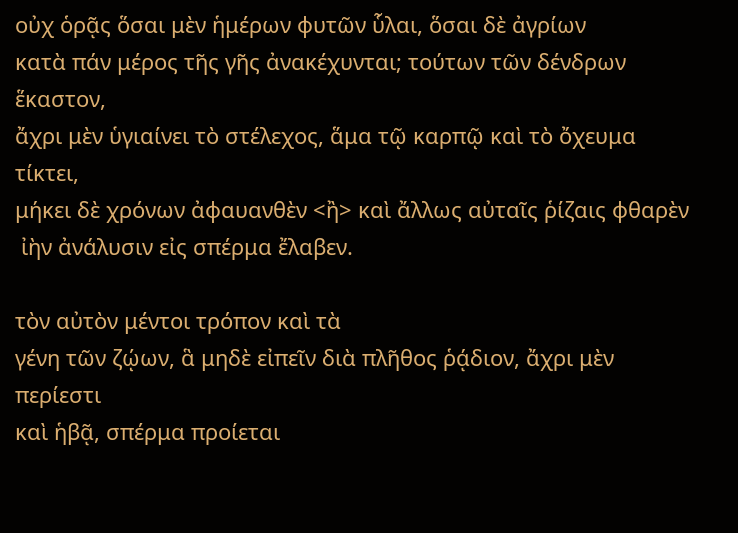οὐχ ὁρᾷς ὅσαι μὲν ἡμέρων φυτῶν ὗλαι, ὅσαι δὲ ἀγρίων
κατὰ πάν μέρος τῆς γῆς ἀνακέχυνται; τούτων τῶν δένδρων ἕκαστον,
ἄχρι μὲν ὑγιαίνει τὸ στέλεχος, ἅμα τῷ καρπῷ καὶ τὸ ὄχευμα τίκτει,
μήκει δὲ χρόνων ἀφαυανθὲν <ἢ> καὶ ἄλλως αὐταῖς ῥίζαις φθαρὲν
 ἰὴν ἀνάλυσιν εἰς σπέρμα ἔλαβεν.

τὸν αὐτὸν μέντοι τρόπον καὶ τὰ
γένη τῶν ζῴων, ἃ μηδὲ εἰπεῖν διὰ πλῆθος ῥᾴδιον, ἄχρι μὲν περίεστι
καὶ ἡβᾷ, σπέρμα προίεται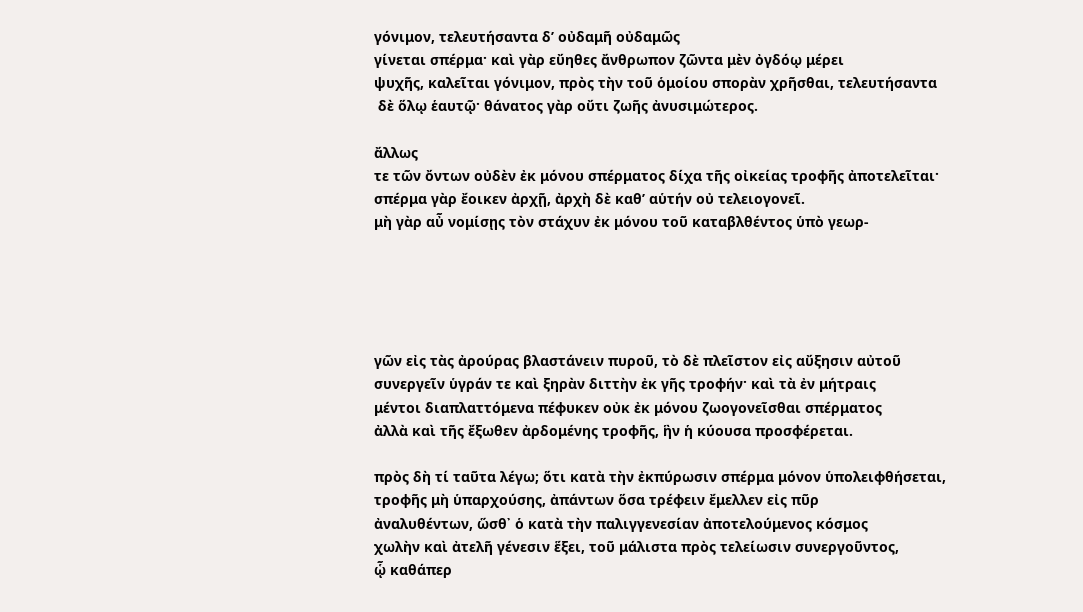γόνιμον, τελευτήσαντα δ’ οὐδαμῆ οὐδαμῶς
γίνεται σπέρμα· καὶ γὰρ εὔηθες ἄνθρωπον ζῶντα μὲν ὀγδόῳ μέρει
ψυχῆς, καλεῖται γόνιμον, πρὸς τὴν τοῦ ὁμοίου σπορὰν χρῆσθαι, τελευτήσαντα
 δὲ ὅλῳ ἑαυτῷ· θάνατος γὰρ οὔτι ζωῆς ἀνυσιμώτερος.

ἄλλως
τε τῶν ὄντων οὐδὲν ἐκ μόνου σπέρματος δίχα τῆς οἰκείας τροφῆς ἀποτελεῖται·
σπέρμα γὰρ ἔοικεν ἀρχῇ, ἀρχὴ δὲ καθ’ αὑτήν οὐ τελειογονεῖ.
μὴ γὰρ αὖ νομίσῃς τὸν στάχυν ἐκ μόνου τοῦ καταβλθέντος ὑπὸ γεωρ-





γῶν εἰς τὰς ἀρούρας βλαστάνειν πυροῦ, τὸ δὲ πλεῖστον εἰς αὔξησιν αὐτοῦ
συνεργεῖν ὑγράν τε καὶ ξηρὰν διττὴν ἐκ γῆς τροφήν· καὶ τὰ ἐν μήτραις
μέντοι διαπλαττόμενα πέφυκεν οὐκ ἐκ μόνου ζωογονεῖσθαι σπέρματος
ἀλλὰ καὶ τῆς ἔξωθεν ἀρδομένης τροφῆς, ἣν ἡ κύουσα προσφέρεται.

πρὸς δὴ τί ταῦτα λέγω; ὅτι κατὰ τὴν ἐκπύρωσιν σπέρμα μόνον ὑπολειφθήσεται,
τροφῆς μὴ ὑπαρχούσης, ἀπάντων ὅσα τρέφειν ἔμελλεν εἰς πῦρ
ἀναλυθέντων, ὥσθ᾿ ὁ κατὰ τὴν παλιγγενεσίαν ἀποτελούμενος κόσμος
χωλὴν καὶ ἀτελῆ γένεσιν ἕξει, τοῦ μάλιστα πρὸς τελείωσιν συνεργοῦντος,
ᾧ καθάπερ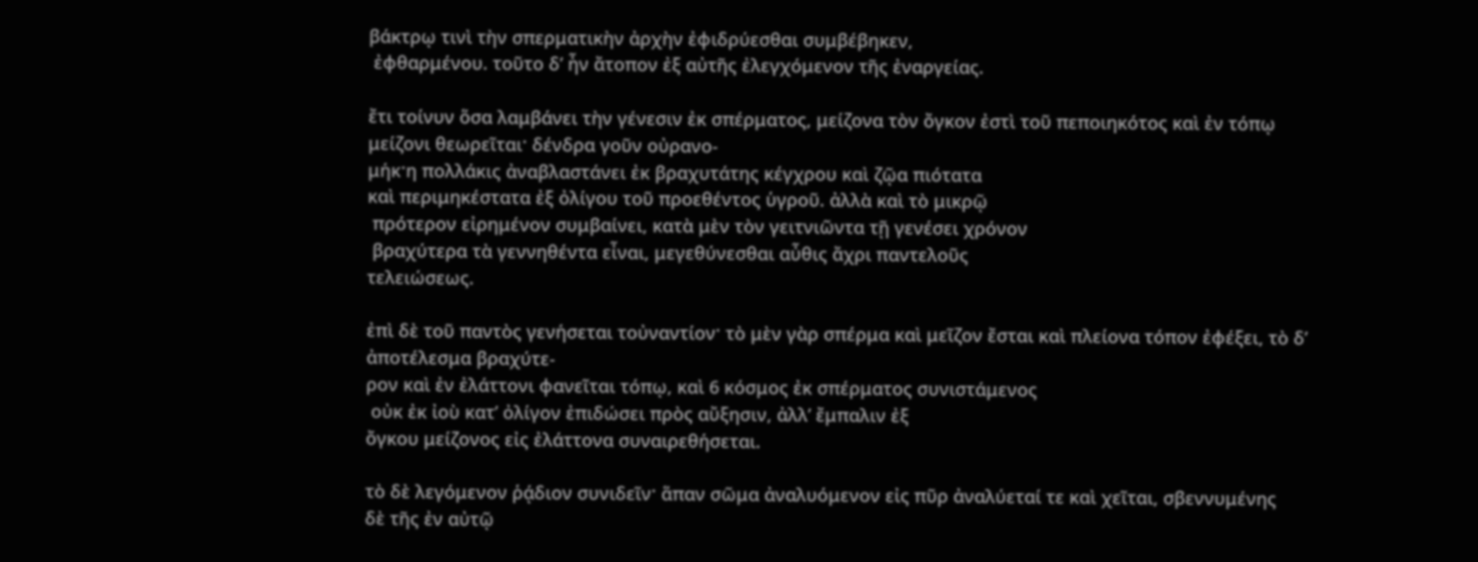βάκτρῳ τινὶ τὴν σπερματικὴν ἀρχὴν ἐφιδρύεσθαι συμβέβηκεν,
 ἐφθαρμένου. τοῦτο δ’ ἦν ἄτοπον ἐξ αὐτῆς ἐλεγχόμενον τῆς ἐναργείας.

ἔτι τοίνυν ὅσα λαμβάνει τὴν γένεσιν ἐκ σπέρματος, μείζονα τὸν ὄγκον ἐστὶ τοῦ πεποιηκότος καὶ ἐν τόπῳ μείζονι θεωρεῖται· δένδρα γοῦν οὐρανο-
μήκ·η πολλάκις ἀναβλαστάνει ἐκ βραχυτάτης κέγχρου καὶ ζῷα πιότατα
καὶ περιμηκέστατα ἐξ ὀλίγου τοῦ προεθέντος ὑγροῦ. ἀλλὰ καὶ τὸ μικρῷ
 πρότερον εἰρημένον συμβαίνει, κατὰ μὲν τὸν γειτνιῶντα τῇ γενέσει χρόνον
 βραχύτερα τὰ γεννηθέντα εἶναι, μεγεθύνεσθαι αὖθις ἄχρι παντελοῦς
τελειώσεως.

ἐπὶ δὲ τοῦ παντὸς γενήσεται τοὐναντίον· τὸ μὲν γὰρ σπέρμα καὶ μεῖζον ἔσται καὶ πλείονα τόπον ἐφέξει, τὸ δ’ ἀποτέλεσμα βραχύτε-
ρον καὶ ἐν ἐλάττονι φανεῖται τόπῳ, καὶ 6 κόσμος ἐκ σπέρματος συνιστάμενος
 οὐκ ἐκ ἰοὺ κατ’ ὀλίγον ἐπιδώσει πρὸς αὔξησιν, ἀλλ’ ἔμπαλιν ἐξ
ὄγκου μείζονος εἰς ἐλάττονα συναιρεθήσεται.

τὸ δὲ λεγόμενον ῥᾴδιον συνιδεῖν· ἅπαν σῶμα ἀναλυόμενον εἰς πῦρ ἀναλύεταί τε καὶ χεῖται, σβεννυμένης
δὲ τῆς ἐν αὐτῷ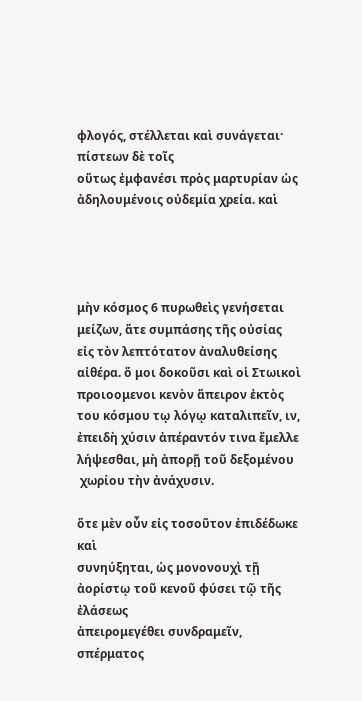φλογός, στέλλεται καὶ συνάγεται· πίστεων δὲ τοῖς
οὕτως ἐμφανέσι πρὸς μαρτυρίαν ὡς ἀδηλουμένοις οὐδεμία χρεία. καὶ




μὴν κόσμος 6 πυρωθεὶς γενήσεται μείζων, ἅτε συμπάσης τῆς οὐσίας
εἰς τὸν λεπτότατον ἀναλυθείσης αἰθέρα. ὅ μοι δοκοῦσι καὶ οἱ Στωικοὶ
προιοομενοι κενὸν ἄπειρον ἐκτὸς του κόσμου τῳ λόγῳ καταλιπεῖν, ιν,
ἐπειδὴ χύσιν ἀπέραντόν τινα ἔμελλε λήψεσθαι, μὴ ἀπορῇ τοῦ δεξομένου
 χωρίου τὴν ἀνάχυσιν.

ὅτε μὲν οὖν εἰς τοσοῦτον ἐπιδέδωκε καὶ
συνηύξηται, ὡς μονονουχὶ τῇ ἀορίστῳ τοῦ κενοῦ φύσει τῷ τῆς ἐλάσεως
ἀπειρομεγέθει συνδραμεῖν, σπέρματος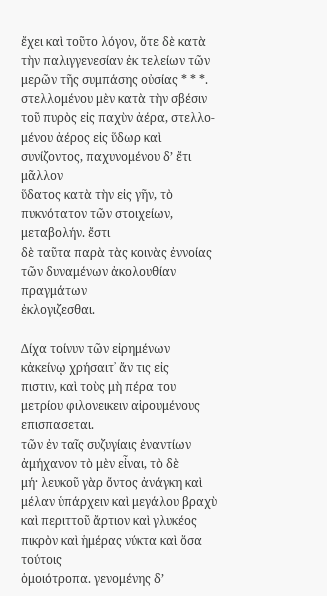ἔχει καὶ τοῦτο λόγον, ὅτε δὲ κατὰ
τὴν παλιγγενεσίαν ἐκ τελείων τῶν μερῶν τῆς συμπάσης οὐσίας * * *.
στελλομένου μὲν κατὰ τὴν σβέσιν τοῦ πυρὸς εἰς παχὺν ἀέρα, στελλο-
μένου ἀέρος εἰς ὕδωρ καὶ συνίζοντος, παχυνομένου δ’ ἔτι μᾶλλον
ὕδατος κατὰ τὴν εἰς γῆν, τὸ πυκνότατον τῶν στοιχείων, μεταβολήν. ἔστι
δὲ ταῦτα παρὰ τὰς κοινὰς ἐννοίας τῶν δυναμένων ἀκολουθίαν πραγμάτων
ἐκλογιζεσθαι.

Δίχα τοίνυν τῶν εἰρημένων κἀκείνῳ χρήσαιτ᾿ ἄν τις εἰς
πιστιν, καὶ τοὺς μὴ πέρα του μετρίου φιλονεικειν αἱρουμένους επισπασεται.
τῶν ἐν ταῖς συζυγίαις ἐναντίων ἀμήχανον τὸ μὲν εἶναι, τὸ δὲ
μή· λευκοῦ γὰρ ὄντος ἀνάγκη καὶ μέλαν ὑπάρχειν καὶ μεγάλου βραχὺ
καὶ περιττοῦ ἄρτιον καὶ γλυκέος πικρὸν καὶ ἡμέρας νύκτα καὶ ὅσα τούτοις
ὁμοιότροπα. γενομένης δ’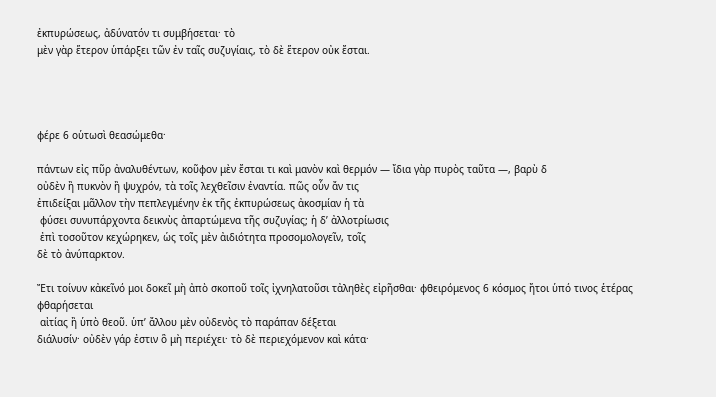ἐκπυρώσεως, ἀδύνατόν τι συμβήσεται· τὸ
μὲν γὰρ ἕτερον ὑπάρξει τῶν ἐν ταῖς συζυγίαις, τὸ δὲ ἕτερον οὐκ ἔσται.




φέρε 6 οὑτωσὶ θεασώμεθα·

πάντων εἰς πῦρ ἀναλυθέντων, κοῦφον μὲν ἔσται τι καὶ μανὸν καὶ θερμόν — ἴδια γὰρ πυρὸς ταῦτα —, βαρὺ δ
οὐδὲν ἢ πυκνὸν ἢ ψυχρόν, τὰ τοῖς λεχθεῖσιν ἐναντία. πῶς οὗν ἄν τις
ἐπιδείξαι μᾶλλον τὴν πεπλεγμένην ἐκ τῆς ἐκπυρώσεως ἀκοσμίαν ἡ τὰ
 φύσει συνυπάρχοντα δεικνὺς ἀπαρτώμενα τῆς συζυγίας; ἡ δ’ ἀλλοτρίωσις
 ἐπὶ τοσοῦτον κεχώρηκεν, ὡς τοῖς μὲν ἀιδιότητα προσομολογεῖν, τοῖς
δὲ τὸ ἀνύπαρκτον.

Ἔτι τοίνυν κἀκεῖνό μοι δοκεῖ μὴ ἀπὸ σκοποῦ τοῖς ἰχνηλατοῦσι τἀληθὲς εἰρῆσθαι· φθειρόμενος 6 κόσμος ἤτοι ὑπό τινος ἑτέρας φθαρήσεται
 αἰτίας ἢ ὑπὸ θεοῦ. ὑπ’ ἄλλου μὲν οὐδενὸς τὸ παράπαν δέξεται
διάλυσίν· οὐδὲν γάρ ἐστιν ὃ μὴ περιέχει· τὸ δὲ περιεχόμενον καὶ κάτα·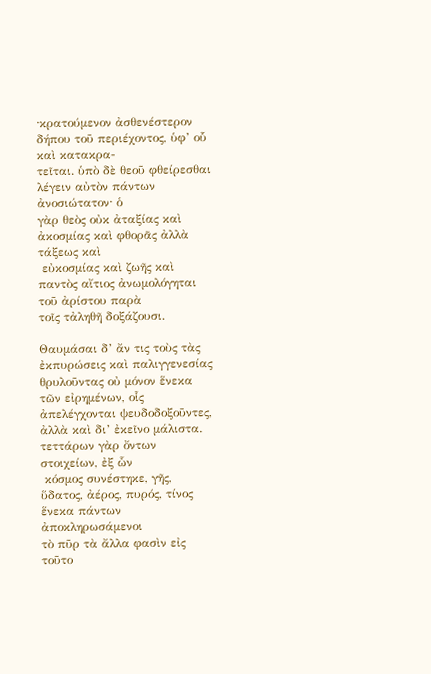·κρατούμενον ἀσθενέστερον δήπου τοῦ περιέχοντος, ὑφ’ οὗ καὶ κατακρα-
τεῖται. ὑπὸ δὲ θεοῦ φθείρεσθαι λέγειν αὐτὸν πάντων ἀνοσιώτατον· ὁ
γὰρ θεὸς οὐκ ἀταξίας καὶ ἀκοσμίας καὶ φθορᾶς ἀλλὰ τάξεως καὶ
 εὐκοσμίας καὶ ζωῆς καὶ παντὸς αἴτιος ἀνωμολόγηται τοῦ ἀρίστου παρὰ
τοῖς τἀληθῆ δοξάζουσι.

Θαυμάσαι δ’ ἄν τις τοὺς τὰς ἐκπυρώσεις καὶ παλιγγενεσίας θρυλοῦντας οὐ μόνον ἕνεκα τῶν εἰρημένων, οἷς ἀπελέγχονται ψευδοδοξοῦντες,
ἀλλὰ καὶ δι’ ἐκεῖνο μάλιστα. τεττάρων γὰρ ὄντων στοιχείων, ἐξ ὧν
 κόσμος συνέστηκε, γῆς, ὕδατος, ἀέρος, πυρός, τίνος ἕνεκα πάντων ἀποκληρωσάμενοι
τὸ πῦρ τὰ ἄλλα φασὶν εἰς τοῦτο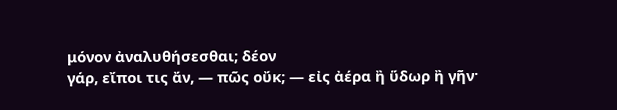μόνον ἀναλυθήσεσθαι; δέον
γάρ, εἴποι τις ἄν, — πῶς οὔκ; — εἰς ἀέρα ἢ ὕδωρ ἢ γῆν·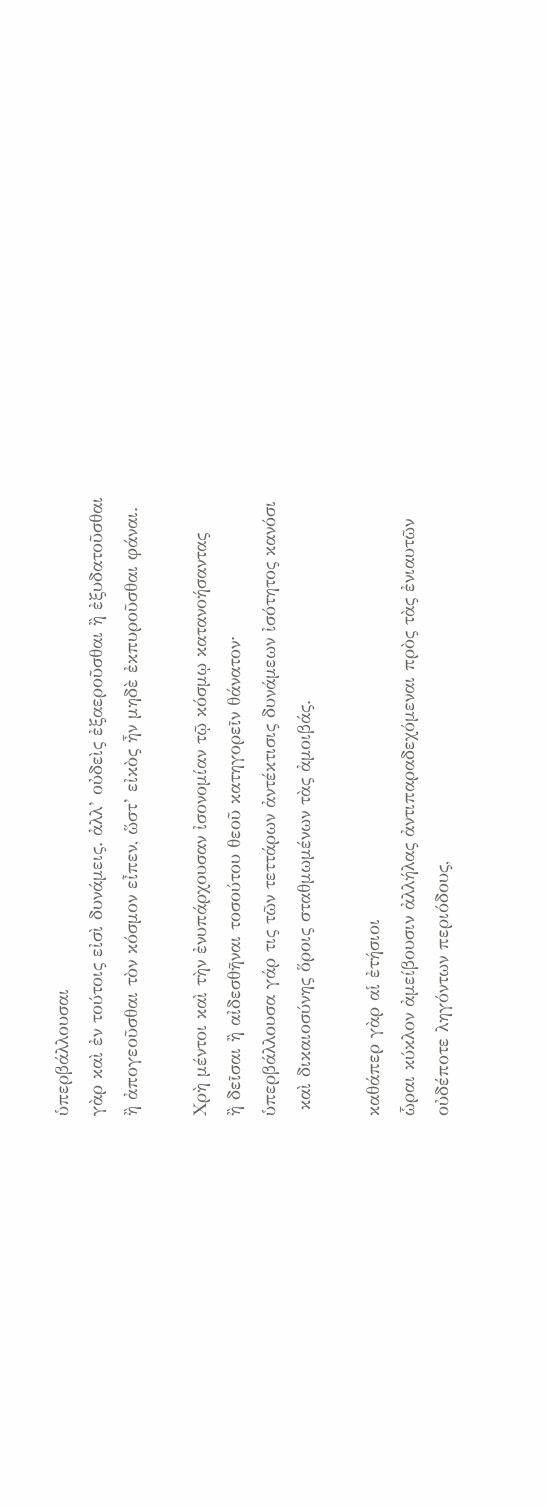ὑπερβάλλουσαι
γὰρ καὶ ἐν τούτοις εἰσὶ δυνάμεις. ἀλλ’ οὐδεὶς ἐξαεροῦσθαι ἢ ἐξυδατοῦσθαι
ἢ ἀπογεοῦσθαι τὸν κόσμον εἶπεν, ὥστ’ εἰκὸς ἦν μηδὲ ἐκπυροῦσθαι φάναι.

Χρὴ μέντοι καὶ τὴν ἐνυπάρχουσαν ἰσονομίαν τῷ κόσμῳ κατανοήσαντας
ἢ δεῖσαι ἢ αἰδεσθῆναι τοσούτου θεοῦ κατηγορεῖν θάνατον·
ὑπερβάλλουσα γάρ τις τῶν τεττάρων ἀντέκτισις δυνάμεων ἰσότητος κανόσι
 καὶ δικαιοσύνης ὅροις σταθμωμένων τὰς ἀμοιβάς.

καθάπερ γὰρ αἱ ἐτήσιοι
ὧραι κύκλον ἀμείβουσιν ἀλλήλας ἀντιπαραδεχόμεναι πρὸς τὰς ἐνιαυτῶν
οὐδέποτε ληγόντων περιόδους,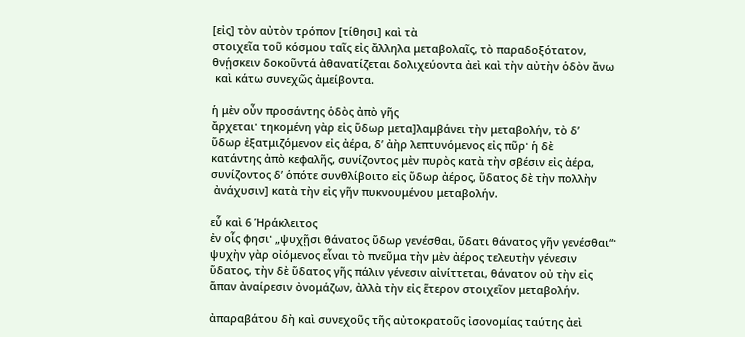[εἰς] τὸν αὐτὸν τρόπον [τίθησι] καὶ τὰ
στοιχεῖα τοῦ κόσμου ταῖς εἰς ἄλληλα μεταβολαῖς, τὸ παραδοξότατον,
θνῄσκειν δοκοῦντά ἀθανατίζεται δολιχεύοντα ἀεὶ καὶ τὴν αὐτὴν ὁδὸν ἄνω
 καὶ κάτω συνεχῶς ἀμείβοντα.

ἡ μὲν οὖν προσάντης ὁδὸς ἀπὸ γῆς
ἄρχεται· τηκομένη γὰρ εἰς ὕδωρ μετα]λαμβάνει τὴν μεταβολήν, τὸ δ’
ὕδωρ ἐξατμιζόμενον εἰς ἀέρα, δ’ ἀὴρ λεπτυνόμενος εἰς πῦρ· ἡ δὲ
κατάντης ἀπὸ κεφαλῆς, συνίζοντος μὲν πυρὸς κατὰ τὴν σβέσιν εἰς ἀέρα,
συνίζοντος δ’ ὁπότε συνθλίβοιτο εἰς ὕδωρ ἀέρος, ὕδατος δὲ τὴν πολλὴν
 ἀνάχυσιν] κατὰ τὴν εἰς γῆν πυκνουμένου μεταβολήν.

εὗ καὶ 6 Ἡράκλειτος
ἐν οἷς φησι· „ψυχῇσι θάνατος ὕδωρ γενέσθαι, ὕδατι θάνατος γῆν γενέσθαι“·
ψυχὴν γὰρ οἰόμενος εἶναι τὸ πνεῦμα τὴν μὲν ἀέρος τελευτὴν γένεσιν
ὕδατος, τὴν δὲ ὕδατος γῆς πάλιν γένεσιν αἰνίττεται, θάνατον οὐ τὴν εἰς
ἅπαν ἀναίρεσιν ὀνομάζων, ἀλλὰ τὴν εἰς ἕτερον στοιχεῖον μεταβολήν.

ἀπαραβάτου δὴ καὶ συνεχοῦς τῆς αὐτοκρατοῦς ἰσονομίας ταύτης ἀεὶ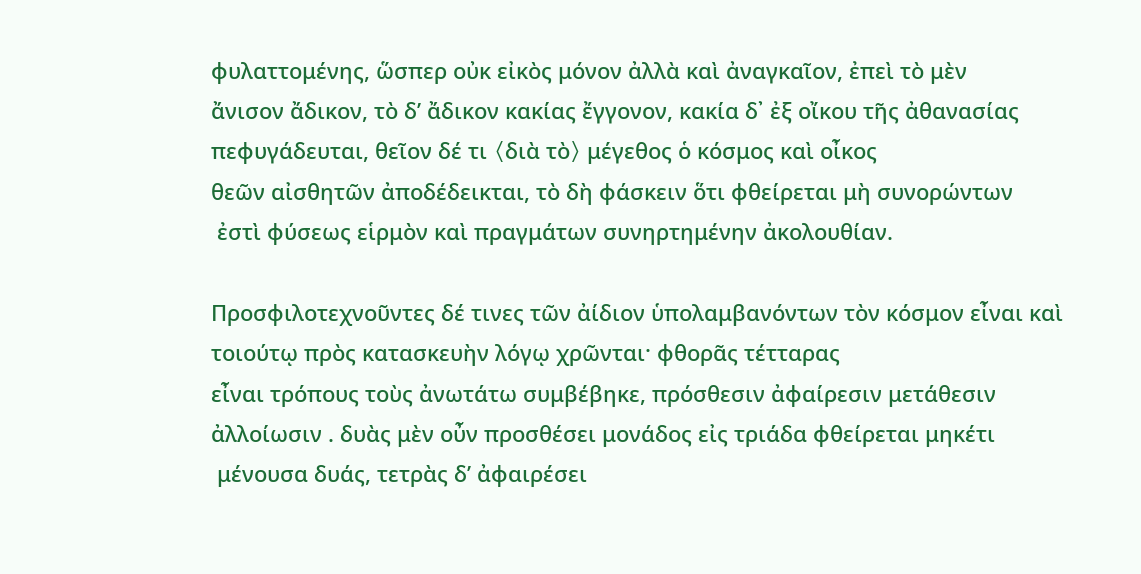φυλαττομένης, ὥσπερ οὐκ εἰκὸς μόνον ἀλλὰ καὶ ἀναγκαῖον, ἐπεὶ τὸ μὲν
ἄνισον ἄδικον, τὸ δ’ ἄδικον κακίας ἔγγονον, κακία δ᾿ ἐξ οἴκου τῆς ἀθανασίας
πεφυγάδευται, θεῖον δέ τι 〈διὰ τὸ〉 μέγεθος ὁ κόσμος καὶ οἶκος
θεῶν αἰσθητῶν ἀποδέδεικται, τὸ δὴ φάσκειν ὅτι φθείρεται μὴ συνορώντων
 ἐστὶ φύσεως εἱρμὸν καὶ πραγμάτων συνηρτημένην ἀκολουθίαν.

Προσφιλοτεχνοῦντες δέ τινες τῶν ἀίδιον ὑπολαμβανόντων τὸν κόσμον εἶναι καὶ τοιούτῳ πρὸς κατασκευὴν λόγῳ χρῶνται· φθορᾶς τέτταρας
εἶναι τρόπους τοὺς ἀνωτάτω συμβέβηκε, πρόσθεσιν ἀφαίρεσιν μετάθεσιν
ἀλλοίωσιν . δυὰς μὲν οὖν προσθέσει μονάδος εἰς τριάδα φθείρεται μηκέτι
 μένουσα δυάς, τετρὰς δ’ ἀφαιρέσει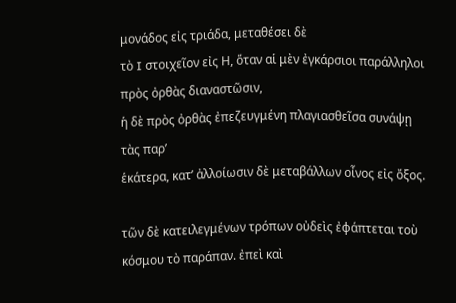μονάδος εἰς τριάδα, μεταθέσει δὲ
τὸ I στοιχεῖον εἰς Η, ὅταν αἱ μὲν ἐγκάρσιοι παράλληλοι πρὸς ὀρθὰς διαναστῶσιν,
ἡ δὲ πρὸς ὀρθὰς ἐπεζευγμένη πλαγιασθεῖσα συνάψῃ τὰς παρ’
ἑκάτερα, κατ’ ἀλλοίωσιν δὲ μεταβάλλων οἶνος εἰς ὄξος.

τῶν δὲ κατειλεγμένων τρόπων οὐδεὶς ἐφάπτεται τοὺ κόσμου τὸ παράπαν. ἐπεὶ καὶ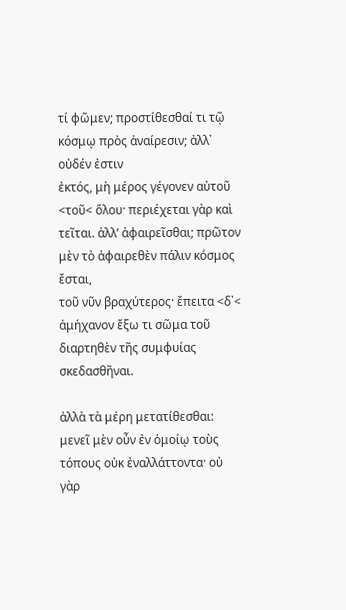τί φῶμεν; προστίθεσθαί τι τῷ κόσμῳ πρὸς ἀναίρεσιν; ἀλλ᾿ οὐδέν ἐστιν
ἐκτός, μὴ μέρος γέγονεν αὐτοῦ <τοῦ< ὅλου· περιέχεται γὰρ καὶ
τεῖται. ἀλλ’ ἀφαιρεῖσθαι; πρῶτον μὲν τὸ ἀφαιρεθὲν πάλιν κόσμος ἔσται,
τοῦ νῦν βραχύτερος· ἔπειτα <δ᾿< ἀμήχανον ἔξω τι σῶμα τοῦ
διαρτηθὲν τῆς συμφυίας σκεδασθῆναι.

ἀλλὰ τὰ μέρη μετατίθεσθαι: μενεῖ μὲν οὖν ἐν ὁμοίῳ τοὺς τόπους οὐκ ἐναλλάττοντα· οὐ γὰρ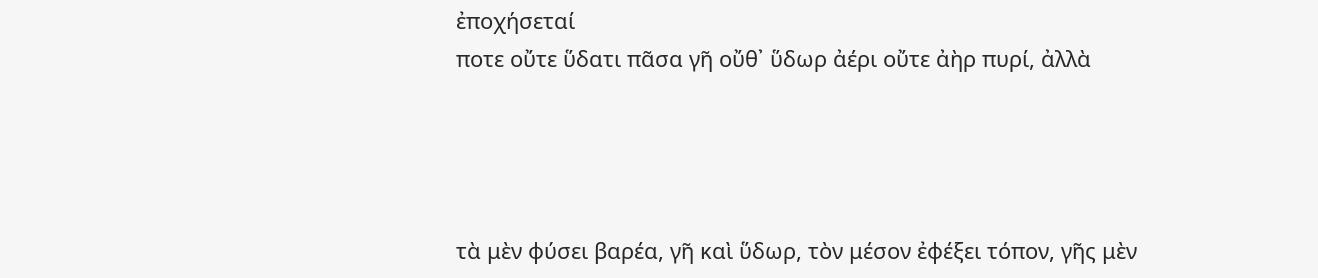ἐποχήσεταί
ποτε οὔτε ὕδατι πᾶσα γῆ οὔθ᾿ ὕδωρ ἀέρι οὔτε ἀὴρ πυρί, ἀλλὰ




τὰ μὲν φύσει βαρέα, γῆ καὶ ὕδωρ, τὸν μέσον ἐφέξει τόπον, γῆς μὲν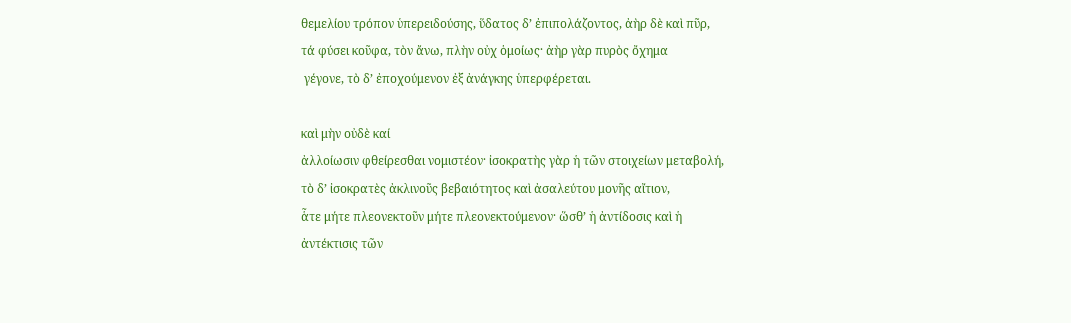θεμελίου τρόπον ὑπερειδούσης, ὕδατος δ’ ἐπιπολάζοντος, ἀὴρ δὲ καὶ πῦρ,
τά φύσει κοῦφα, τὸν ἄνω, πλὴν οὐχ ὁμοίως· ἀὴρ γὰρ πυρὸς ὄχημα
 γέγονε, τὸ δ’ ἐποχούμενον ἐξ ἀνάγκης ὑπερφέρεται.

καὶ μὴν οὐδὲ καί
ἀλλοίωσιν φθείρεσθαι νομιστέον· ἰσοκρατὴς γὰρ ἡ τῶν στοιχείων μεταβολή,
τὸ δ’ ἰσοκρατὲς ἀκλινοῦς βεβαιότητος καὶ ἀσαλεύτου μονῆς αἴτιον,
ἇτε μήτε πλεονεκτοῦν μήτε πλεονεκτούμενον· ὥσθ’ ἡ ἀντίδοσις καὶ ἡ
ἀντέκτισις τῶν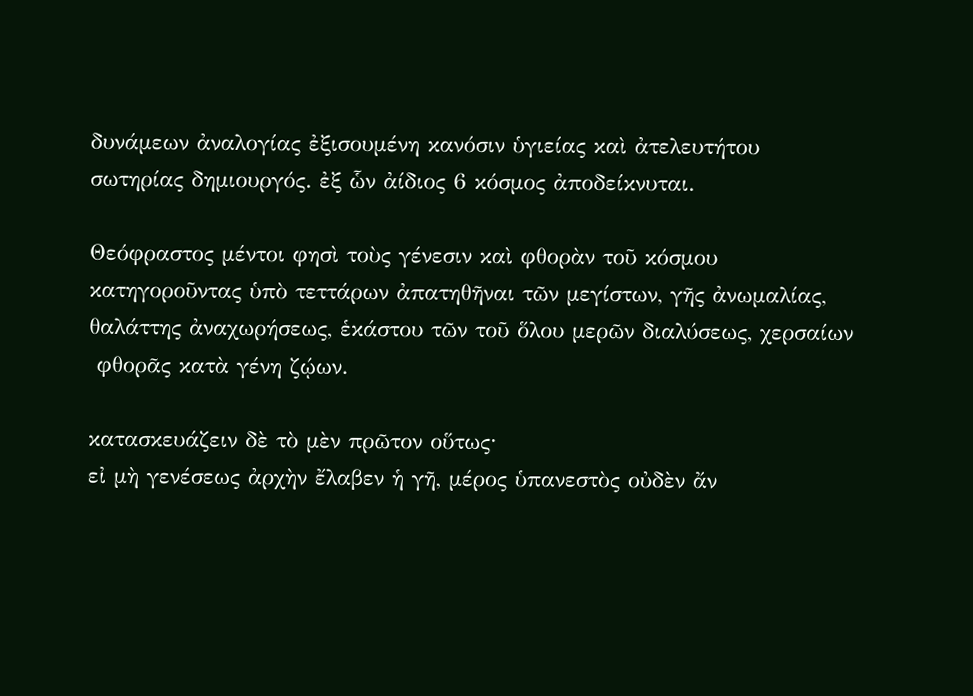δυνάμεων ἀναλογίας ἐξισουμένη κανόσιν ὑγιείας καὶ ἀτελευτήτου
σωτηρίας δημιουργός. ἐξ ὧν ἀίδιος 6 κόσμος ἀποδείκνυται.

Θεόφραστος μέντοι φησὶ τοὺς γένεσιν καὶ φθορὰν τοῦ κόσμου
κατηγοροῦντας ὑπὸ τεττάρων ἀπατηθῆναι τῶν μεγίστων, γῆς ἀνωμαλίας,
θαλάττης ἀναχωρήσεως, ἑκάστου τῶν τοῦ ὅλου μερῶν διαλύσεως, χερσαίων
 φθορᾶς κατὰ γένη ζῴων.

κατασκευάζειν δὲ τὸ μὲν πρῶτον οὕτως·
εἰ μὴ γενέσεως ἀρχὴν ἔλαβεν ἡ γῆ, μέρος ὑπανεστὸς οὐδὲν ἄν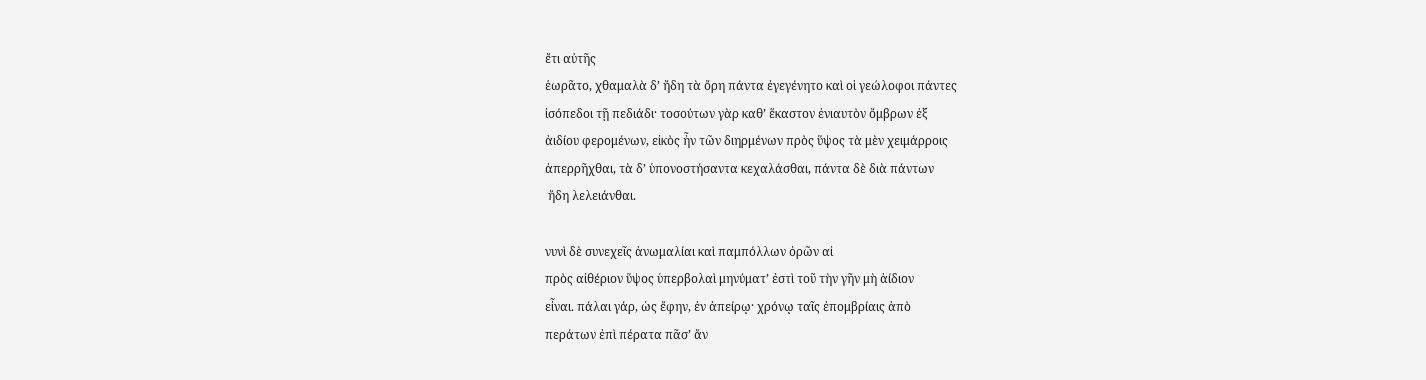ἔτι αὐτῆς
ἑωρᾶτο, χθαμαλὰ δ’ ἤδη τὰ ὄρη πάντα ἐγεγένητο καὶ οἱ γεώλοφοι πάντες
ἰσόπεδοι τῇ πεδιάδι· τοσούτων γὰρ καθ’ ἕκαστον ἐνιαυτὸν ὄμβρων ἐξ
ἀιδίου φερομένων, εἰκὸς ἦν τῶν διηρμένων πρὸς ὕψος τὰ μὲν χειμάρροις
ἀπερρῆχθαι, τὰ δ’ ὑπονοστήσαντα κεχαλάσθαι, πάντα δὲ διὰ πάντων
 ἤδη λελειάνθαι.

νυνὶ δὲ συνεχεῖς ἀνωμαλίαι καὶ παμπόλλων ὀρῶν αἰ
πρὸς αἰθέριον ὕψος ὑπερβολαὶ μηνύματ’ ἐστὶ τοῦ τὴν γῆν μὴ ἀίδιον
εἶναι. πάλαι γάρ, ὡς ἔφην, ἐν ἀπείρῳ· χρόνῳ ταῖς ἐπομβρίαις ἀπὸ
περάτων ἐπὶ πέρατα πᾶσ’ ἄν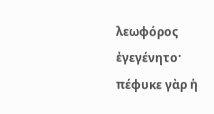λεωφόρος ἐγεγένητο· πέφυκε γὰρ ἡ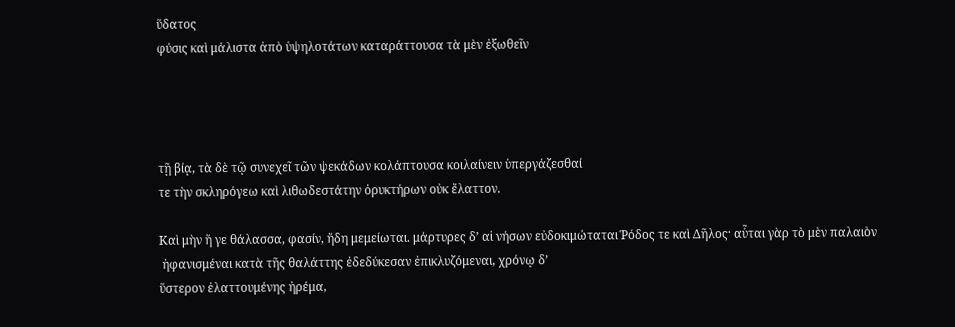ὕδατος
φύσις καὶ μάλιστα ἀπὸ ὑψηλοτάτων καταράττουσα τὰ μὲν ἐξωθεῖν




τῇ βίᾳ, τὰ δὲ τῷ συνεχεῖ τῶν ψεκάδων κολάπτουσα κοιλαίνειν ὑπεργάζεσθαί
τε τὴν σκληρόγεω καὶ λιθωδεστάτην ὀρυκτήρων οὐκ ἔλαττον.

Καὶ μὴν ἥ γε θάλασσα, φασίν, ἤδη μεμείωται. μάρτυρες δ’ αἱ νήσων εὐδοκιμώταται Ῥόδος τε καὶ Δῆλος· αὗται γὰρ τὸ μὲν παλαιὸν
 ἠφανισμέναι κατὰ τῆς θαλάττης ἐδεδύκεσαν ἐπικλυζόμεναι, χρόνῳ δ’
ὕστερον ἐλαττουμένης ἠρέμα,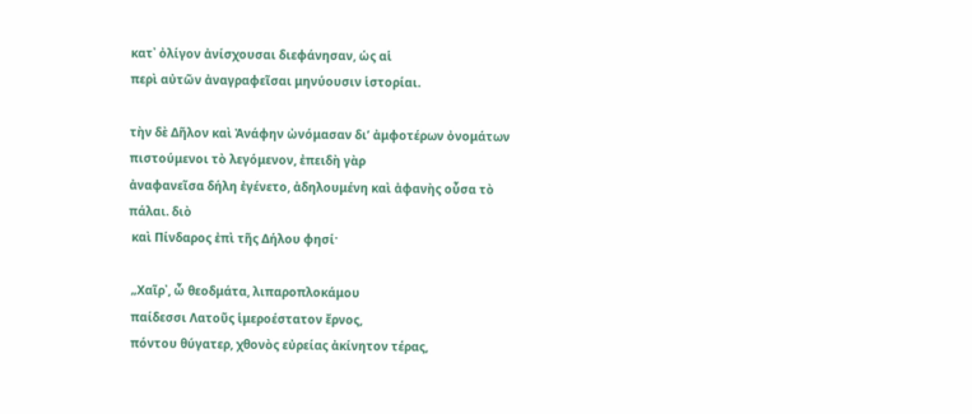κατ᾿ ὀλίγον ἀνίσχουσαι διεφάνησαν, ὡς αἱ
περὶ αὐτῶν ἀναγραφεῖσαι μηνύουσιν ἱστορίαι.

τὴν δὲ Δῆλον καὶ Ἀνάφην ὠνόμασαν δι’ ἀμφοτέρων ὀνομάτων πιστούμενοι τὸ λεγόμενον, ἐπειδὴ γὰρ
ἀναφανεῖσα δήλη ἐγένετο, ἀδηλουμένη καὶ ἀφανὴς οὖσα τὸ πάλαι. διὸ
 καὶ Πίνδαρος ἐπὶ τῆς Δήλου φησί·

 „Χαῖρ᾿, ὦ θεοδμάτα, λιπαροπλοκάμου
 παίδεσσι Λατοῦς ἱμεροέστατον ἔρνος,
 πόντου θύγατερ, χθονὸς εὐρείας ἀκίνητον τέρας,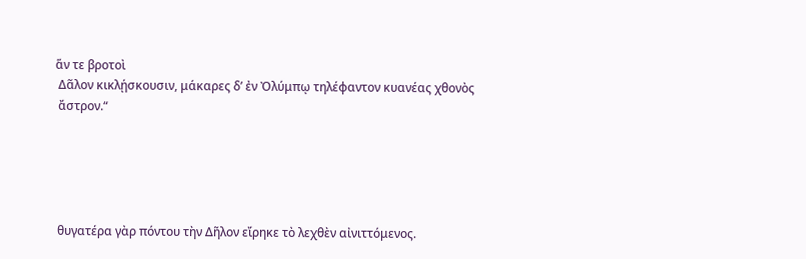ἅν τε βροτοὶ
 Δᾶλον κικλῄσκουσιν, μάκαρες δ’ ἐν Ὀλύμπῳ τηλέφαντον κυανέας χθονὸς
 ἄστρον.“





 θυγατέρα γὰρ πόντου τὴν Δῆλον εἴρηκε τὸ λεχθὲν αἰνιττόμενος.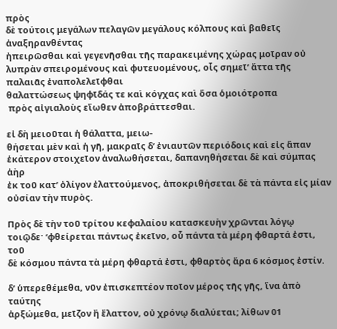πρὸς
δὲ τούτοις μεγάλων πελαγῶν μεγάλους κόλπους καὶ βαθεῖς ἀναξηρανθέντας
ἠπειρῶσθαι καὶ γεγενῆσθαι τῆς παρακειμένης χώρας μοῖραν οὐ
λυπρὰν σπειρομένους καὶ φυτευομένους, οἷς σημεῖ’ ἄττα τῆς παλαιᾶς ἐναπολελεῖφθαι
θαλαττώσεως ψηφῖδάς τε καὶ κόγχας καὶ ὅσα ὁμοιότροπα
 πρὸς αἰγιαλοὺς εἴωθεν ἀποβράττεσθαι.

εἰ δὴ μειοῦται ἡ θάλαττα, μειω-
θήσεται μὲν καὶ ἡ γῆ, μακραῖς δ’ ἐνιαυτῶν περιόδοις καὶ εἰς ἅπαν
ἑκάτερον στοιχεῖον ἀναλωθήσεται, δαπανηθήσεται δὲ καὶ σύμπας ἀὴρ
ἐκ τοῦ κατ’ ὀλίγον ἐλαττούμενος, ἀποκριθήσεται δὲ τὰ πάντα εἰς μίαν
οὐσίαν τὴν πυρὸς.

Πρὸς δὲ τὴν τοῦ τρίτου κεφαλαίου κατασκευὴν χρῶνται λόγῳ
τοιῷδε· ‘φθείρεται πάντως ἐκεῖνο, οὗ πάντα τὰ μέρη φθαρτά ἐστι, τοῦ
δὲ κόσμου πάντα τὰ μέρη φθαρτά ἐστι, φθαρτὸς ἄρα 6 κόσμος ἐστίν.

δ’ ὑπερεθέμεθα, νῦν ἐπισκεπτέον ποῖον μέρος τῆς γῆς, ἵνα ἀπὸ ταύτης
ἀρξώμεθα, μεῖζον ἢ ἔλαττον, οὐ χρόνῳ διαλύεται; λίθων 01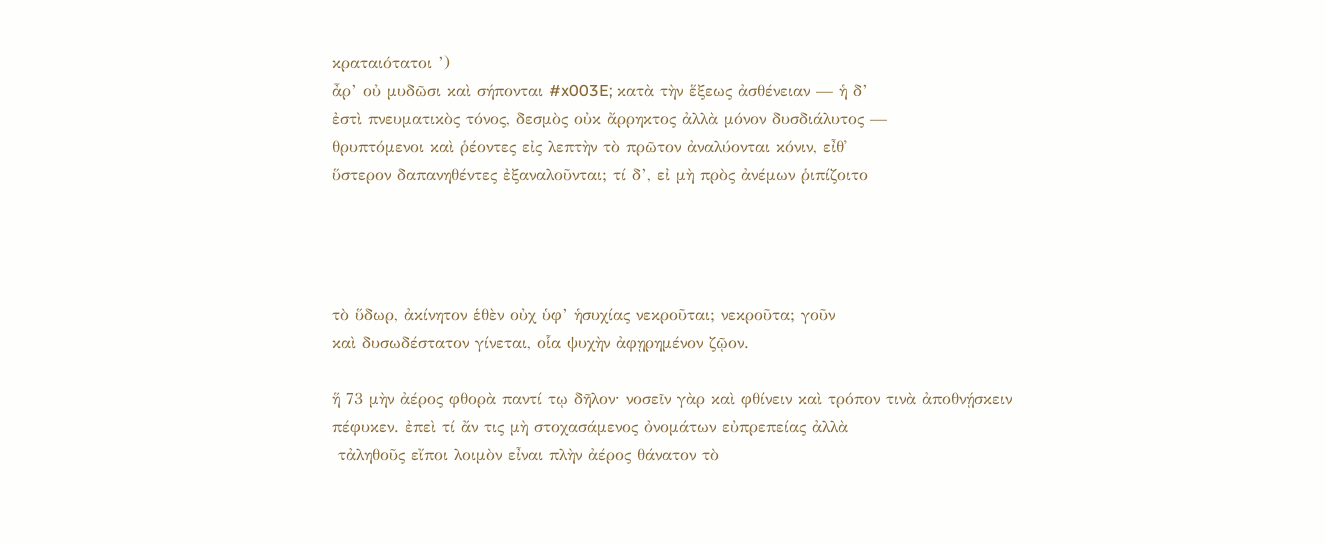κραταιότατοι ’)
ἆρ’ οὐ μυδῶσι καὶ σήπονται #x003E; κατὰ τὴν ἕξεως ἀσθένειαν — ἡ δ’
ἐστὶ πνευματικὸς τόνος, δεσμὸς οὐκ ἄρρηκτος ἀλλὰ μόνον δυσδιάλυτος —
θρυπτόμενοι καὶ ῥέοντες εἰς λεπτὴν τὸ πρῶτον ἀναλύονται κόνιν, εἶθ᾿
ὕστερον δαπανηθέντες ἐξαναλοῦνται; τί δ’, εἰ μὴ πρὸς ἀνέμων ῥιπίζοιτο




τὸ ὕδωρ, ἀκίνητον ἑθὲν οὐχ ὑφ’ ἡσυχίας νεκροῦται; νεκροῦτα; γοῦν
καὶ δυσωδέστατον γίνεται, οἷα ψυχὴν ἀφῃρημένον ζῷον.

ἥ 73 μὴν ἀέρος φθορὰ παντί τῳ δῆλον· νοσεῖν γὰρ καὶ φθίνειν καὶ τρόπον τινὰ ἀποθνῄσκειν
πέφυκεν. ἐπεὶ τί ἄν τις μὴ στοχασάμενος ὀνομάτων εὐπρεπείας ἀλλὰ
 τἀληθοῦς εἴποι λοιμὸν εἶναι πλὴν ἀέρος θάνατον τὸ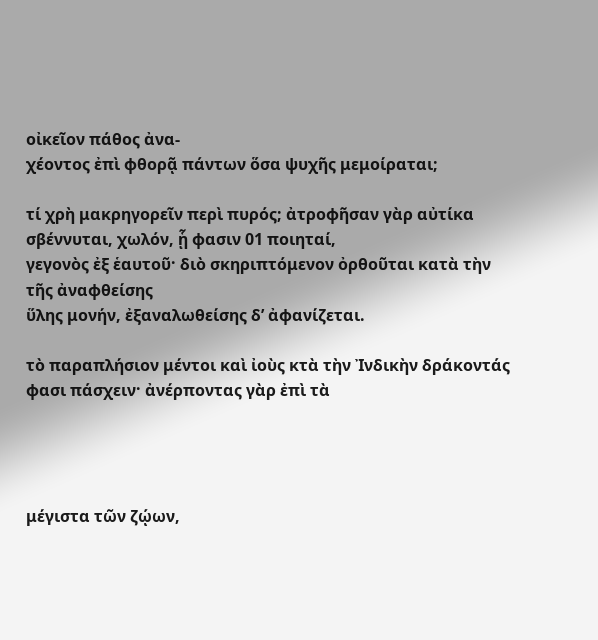οἰκεῖον πάθος ἀνα-
χέοντος ἐπὶ φθορᾷ πάντων ὅσα ψυχῆς μεμοίραται;

τί χρὴ μακρηγορεῖν περὶ πυρός; ἀτροφῆσαν γὰρ αὐτίκα σβέννυται, χωλόν, ᾗ φασιν 01 ποιηταί,
γεγονὸς ἐξ ἑαυτοῦ· διὸ σκηριπτόμενον ὀρθοῦται κατὰ τὴν τῆς ἀναφθείσης
ὕλης μονήν, ἐξαναλωθείσης δ’ ἀφανίζεται.

τὸ παραπλήσιον μέντοι καὶ ἰοὺς κτὰ τὴν Ἰνδικὴν δράκοντάς φασι πάσχειν· ἀνέρποντας γὰρ ἐπὶ τὰ




μέγιστα τῶν ζῴων,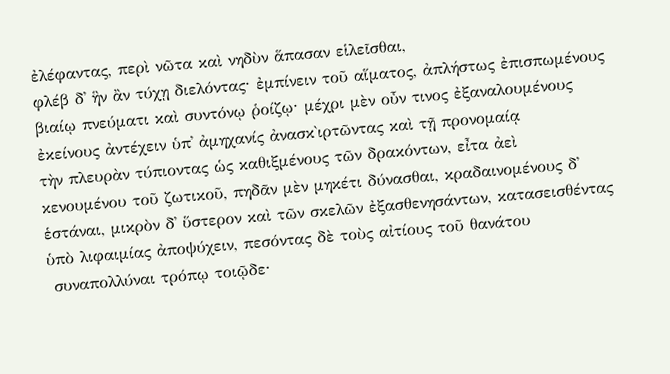ἐλέφαντας, περὶ νῶτα καὶ νηδὺν ἅπασαν εἱλεῖσθαι,
φλέβ δ᾿ ἣν ἂν τύχῃ διελόντας· ἐμπίνειν τοῦ αἵματος, ἀπλήστως ἐπισπωμένους
βιαίῳ πνεύματι καὶ συντόνῳ ῥοίζῳ· μέχρι μὲν οὖν τινος ἐξαναλουμένους
ἐκείνους ἀντέχειν ὑπ᾿ ἀμηχανίς ἀνασκ̀ιρτῶντας καὶ τῇ προνομαίᾳ
τὴν πλευρὰν τύπιοντας ὡς καθιξμένους τῶν δρακόντων, εἶτα ἀεὶ
κενουμένου τοῦ ζωτικοῦ, πηδᾶν μὲν μηκέτι δύνασθαι, κραδαινομένους δ᾿
ἑστάναι, μικρὸν δ᾿ ὕστερον καὶ τῶν σκελῶν ἐξασθενησάντων, κατασεισθέντας
ὑπὸ λιφαιμίας ἀποψύχειν, πεσόντας δὲ τοὺς αἰτίους τοῦ θανάτου
 συναπολλύναι τρόπῳ τοιῷδε·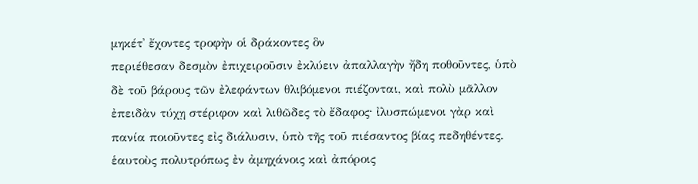μηκέτ᾿ ἔχοντες τροφὴν οἱ δράκοντες ὃν
περιέθεσαν δεσμὸν ἐπιχειροῦσιν ἐκλύειν ἀπαλλαγὴν ἤδη ποθοῦντες, ὑπὸ
δὲ τοῦ βάρους τῶν ἐλεφάντων θλιβόμενοι πιέζονται, καὶ πολὺ μᾶλλον
ἐπειδὰν τύχῃ στέριφον καὶ λιθῶδες τὸ ἔδαφος· ἰλυσπώμενοι γὰρ καὶ
πανία ποιοῦντες εἰς διάλυσιν, ὑπὸ τῆς τοῦ πιέσαντος βίας πεδηθέντες.
ἑαυτοὺς πολυτρόπως ἐν ἀμηχάνοις καὶ ἀπόροις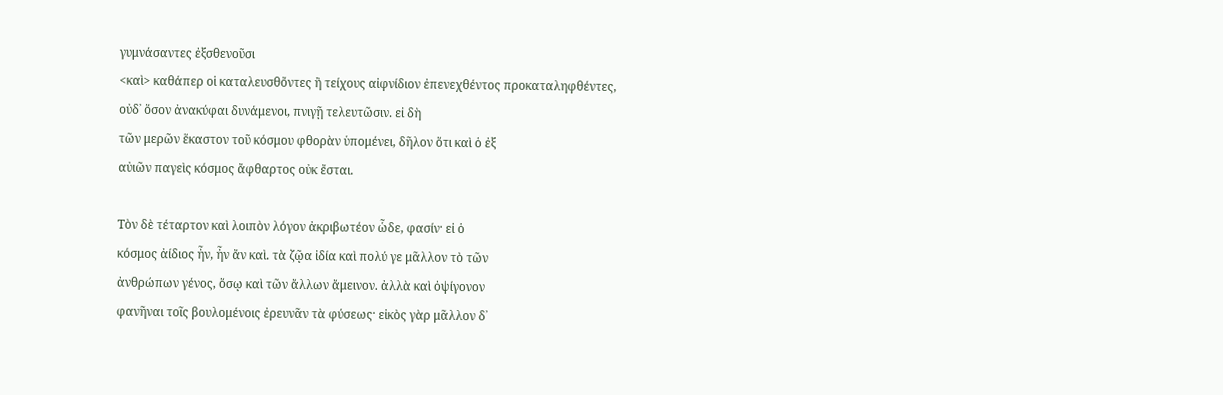γυμνάσαντες ἐξσθενοῦσι
<καὶ> καθάπερ οἱ καταλευσθὄντες ἢ τείχους αἰφνίδιον ἐπενεχθέντος προκαταληφθέντες,
οὐδ᾿ ὅσον ἀνακύφαι δυνάμενοι, πνιγῇ τελευτῶσιν. εἰ δὴ
τῶν μερῶν ἕκαστον τοῦ κόσμου φθορὰν ὑπομένει, δῆλον ὅτι καὶ ὁ ἐξ
αὐιῶν παγεὶς κόσμος ἄφθαρτος οὐκ ἔσται.

Τὸν δὲ τέταρτον καὶ λοιπὸν λόγον ἀκριβωτέον ὧδε, φασίν· εἰ ὁ
κόσμος ἀίδιος ἦν, ἦν ἄν καὶ. τὰ ζῷα ἰδία καὶ πολύ γε μᾶλλον τὸ τῶν
ἀνθρώπων γένος, ὅσῳ καὶ τῶν ἄλλων ἄμεινον. ἀλλὰ καὶ ὀψίγονον
φανῆναι τοῖς βουλομένοις ἐρευνᾶν τὰ φύσεως· εἰκὸς γὰρ μᾶλλον δ᾿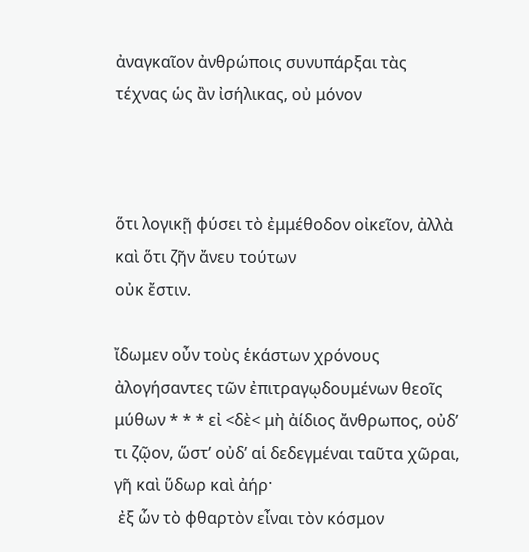ἀναγκαῖον ἀνθρώποις συνυπάρξαι τὰς τέχνας ὡς ἂν ἰσήλικας, οὐ μόνον



ὅτι λογικῇ φύσει τὸ ἐμμέθοδον οἰκεῖον, ἀλλὰ καὶ ὅτι ζῆν ἄνευ τούτων
οὐκ ἔστιν.

ἴδωμεν οὖν τοὺς ἑκάστων χρόνους ἀλογήσαντες τῶν ἐπιτραγῳδουμένων θεοῖς μύθων * * * εἰ <δὲ< μὴ ἀίδιος ἄνθρωπος, οὐδ’
τι ζῷον, ὥστ’ οὐδ’ αἱ δεδεγμέναι ταῦτα χῶραι, γῆ καὶ ὕδωρ καὶ ἀήρ·
 ἐξ ὧν τὸ φθαρτὸν εἶναι τὸν κόσμον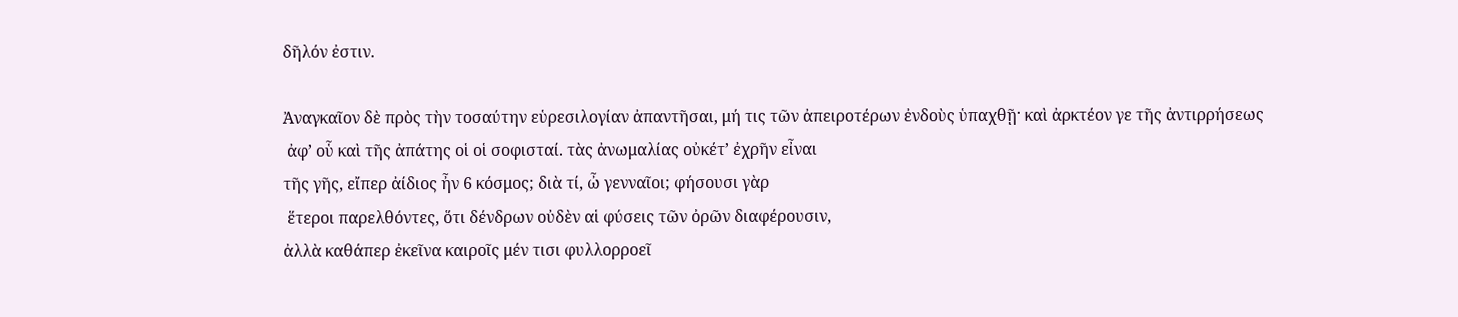δῆλόν ἐστιν.

Ἀναγκαῖον δὲ πρὸς τὴν τοσαύτην εὑρεσιλογίαν ἀπαντῆσαι, μή τις τῶν ἀπειροτέρων ἐνδοὺς ὑπαχθῇ· καὶ ἀρκτέον γε τῆς ἀντιρρήσεως
 ἀφ’ οὗ καὶ τῆς ἀπάτης οἱ οἱ σοφισταί. τὰς ἀνωμαλίας οὐκέτ’ ἐχρῆν εἶναι
τῆς γῆς, εἴπερ ἀίδιος ἦν 6 κόσμος; διὰ τί, ὦ γενναῖοι; φήσουσι γὰρ
 ἕτεροι παρελθόντες, ὅτι δένδρων οὐδὲν αἱ φύσεις τῶν ὀρῶν διαφέρουσιν,
ἀλλὰ καθάπερ ἐκεῖνα καιροῖς μέν τισι φυλλορροεῖ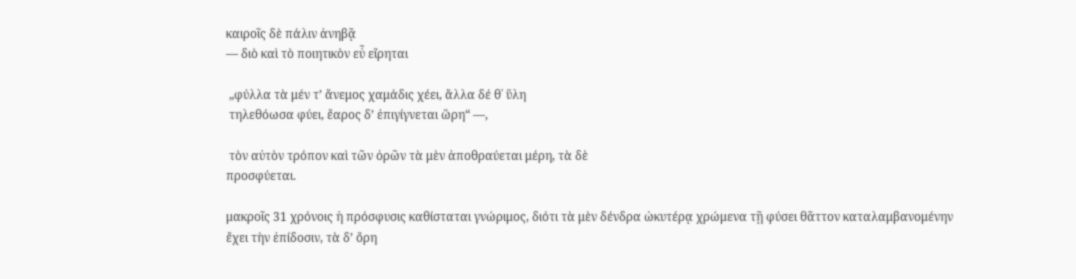καιροῖς δὲ πάλιν ἀνηβᾷ
— διὸ καὶ τὸ ποιητικὸν εὖ εἴρηται

 „φύλλα τὰ μέν τ’ ἄνεμος χαμάδις χέει, ἄλλα δέ θ᾿ ὕλη
 τηλεθόωσα φύει, ἔαρος δ’ ἐπιγίγνεται ὥρη“ —,

 τὸν αὐτὸν τρόπον καὶ τῶν ὀρῶν τὰ μὲν ἀποθραύεται μέρη, τὰ δὲ
προσφύεται.

μακροῖς 31 χρόνοις ἡ πρόσφυσις καθίσταται γνώριμος, διότι τὰ μὲν δένδρα ὠκυτέρᾳ χρώμενα τῇ φύσει θᾶττον καταλαμβανομένην
ἔχει τὴν ἐπίδοσιν, τὰ δ’ ὄρη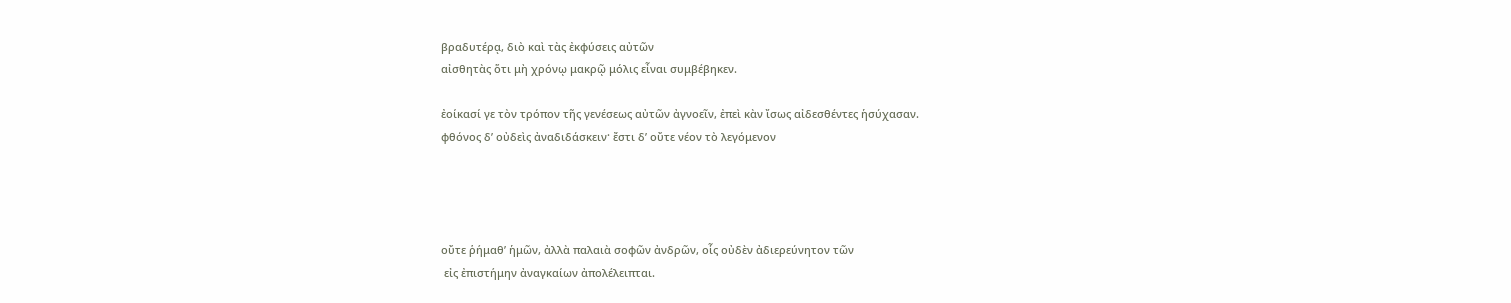βραδυτέρᾳ, διὸ καὶ τὰς ἐκφύσεις αὐτῶν
αἰσθητὰς ὅτι μὴ χρόνῳ μακρῷ μόλις εἶναι συμβέβηκεν.

ἐοίκασί γε τὸν τρόπον τῆς γενέσεως αὐτῶν ἀγνοεῖν, ἐπεὶ κὰν ἴσως αἰδεσθέντες ἡσύχασαν.
φθόνος δ’ οὐδεὶς ἀναδιδάσκειν· ἔστι δ’ οὔτε νέον τὸ λεγόμενον




οὔτε ῥήμαθ’ ἡμῶν, ἀλλὰ παλαιὰ σοφῶν ἀνδρῶν, οἷς οὐδὲν ἀδιερεύνητον τῶν
 εἰς ἐπιστήμην ἀναγκαίων ἀπολέλειπται.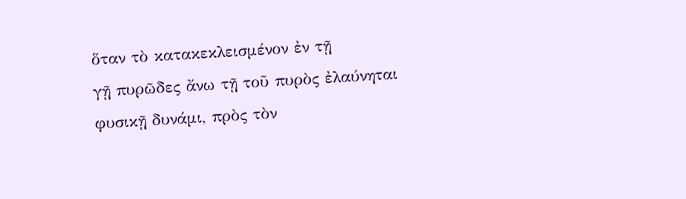ὅταν τὸ κατακεκλεισμένον ἐν τῇ
γῇ πυρῶδες ἄνω τῇ τοῦ πυρὸς ἐλαύνηται φυσικῇ δυνάμι, πρὸς τὸν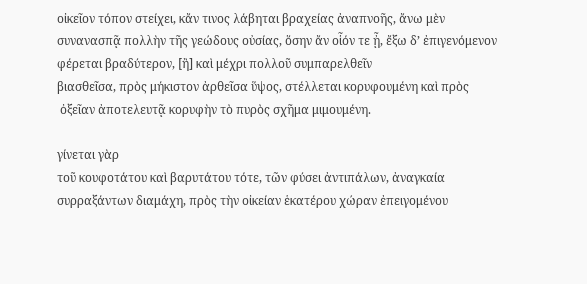οἰκεῖον τόπον στείχει, κἄν τινος λάβηται βραχείας ἀναπνοῆς, ἄνω μὲν
συνανασπᾷ πολλὴν τῆς γεώδους οὐσίας, ὅσην ἄν οἷόν τε ᾖ, ἔξω δ’ ἐπιγενόμενον
φέρεται βραδύτερον, [ἢ] καὶ μέχρι πολλοῦ συμπαρελθεῖν
βιασθεῖσα, πρὸς μήκιστον ἀρθεῖσα ὕψος, στέλλεται κορυφουμένη καὶ πρὸς
 ὀξεῖαν ἀποτελευτᾷ κορυφὴν τὸ πυρὸς σχῆμα μιμουμένη.

γίνεται γὰρ
τοῦ κουφοτάτου καὶ βαρυτάτου τότε, τῶν φύσει ἀντιπάλων, ἀναγκαία
συρραξάντων διαμάχη, πρὸς τὴν οἰκείαν ἑκατέρου χώραν ἐπειγομένου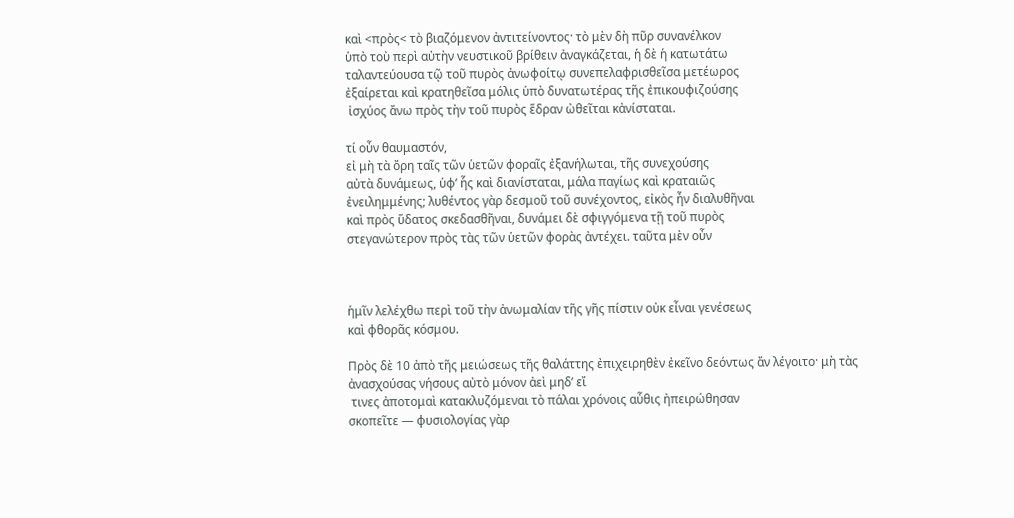καὶ <πρὸς< τὸ βιαζόμενον ἀντιτείνοντος· τὸ μὲν δὴ πῦρ συνανέλκον
ὑπὸ τοὺ περὶ αὐτὴν νευστικοῦ βρίθειν ἀναγκάζεται, ἡ δὲ ἡ κατωτάτω
ταλαντεύουσα τῷ τοῦ πυρὸς ἀνωφοίτῳ συνεπελαφρισθεῖσα μετέωρος
ἐξαίρεται καὶ κρατηθεῖσα μόλις ὑπὸ δυνατωτέρας τῆς ἐπικουφιζούσης
 ἰσχύος ἄνω πρὸς τὴν τοῦ πυρὸς ἕδραν ὠθεῖται κἀνίσταται.

τί οὖν θαυμαστόν,
εἰ μὴ τὰ ὄρη ταῖς τῶν ὑετῶν φοραῖς ἐξανήλωται, τῆς συνεχούσης
αὐτὰ δυνάμεως, ὑφ’ ἧς καὶ διανίσταται, μάλα παγίως καὶ κραταιῶς
ἐνειλημμένης; λυθέντος γὰρ δεσμοῦ τοῦ συνέχοντος, εἰκὸς ἦν διαλυθῆναι
καὶ πρὸς ὕδατος σκεδασθῆναι, δυνάμει δὲ σφιγγόμενα τῇ τοῦ πυρὸς
στεγανώτερον πρὸς τὰς τῶν ὑετῶν φορὰς ἀντέχει. ταῦτα μὲν οὖν



ἡμῖν λελέχθω περὶ τοῦ τὴν ἀνωμαλίαν τῆς γῆς πίστιν οὐκ εἶναι γενέσεως
καὶ φθορᾶς κόσμου.

Πρὸς δὲ 10 ἀπὸ τῆς μειώσεως τῆς θαλάττης ἐπιχειρηθὲν ἐκεῖνο δεόντως ἄν λέγοιτο· μὴ τὰς ἀνασχούσας νήσους αὐτὸ μόνον ἀεὶ μηδ’ εἴ
 τινες ἀποτομαὶ κατακλυζόμεναι τὸ πάλαι χρόνοις αὖθις ἠπειρώθησαν
σκοπεῖτε — φυσιολογίας γὰρ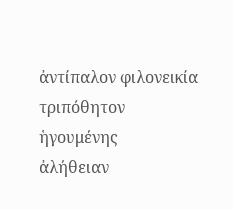ἀντίπαλον φιλονεικία τριπόθητον ἡγουμένης
ἀλήθειαν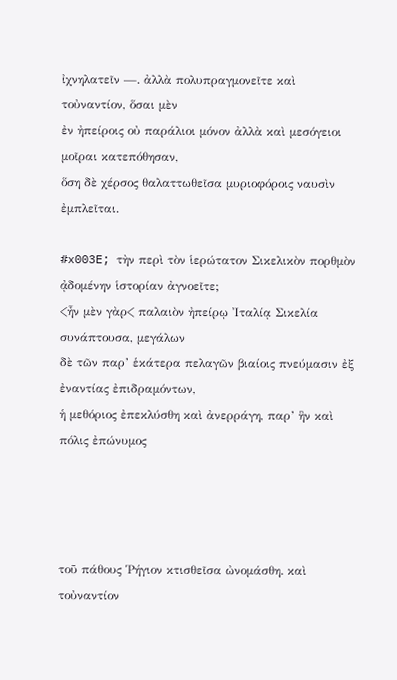ἰχνηλατεῖν —. ἀλλὰ πολυπραγμονεῖτε καὶ τοὐναντίον, ὅσαι μὲν
ἐν ἠπείροις οὐ παράλιοι μόνον ἀλλὰ καὶ μεσόγειοι μοῖραι κατεπόθησαν,
ὅση δὲ χέρσος θαλαττωθεῖσα μυριοφόροις ναυσὶν ἐμπλεῖται.

#x003E; τὴν περὶ τὸν ἱερώτατον Σικελικὸν πορθμὸν ᾀδομένην ἱστορίαν ἀγνοεῖτε;
<ἦν μὲν γὰρ< παλαιὸν ἠπείρῳ Ἰταλίᾳ Σικελία συνάπτουσα, μεγάλων
δὲ τῶν παρ’ ἑκάτερα πελαγῶν βιαίοις πνεύμασιν ἐξ ἐναντίας ἐπιδραμόντων,
ἡ μεθόριος ἐπεκλύσθη καὶ ἀνερράγη, παρ’ ἣν καὶ πόλις ἐπώνυμος




τοῦ πάθους Ῥήγιον κτισθεῖσα ὠνομάσθη. καὶ τοὐναντίον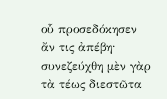οὗ προσεδόκησεν
ἄν τις ἀπέβη· συνεζεύχθη μὲν γὰρ τὰ τέως διεστῶτα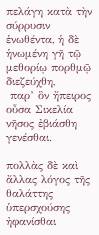πελάγη κατὰ τὴν
σύρρυσιν ἑνωθέντα, ἡ δὲ ἡνωμένη γῆ τῷ μεθορίῳ πορθμῷ διεζεύχθη,
 παρ’ ὃν ἤπειρος οὖσα Σικελία νῆσος ἐβιάσθη γενέσθαι.

πολλὰς δὲ καὶ
ἄλλας λόγος τῆς θαλάττης ὑπερσχούσης ἠφανίσθαι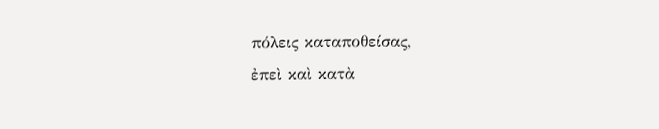πόλεις καταποθείσας,
ἐπεὶ καὶ κατὰ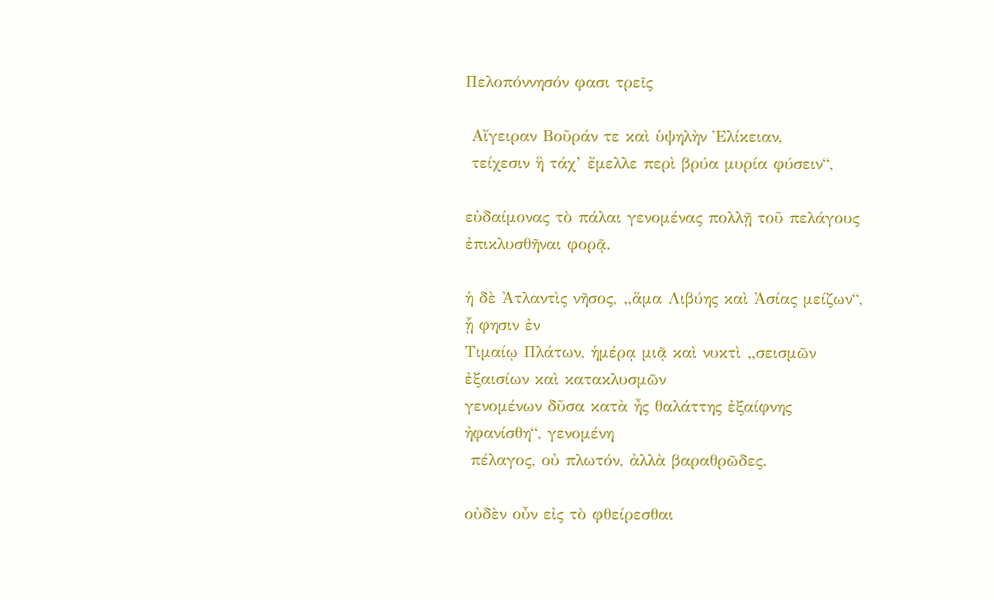Πελοπόννησόν φασι τρεῖς

 Αἴγειραν Βοῦράν τε καὶ ὑψηλὴν Ἑλίκειαν,
 τείχεσιν ἣ τάχ’ ἔμελλε περὶ βρύα μυρία φύσειν“,

εὐδαίμονας τὸ πάλαι γενομένας πολλῇ τοῦ πελάγους ἐπικλυσθῆναι φορᾷ.

ἡ δὲ Ἀτλαντὶς νῆσος, „ἅμα Λιβύης καὶ Ἀσίας μείζων“, ᾗ φησιν ἐν
Τιμαίῳ Πλάτων, ἡμέρᾳ μιᾷ καὶ νυκτὶ „σεισμῶν ἐξαισίων καὶ κατακλυσμῶν
γενομένων δῦσα κατὰ ἦς θαλάττης ἐξαίφνης ἠφανίσθη“, γενομένη
 πέλαγος, οὐ πλωτόν, ἀλλὰ βαραθρῶδες.

οὐδὲν οὖν εἰς τὸ φθείρεσθαι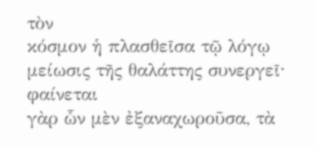τὸν
κόσμον ἡ πλασθεῖσα τῷ λόγῳ μείωσις τῆς θαλάττης συνεργεῖ· φαίνεται
γὰρ ὧν μὲν ἐξαναχωροῦσα, τὰ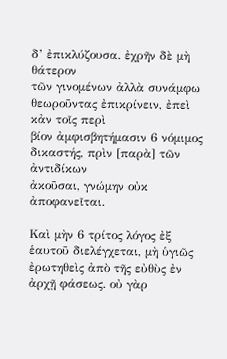δ’ ἐπικλύζουσα. ἐχρῆν δὲ μὴ θάτερον
τῶν γινομένων ἀλλὰ συνάμφω θεωροῦντας ἐπικρίνειν, ἐπεὶ κἀν τοῖς περὶ
βίον ἀμφισβητήμασιν 6 νόμιμος δικαστής, πρὶν [παρὰ] τῶν ἀντιδίκων
ἀκοῦσαι, γνώμην οὐκ ἀποφανεῖται.

Καὶ μὴν 6 τρίτος λόγος ἐξ ἑαυτοῦ διελέγχεται, μὴ ὑγιῶς
ἐρωτηθεὶς ἀπὸ τῆς εὐθὺς ἐν ἀρχῇ φάσεως. οὐ γὰρ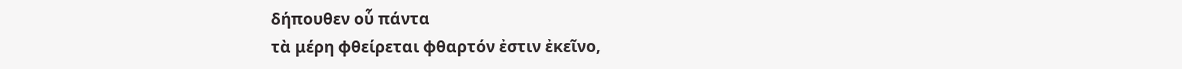δήπουθεν οὗ πάντα
τὰ μέρη φθείρεται φθαρτόν ἐστιν ἐκεῖνο,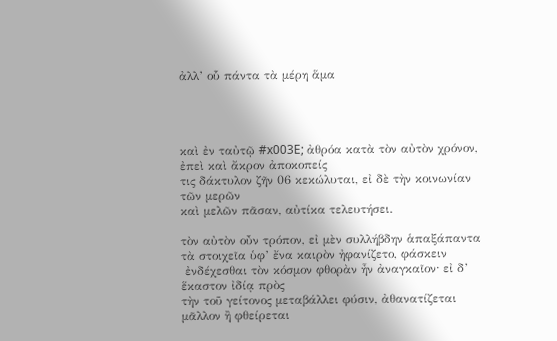ἀλλ’ οὗ πάντα τὰ μέρη ἅμα




καὶ ἐν ταὐτῷ #x003E; ἀθρόα κατὰ τὸν αὐτὸν χρόνον, ἐπεὶ καὶ ἄκρον ἀποκοπείς
τις δάκτυλον ζῆν 06 κεκώλυται, εἰ δὲ τὴν κοινωνίαν τῶν μερῶν
καὶ μελῶν πᾶσαν, αὐτίκα τελευτήσει.

τὸν αὐτὸν οὖν τρόπον, εἰ μὲν συλλήβδην ἁπαξάπαντα τὰ στοιχεῖα ὑφ’ ἔνα καιρὸν ἠφανίζετο, φάσκειν
 ἐνδέχεσθαι τὸν κόσμον φθορὰν ἦν ἀναγκαῖον· εἰ δ’ ἕκαστον ἰδίᾳ πρὸς
τὴν τοῦ γείτονος μεταβάλλει φύσιν, ἀθανατίζεται μᾶλλον ἢ φθείρεται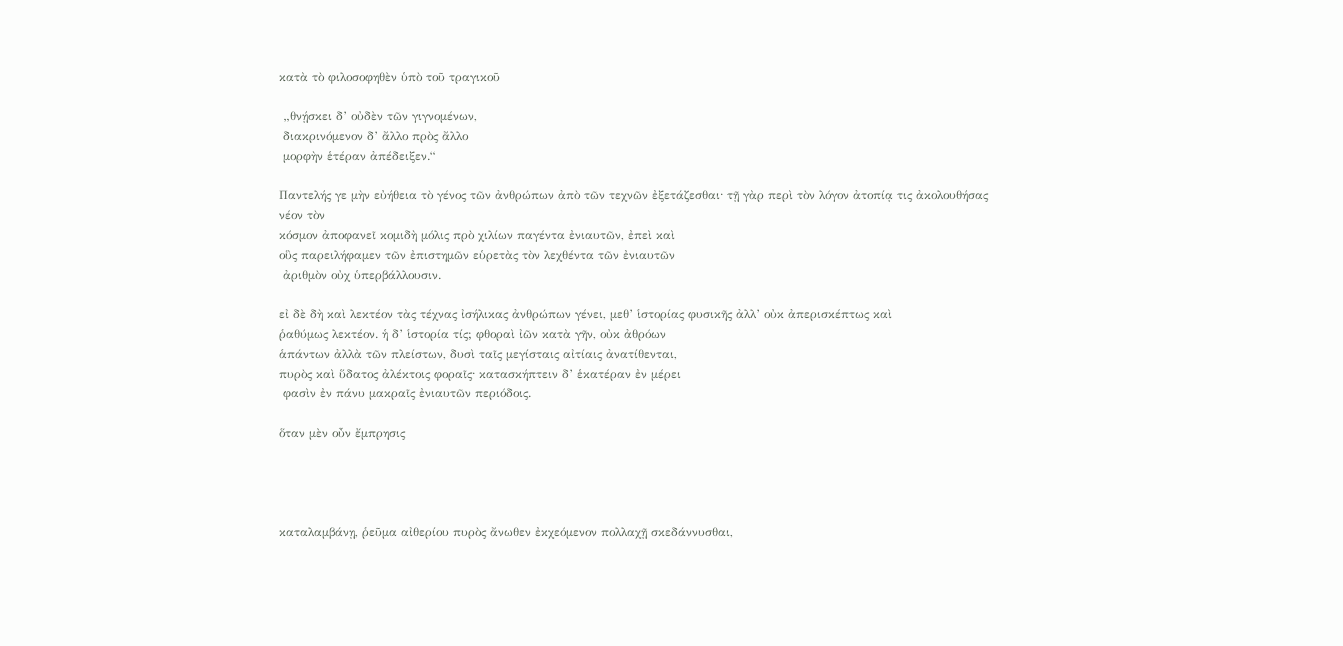κατὰ τὸ φιλοσοφηθὲν ὑπὸ τοῦ τραγικοῦ

 „θνῄσκει δ’ οὐδὲν τῶν γιγνομένων,
 διακρινόμενον δ’ ἄλλο πρὸς ἄλλο
 μορφὴν ἑτέραν ἀπέδειξεν.“

Παντελής γε μὴν εὐήθεια τὸ γένος τῶν ἀνθρώπων ἀπὸ τῶν τεχνῶν ἐξετάζεσθαι· τῇ γὰρ περὶ τὸν λόγον ἀτοπίᾳ τις ἀκολουθήσας νέον τὸν
κόσμον ἀποφανεῖ κομιδὴ μόλις πρὸ χιλίων παγέντα ἐνιαυτῶν, ἐπεὶ καὶ
οὓς παρειλήφαμεν τῶν ἐπιστημῶν εὑρετὰς τὸν λεχθέντα τῶν ἐνιαυτῶν
 ἀριθμὸν οὐχ ὑπερβάλλουσιν.

εἰ δὲ δὴ καὶ λεκτέον τὰς τέχνας ἰσήλικας ἀνθρώπων γένει, μεθ’ ἱστορίας φυσικῆς ἀλλ’ οὐκ ἀπερισκέπτως καὶ
ῥαθύμως λεκτέον. ἡ δ’ ἱστορία τίς; φθοραὶ ἰῶν κατὰ γῆν, οὐκ ἀθρόων
ἁπάντων ἀλλὰ τῶν πλείστων, δυσὶ ταῖς μεγίσταις αἰτίαις ἀνατίθενται,
πυρὸς καὶ ὕδατος ἀλέκτοις φοραῖς· κατασκήπτειν δ’ ἑκατέραν ἐν μέρει
 φασὶν ἐν πάνυ μακραῖς ἐνιαυτῶν περιόδοις.

ὅταν μὲν οὖν ἔμπρησις




καταλαμβάνῃ, ῥεῦμα αἰθερίου πυρὸς ἄνωθεν ἐκχεόμενον πολλαχῇ σκεδάννυσθαι,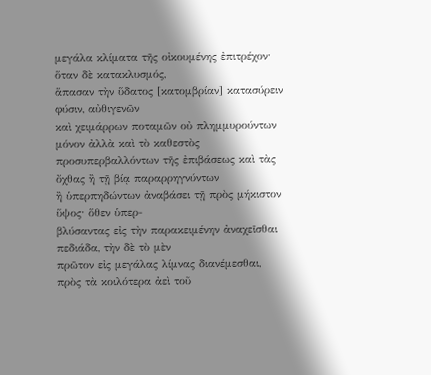μεγάλα κλίματα τῆς οἰκουμένης ἐπιτρέχον· ὅταν δὲ κατακλυσμός,
ἅπασαν τὴν ὕδατος [κατομβρίαν] κατασύρειν φύσιν, αὐθιγενῶν
καὶ χειμάρρων ποταμῶν οὐ πλημμυρούντων μόνον ἀλλὰ καὶ τὸ καθεστὸς
προσυπερβαλλόντων τῆς ἐπιβάσεως καὶ τὰς ὄχθας ἢ τῇ βίᾳ παραρρηγνύντων
ἢ ὑπερπηδώντων ἀναβάσει τῇ πρὸς μήκιστον ὕψος· ὅθεν ὑπερ-
βλύσαντας εἰς τὴν παρακειμένην ἀναχεῖσθαι πεδιάδα, τὴν δὲ τὸ μὲν
πρῶτον εἰς μεγάλας λίμνας διανέμεσθαι, πρὸς τὰ κοιλότερα ἀεὶ τοῦ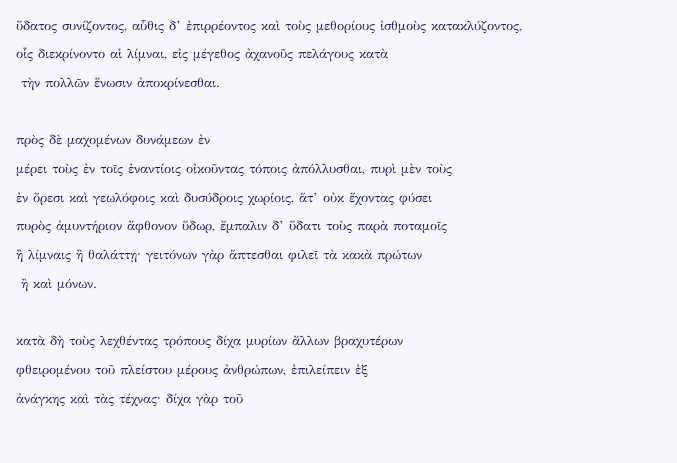ὕδατος συνίζοντος, αὗθις δ’ ἐπιρρέοντος καὶ τοὺς μεθορίους ἰσθμοὺς κατακλύζοντος,
οἷς διεκρίνοντο αἱ λίμναι, εἰς μέγεθος ἀχανοῦς πελάγους κατὰ
 τὴν πολλῶν ἕνωσιν ἀποκρίνεσθαι.

πρὸς δὲ μαχομένων δυνάμεων ἐν
μέρει τοὺς ἐν τοῖς ἐναντίοις οἰκοῦντας τόποις ἀπόλλυσθαι, πυρὶ μὲν τοὺς
ἐν ὄρεσι καὶ γεωλόφοις καὶ δυσύδροις χωρίοις, ἅτ’ οὐκ ἔχοντας φύσει
πυρὸς ἀμυντήριον ἄφθονον ὕδωρ, ἔμπαλιν δ’ ὕδατι τοὺς παρὰ ποταμοῖς
ἢ λίμναις ἢ θαλάττῃ· γειτόνων γὰρ ἅπτεσθαι φιλεῖ τὰ κακὰ πρώτων
 ἢ καὶ μόνων.

κατὰ δὴ τοὺς λεχθέντας τρόπους δίχα μυρίων ἄλλων βραχυτέρων
φθειρομένου τοῦ πλείστου μέρους ἀνθρώπων, ἐπιλείπειν ἐξ
ἀνάγκης καὶ τὰς τέχνας· δίχα γὰρ τοῦ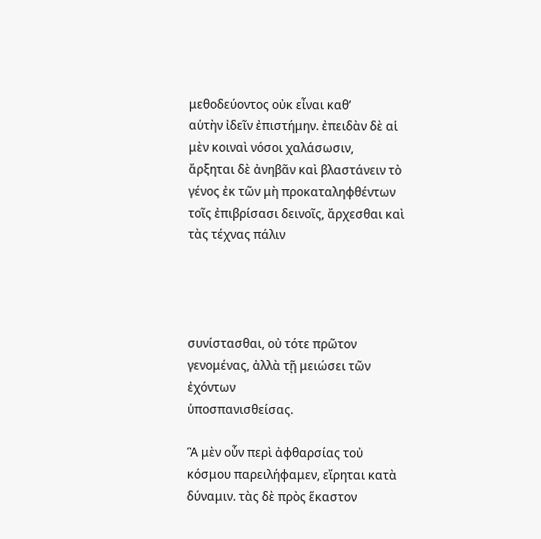μεθοδεύοντος οὐκ εἶναι καθ’
αὑτὴν ἰδεῖν ἐπιστήμην. ἐπειδὰν δὲ αἱ μὲν κοιναὶ νόσοι χαλάσωσιν,
ἄρξηται δὲ ἀνηβᾶν καὶ βλαστάνειν τὸ γένος ἐκ τῶν μὴ προκαταληφθέντων
τοῖς ἐπιβρίσασι δεινοῖς, ἄρχεσθαι καὶ τὰς τέχνας πάλιν




συνίστασθαι, οὐ τότε πρῶτον γενομένας, ἀλλὰ τῇ μειώσει τῶν ἐχόντων
ὑποσπανισθείσας.

Ἃ μὲν οὖν περὶ ἀφθαρσίας τοὐ κόσμου παρειλήφαμεν, εἴρηται κατὰ δύναμιν. τὰς δὲ πρὸς ἕκαστον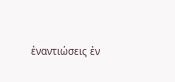ἐναντιώσεις ἐν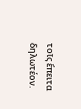τοῖς ἔπειτα δηλωτέον.